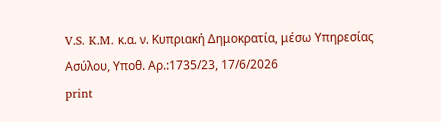V.S. K.M. κ.α. ν. Κυπριακή Δημοκρατία, μέσω Υπηρεσίας Ασύλου, Υπoθ. Αρ.:1735/23, 17/6/2026
print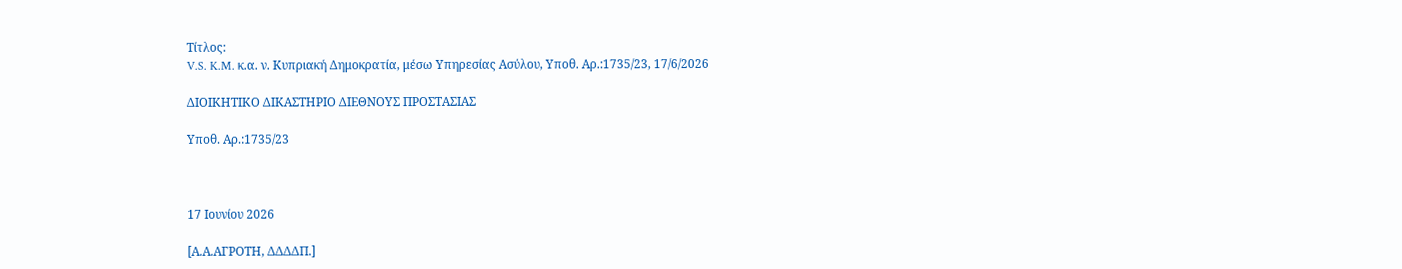Τίτλος:
V.S. K.M. κ.α. ν. Κυπριακή Δημοκρατία, μέσω Υπηρεσίας Ασύλου, Υπoθ. Αρ.:1735/23, 17/6/2026

ΔΙΟΙΚΗΤΙΚΟ ΔΙΚΑΣΤΗΡΙΟ ΔΙΕΘΝΟΥΣ ΠΡΟΣΤΑΣΙΑΣ

Υπoθ. Αρ.:1735/23



17 Ιουνίου 2026

[Α.Α.ΑΓΡΟΤΗ, ΔΔΔΔΠ.]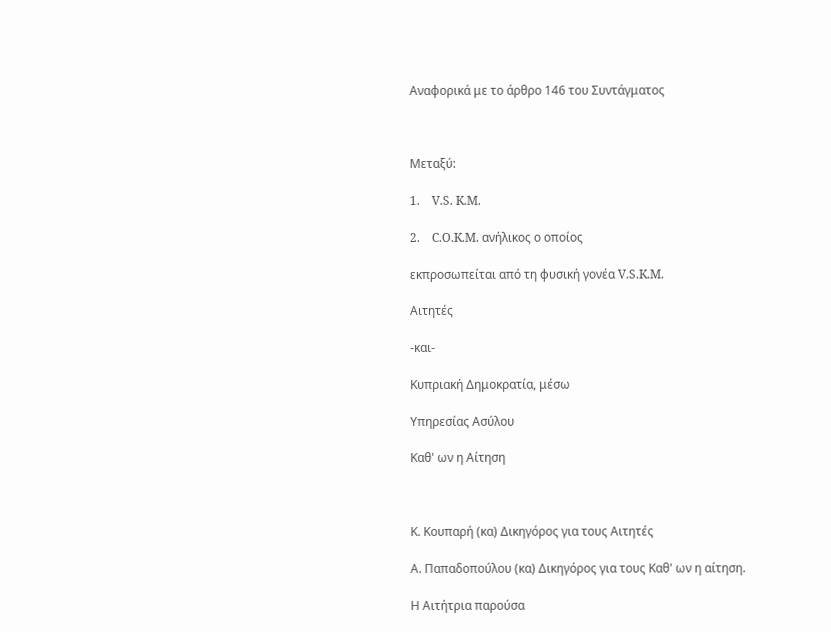Αναφορικά με το άρθρο 146 του Συντάγματος



Μεταξύ:

1.    V.S. K.M.

2.    C.O.K.M. ανήλικος ο οποίος

εκπροσωπείται από τη φυσική γονέα V.S.K.M.

Αιτητές

-και-

Κυπριακή Δημοκρατία, μέσω

Υπηρεσίας Ασύλου

Καθ' ων η Αίτηση



Κ. Κουπαρή (κα) Δικηγόρος για τους Αιτητές

Α. Παπαδοπούλου (κα) Δικηγόρος για τους Καθ' ων η αίτηση.

Η Αιτήτρια παρούσα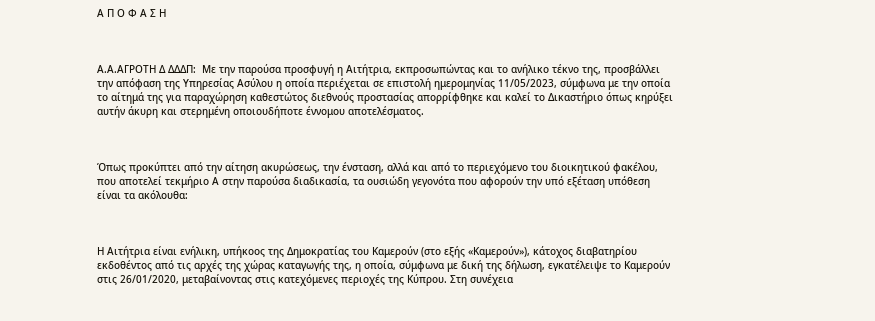Α Π Ο Φ Α Σ Η



Α.Α.ΑΓΡΟΤΗ Δ ΔΔΔΠ:  Με την παρούσα προσφυγή η Αιτήτρια, εκπροσωπώντας και το ανήλικο τέκνο της, προσβάλλει την απόφαση της Υπηρεσίας Ασύλου η οποία περιέχεται σε επιστολή ημερομηνίας 11/05/2023, σύμφωνα με την οποία το αίτημά της για παραχώρηση καθεστώτος διεθνούς προστασίας απορρίφθηκε και καλεί το Δικαστήριο όπως κηρύξει αυτήν άκυρη και στερημένη οποιουδήποτε έννομου αποτελέσματος.



Όπως προκύπτει από την αίτηση ακυρώσεως, την ένσταση, αλλά και από το περιεχόμενο του διοικητικού φακέλου, που αποτελεί τεκμήριο Α στην παρούσα διαδικασία, τα ουσιώδη γεγονότα που αφορούν την υπό εξέταση υπόθεση είναι τα ακόλουθα:



Η Αιτήτρια είναι ενήλικη, υπήκοος της Δημοκρατίας του Καμερούν (στο εξής «Καμερούν»), κάτοχος διαβατηρίου εκδοθέντος από τις αρχές της χώρας καταγωγής της, η οποία, σύμφωνα με δική της δήλωση, εγκατέλειψε το Καμερούν στις 26/01/2020, μεταβαίνοντας στις κατεχόμενες περιοχές της Κύπρου. Στη συνέχεια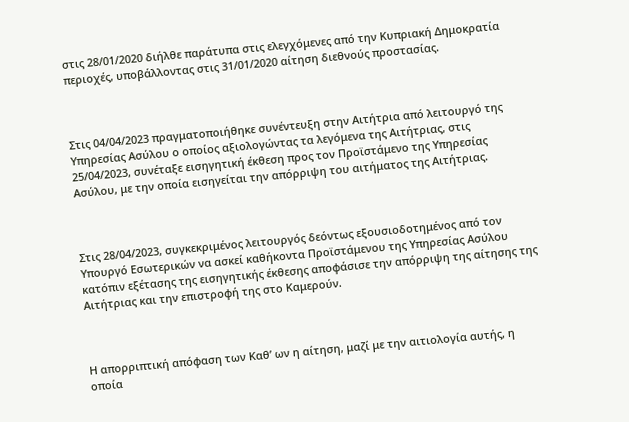στις 28/01/2020 διήλθε παράτυπα στις ελεγχόμενες από την Κυπριακή Δημοκρατία περιοχές, υποβάλλοντας στις 31/01/2020 αίτηση διεθνούς προστασίας.



Στις 04/04/2023 πραγματοποιήθηκε συνέντευξη στην Αιτήτρια από λειτουργό της Υπηρεσίας Ασύλου ο οποίος αξιολογώντας τα λεγόμενα της Αιτήτριας, στις 25/04/2023, συνέταξε εισηγητική έκθεση προς τον Προϊστάμενο της Υπηρεσίας Ασύλου, με την οποία εισηγείται την απόρριψη του αιτήματος της Αιτήτριας.



Στις 28/04/2023, συγκεκριμένος λειτουργός δεόντως εξουσιοδοτημένος από τον Υπουργό Εσωτερικών να ασκεί καθήκοντα Προϊστάμενου της Υπηρεσίας Ασύλου κατόπιν εξέτασης της εισηγητικής έκθεσης αποφάσισε την απόρριψη της αίτησης της Αιτήτριας και την επιστροφή της στο Καμερούν.



Η απορριπτική απόφαση των Καθ’ ων η αίτηση, μαζί με την αιτιολογία αυτής, η οποία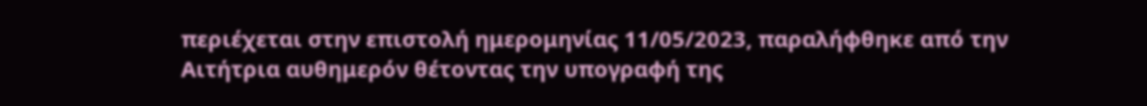περιέχεται στην επιστολή ημερομηνίας 11/05/2023, παραλήφθηκε από την Αιτήτρια αυθημερόν θέτοντας την υπογραφή της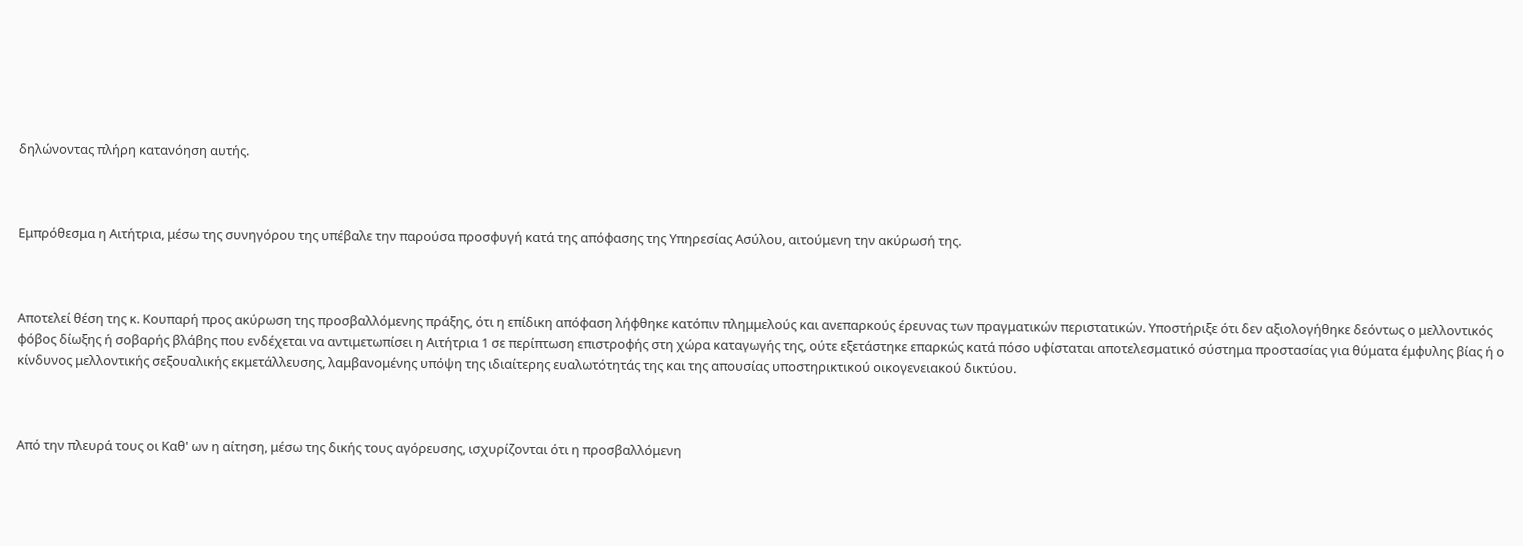δηλώνοντας πλήρη κατανόηση αυτής.



Εμπρόθεσμα η Αιτήτρια, μέσω της συνηγόρου της υπέβαλε την παρούσα προσφυγή κατά της απόφασης της Υπηρεσίας Ασύλου, αιτούμενη την ακύρωσή της.



Αποτελεί θέση της κ. Κουπαρή προς ακύρωση της προσβαλλόμενης πράξης, ότι η επίδικη απόφαση λήφθηκε κατόπιν πλημμελούς και ανεπαρκούς έρευνας των πραγματικών περιστατικών. Υποστήριξε ότι δεν αξιολογήθηκε δεόντως ο μελλοντικός φόβος δίωξης ή σοβαρής βλάβης που ενδέχεται να αντιμετωπίσει η Αιτήτρια 1 σε περίπτωση επιστροφής στη χώρα καταγωγής της, ούτε εξετάστηκε επαρκώς κατά πόσο υφίσταται αποτελεσματικό σύστημα προστασίας για θύματα έμφυλης βίας ή ο κίνδυνος μελλοντικής σεξουαλικής εκμετάλλευσης, λαμβανομένης υπόψη της ιδιαίτερης ευαλωτότητάς της και της απουσίας υποστηρικτικού οικογενειακού δικτύου.



Από την πλευρά τους οι Καθ' ων η αίτηση, μέσω της δικής τους αγόρευσης, ισχυρίζονται ότι η προσβαλλόμενη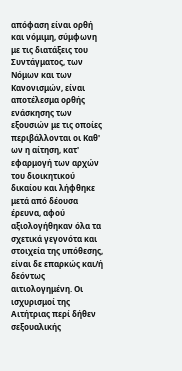απόφαση είναι ορθή και νόμιμη, σύμφωνη με τις διατάξεις του Συντάγματος, των Νόμων και των Κανονισμών, είναι αποτέλεσμα ορθής ενάσκησης των εξουσιών με τις οποίες περιβάλλονται οι Καθ' ων η αίτηση, κατ' εφαρμογή των αρχών του διοικητικού δικαίου και λήφθηκε μετά από δέουσα έρευνα, αφού αξιολογήθηκαν όλα τα σχετικά γεγονότα και στοιχεία της υπόθεσης, είναι δε επαρκώς και/ή δεόντως αιτιολογημένη. Οι ισχυρισμοί της Αιτήτριας περί δήθεν σεξουαλικής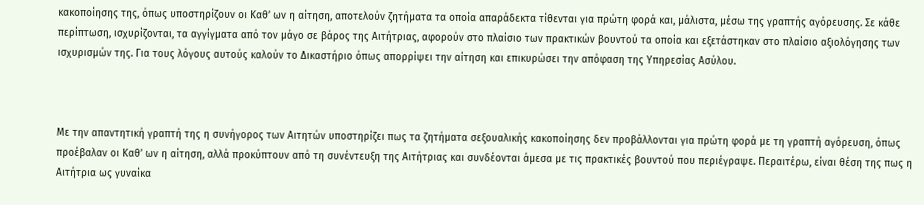κακοποίησης της, όπως υποστηρίζουν οι Καθ’ ων η αίτηση, αποτελούν ζητήματα τα οποία απαράδεκτα τίθενται για πρώτη φορά και, μάλιστα, μέσω της γραπτής αγόρευσης. Σε κάθε περίπτωση, ισχυρίζονται, τα αγγίγματα από τον μάγο σε βάρος της Αιτήτριας, αφορούν στο πλαίσιο των πρακτικών βουντού τα οποία και εξετάστηκαν στο πλαίσιο αξιολόγησης των ισχυρισμών της. Για τους λόγους αυτούς καλούν το Δικαστήριο όπως απορρίψει την αίτηση και επικυρώσει την απόφαση της Υπηρεσίας Ασύλου.



Με την απαντητική γραπτή της η συνήγορος των Αιτητών υποστηρίζει πως τα ζητήματα σεξουαλικής κακοποίησης δεν προβάλλονται για πρώτη φορά με τη γραπτή αγόρευση, όπως προέβαλαν οι Καθ’ ων η αίτηση, αλλά προκύπτουν από τη συνέντευξη της Αιτήτριας και συνδέονται άμεσα με τις πρακτικές βουντού που περιέγραψε. Περαιτέρω, είναι θέση της πως η Αιτήτρια ως γυναίκα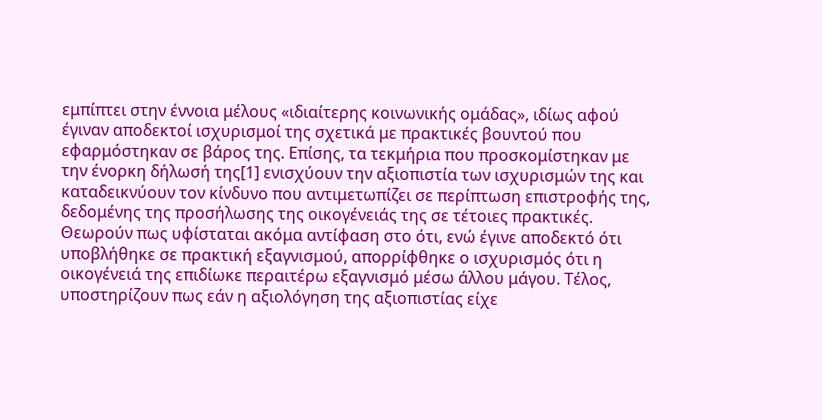εμπίπτει στην έννοια μέλους «ιδιαίτερης κοινωνικής ομάδας», ιδίως αφού έγιναν αποδεκτοί ισχυρισμοί της σχετικά με πρακτικές βουντού που εφαρμόστηκαν σε βάρος της. Επίσης, τα τεκμήρια που προσκομίστηκαν με την ένορκη δήλωσή της[1] ενισχύουν την αξιοπιστία των ισχυρισμών της και καταδεικνύουν τον κίνδυνο που αντιμετωπίζει σε περίπτωση επιστροφής της, δεδομένης της προσήλωσης της οικογένειάς της σε τέτοιες πρακτικές. Θεωρούν πως υφίσταται ακόμα αντίφαση στο ότι, ενώ έγινε αποδεκτό ότι υποβλήθηκε σε πρακτική εξαγνισμού, απορρίφθηκε ο ισχυρισμός ότι η οικογένειά της επιδίωκε περαιτέρω εξαγνισμό μέσω άλλου μάγου. Τέλος, υποστηρίζουν πως εάν η αξιολόγηση της αξιοπιστίας είχε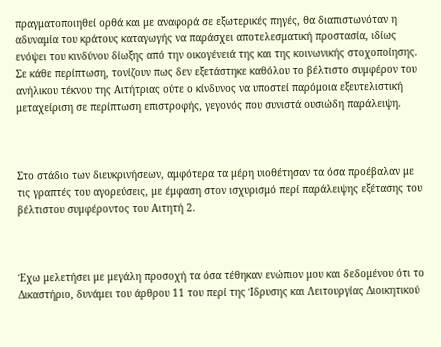πραγματοποιηθεί ορθά και με αναφορά σε εξωτερικές πηγές, θα διαπιστωνόταν η αδυναμία του κράτους καταγωγής να παράσχει αποτελεσματική προστασία, ιδίως ενόψει του κινδύνου δίωξης από την οικογένειά της και της κοινωνικής στοχοποίησης. Σε κάθε περίπτωση, τονίζουν πως δεν εξετάστηκε καθόλου το βέλτιστο συμφέρον του ανήλικου τέκνου της Αιτήτριας ούτε ο κίνδυνος να υποστεί παρόμοια εξευτελιστική μεταχείριση σε περίπτωση επιστροφής, γεγονός που συνιστά ουσιώδη παράλειψη.



Στο στάδιο των διευκρινήσεων, αμφότερα τα μέρη υιοθέτησαν τα όσα προέβαλαν με τις γραπτές του αγορεύσεις, με έμφαση στον ισχυρισμό περί παράλειψης εξέτασης του βέλτιστου συμφέροντος του Αιτητή 2.



Έχω μελετήσει με μεγάλη προσοχή τα όσα τέθηκαν ενώπιον μου και δεδομένου ότι το Δικαστήριο, δυνάμει του άρθρου 11 του περί της Ίδρυσης και Λειτουργίας Διοικητικού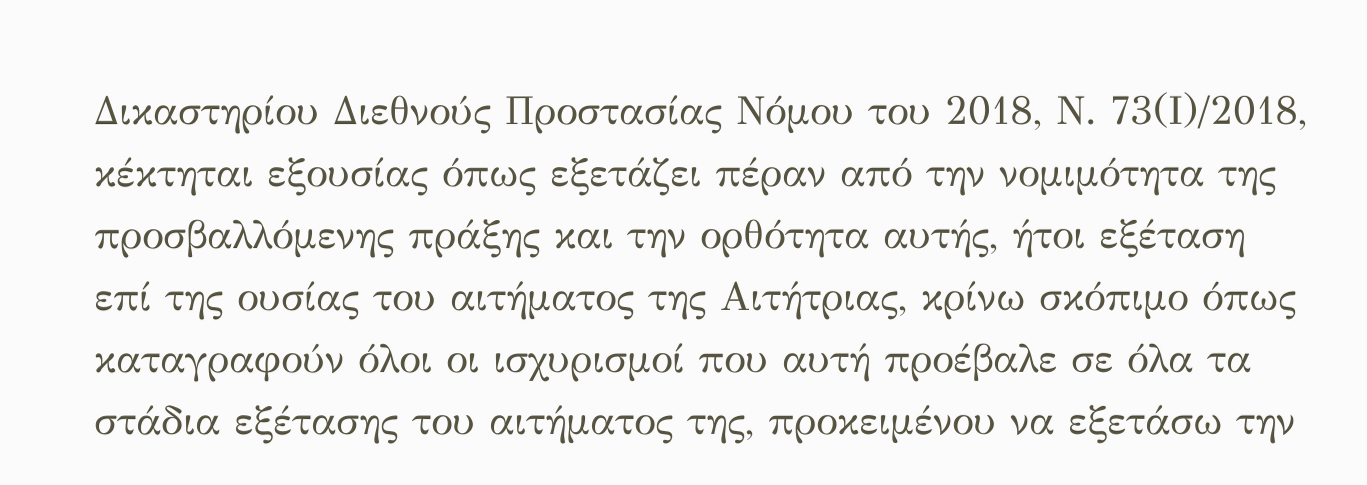Δικαστηρίου Διεθνούς Προστασίας Νόμου του 2018, Ν. 73(Ι)/2018, κέκτηται εξουσίας όπως εξετάζει πέραν από την νομιμότητα της προσβαλλόμενης πράξης και την ορθότητα αυτής, ήτοι εξέταση επί της ουσίας του αιτήματος της Αιτήτριας, κρίνω σκόπιμο όπως καταγραφούν όλοι οι ισχυρισμοί που αυτή προέβαλε σε όλα τα στάδια εξέτασης του αιτήματος της, προκειμένου να εξετάσω την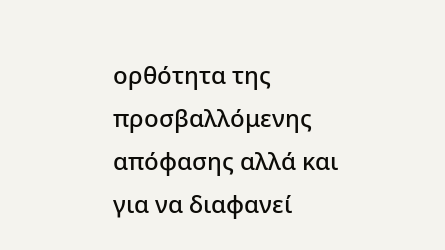ορθότητα της προσβαλλόμενης απόφασης αλλά και για να διαφανεί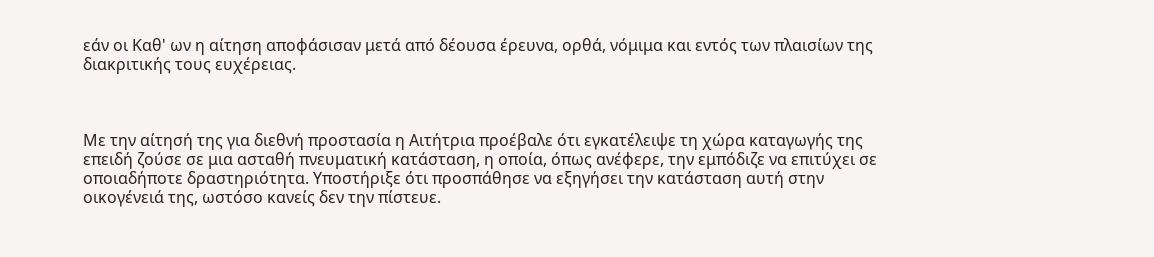εάν οι Καθ' ων η αίτηση αποφάσισαν μετά από δέουσα έρευνα, ορθά, νόμιμα και εντός των πλαισίων της διακριτικής τους ευχέρειας.



Με την αίτησή της για διεθνή προστασία η Αιτήτρια προέβαλε ότι εγκατέλειψε τη χώρα καταγωγής της επειδή ζούσε σε μια ασταθή πνευματική κατάσταση, η οποία, όπως ανέφερε, την εμπόδιζε να επιτύχει σε οποιαδήποτε δραστηριότητα. Υποστήριξε ότι προσπάθησε να εξηγήσει την κατάσταση αυτή στην οικογένειά της, ωστόσο κανείς δεν την πίστευε.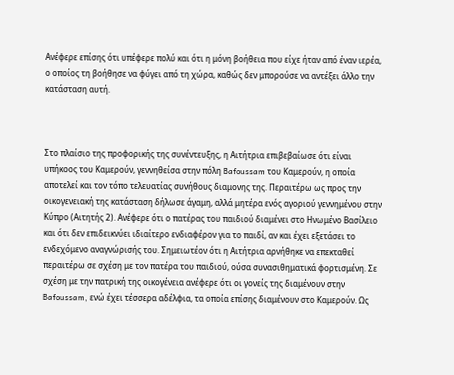Ανέφερε επίσης ότι υπέφερε πολύ και ότι η μόνη βοήθεια που είχε ήταν από έναν ιερέα, ο οποίος τη βοήθησε να φύγει από τη χώρα, καθώς δεν μπορούσε να αντέξει άλλο την κατάσταση αυτή.



Στο πλαίσιο της προφορικής της συνέντευξης, η Αιτήτρια επιβεβαίωσε ότι είναι υπήκοος του Καμερούν, γεννηθείσα στην πόλη Bafoussam του Καμερούν, η οποία αποτελεί και τον τόπο τελευατίας συνήθους διαμονης της. Περαιτέρω ως προς την οικογενειακή της κατάσταση δήλωσε άγαμη, αλλά μητέρα ενός αγοριού γεννημένου στην Κύπρο (Αιτητής 2). Ανέφερε ότι ο πατέρας του παιδιού διαμένει στο Ηνωμένο Βασίλειο και ότι δεν επιδεικνύει ιδιαίτερο ενδιαφέρον για το παιδί, αν και έχει εξετάσει το ενδεχόμενο αναγνώρισής του. Σημειωτέον ότι η Αιτήτρια αρνήθηκε να επεκταθεί περαιτέρω σε σχέση με τον πατέρα του παιδιού, ούσα συνασιθηματικά φορτισμένη. Σε σχέση με την πατρική της οικογένεια ανέφερε ότι οι γονείς της διαμένουν στην Bafoussam, ενώ έχει τέσσερα αδέλφια, τα οποία επίσης διαμένουν στο Καμερούν. Ως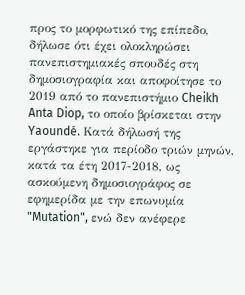προς το μορφωτικό της επίπεδο, δήλωσε ότι έχει ολοκληρώσει πανεπιστημιακές σπουδές στη δημοσιογραφία και αποφοίτησε το 2019 από το πανεπιστήμιο Cheikh Anta Diop, το οποίο βρίσκεται στην Yaoundé. Κατά δήλωσή της εργάστηκε για περίοδο τριών μηνών, κατά τα έτη 2017-2018, ως ασκούμενη δημοσιογράφος σε εφημερίδα με την επωνυμία "Mutation", ενώ δεν ανέφερε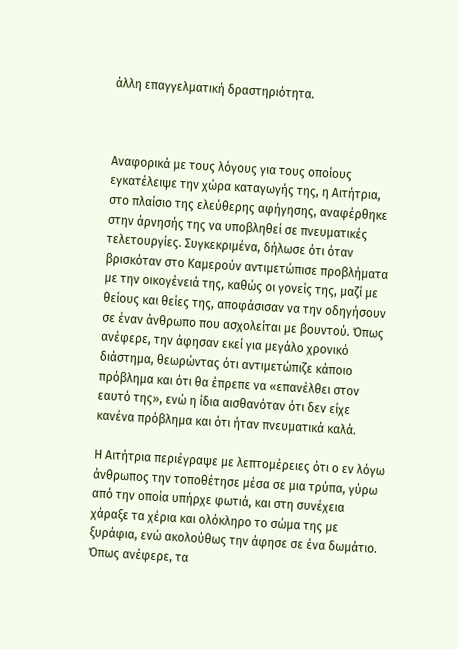άλλη επαγγελματική δραστηριότητα.



Αναφορικά με τους λόγους για τους οποίους εγκατέλειψε την χώρα καταγωγής της, η Αιτήτρια, στο πλαίσιο της ελεύθερης αφήγησης, αναφέρθηκε στην άρνησής της να υποβληθεί σε πνευματικές τελετουργίες. Συγκεκριμένα, δήλωσε ότι όταν βρισκόταν στο Καμερούν αντιμετώπισε προβλήματα με την οικογένειά της, καθώς οι γονείς της, μαζί με θείους και θείες της, αποφάσισαν να την οδηγήσουν σε έναν άνθρωπο που ασχολείται με βουντού. Όπως ανέφερε, την άφησαν εκεί για μεγάλο χρονικό διάστημα, θεωρώντας ότι αντιμετώπιζε κάποιο πρόβλημα και ότι θα έπρεπε να «επανέλθει στον εαυτό της», ενώ η ίδια αισθανόταν ότι δεν είχε κανένα πρόβλημα και ότι ήταν πνευματικά καλά.

Η Αιτήτρια περιέγραψε με λεπτομέρειες ότι ο εν λόγω άνθρωπος την τοποθέτησε μέσα σε μια τρύπα, γύρω από την οποία υπήρχε φωτιά, και στη συνέχεια χάραξε τα χέρια και ολόκληρο το σώμα της με ξυράφια, ενώ ακολούθως την άφησε σε ένα δωμάτιο. Όπως ανέφερε, τα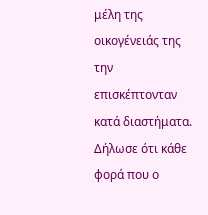μέλη της οικογένειάς της την επισκέπτονταν κατά διαστήματα. Δήλωσε ότι κάθε φορά που ο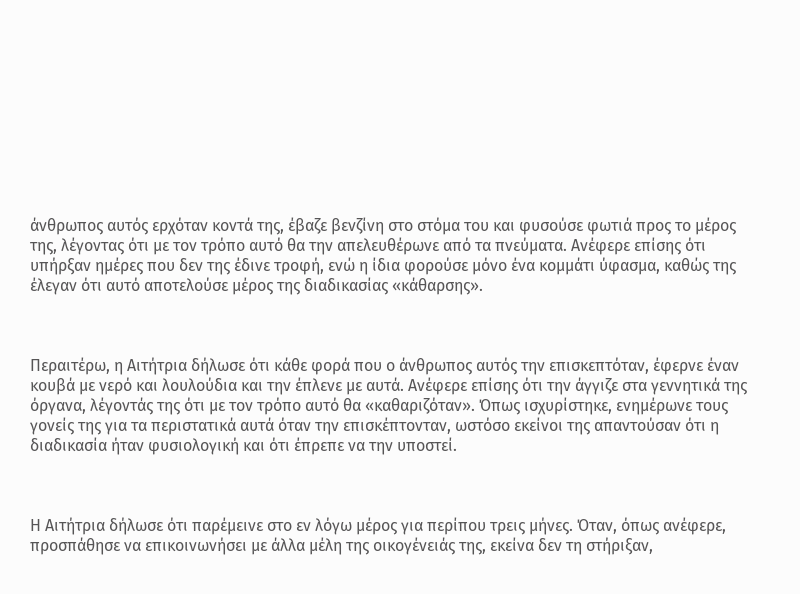άνθρωπος αυτός ερχόταν κοντά της, έβαζε βενζίνη στο στόμα του και φυσούσε φωτιά προς το μέρος της, λέγοντας ότι με τον τρόπο αυτό θα την απελευθέρωνε από τα πνεύματα. Ανέφερε επίσης ότι υπήρξαν ημέρες που δεν της έδινε τροφή, ενώ η ίδια φορούσε μόνο ένα κομμάτι ύφασμα, καθώς της έλεγαν ότι αυτό αποτελούσε μέρος της διαδικασίας «κάθαρσης».



Περαιτέρω, η Αιτήτρια δήλωσε ότι κάθε φορά που ο άνθρωπος αυτός την επισκεπτόταν, έφερνε έναν κουβά με νερό και λουλούδια και την έπλενε με αυτά. Ανέφερε επίσης ότι την άγγιζε στα γεννητικά της όργανα, λέγοντάς της ότι με τον τρόπο αυτό θα «καθαριζόταν». Όπως ισχυρίστηκε, ενημέρωνε τους γονείς της για τα περιστατικά αυτά όταν την επισκέπτονταν, ωστόσο εκείνοι της απαντούσαν ότι η διαδικασία ήταν φυσιολογική και ότι έπρεπε να την υποστεί.



Η Αιτήτρια δήλωσε ότι παρέμεινε στο εν λόγω μέρος για περίπου τρεις μήνες. Όταν, όπως ανέφερε, προσπάθησε να επικοινωνήσει με άλλα μέλη της οικογένειάς της, εκείνα δεν τη στήριξαν,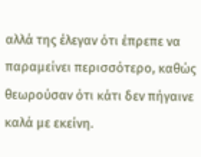αλλά της έλεγαν ότι έπρεπε να παραμείνει περισσότερο, καθώς θεωρούσαν ότι κάτι δεν πήγαινε καλά με εκείνη.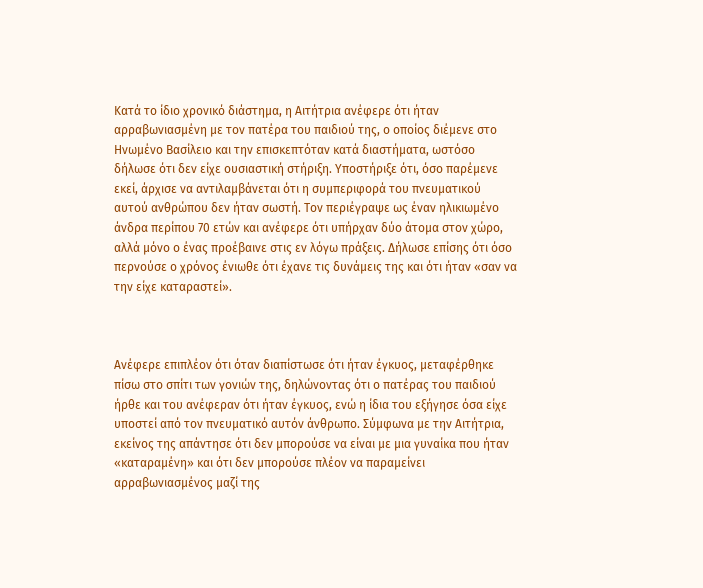Κατά το ίδιο χρονικό διάστημα, η Αιτήτρια ανέφερε ότι ήταν αρραβωνιασμένη με τον πατέρα του παιδιού της, ο οποίος διέμενε στο Ηνωμένο Βασίλειο και την επισκεπτόταν κατά διαστήματα, ωστόσο δήλωσε ότι δεν είχε ουσιαστική στήριξη. Υποστήριξε ότι, όσο παρέμενε εκεί, άρχισε να αντιλαμβάνεται ότι η συμπεριφορά του πνευματικού αυτού ανθρώπου δεν ήταν σωστή. Τον περιέγραψε ως έναν ηλικιωμένο άνδρα περίπου 70 ετών και ανέφερε ότι υπήρχαν δύο άτομα στον χώρο, αλλά μόνο ο ένας προέβαινε στις εν λόγω πράξεις. Δήλωσε επίσης ότι όσο περνούσε ο χρόνος ένιωθε ότι έχανε τις δυνάμεις της και ότι ήταν «σαν να την είχε καταραστεί».



Ανέφερε επιπλέον ότι όταν διαπίστωσε ότι ήταν έγκυος, μεταφέρθηκε πίσω στο σπίτι των γονιών της, δηλώνοντας ότι ο πατέρας του παιδιού ήρθε και του ανέφεραν ότι ήταν έγκυος, ενώ η ίδια του εξήγησε όσα είχε υποστεί από τον πνευματικό αυτόν άνθρωπο. Σύμφωνα με την Αιτήτρια, εκείνος της απάντησε ότι δεν μπορούσε να είναι με μια γυναίκα που ήταν «καταραμένη» και ότι δεν μπορούσε πλέον να παραμείνει αρραβωνιασμένος μαζί της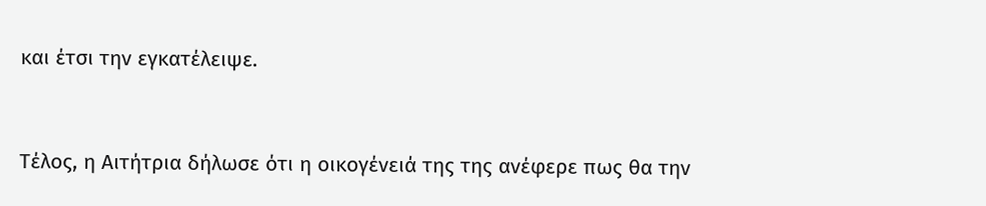και έτσι την εγκατέλειψε.



Τέλος, η Αιτήτρια δήλωσε ότι η οικογένειά της της ανέφερε πως θα την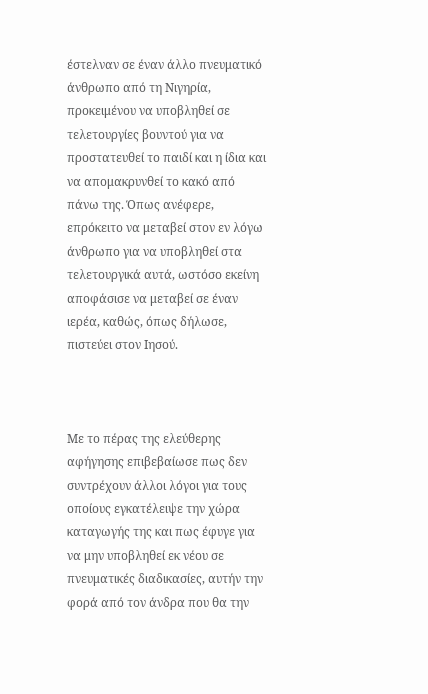έστελναν σε έναν άλλο πνευματικό άνθρωπο από τη Νιγηρία, προκειμένου να υποβληθεί σε τελετουργίες βουντού για να προστατευθεί το παιδί και η ίδια και να απομακρυνθεί το κακό από πάνω της. Όπως ανέφερε, επρόκειτο να μεταβεί στον εν λόγω άνθρωπο για να υποβληθεί στα τελετουργικά αυτά, ωστόσο εκείνη αποφάσισε να μεταβεί σε έναν ιερέα, καθώς, όπως δήλωσε, πιστεύει στον Ιησού.



Με το πέρας της ελεύθερης αφήγησης επιβεβαίωσε πως δεν συντρέχουν άλλοι λόγοι για τους οποίους εγκατέλειψε την χώρα καταγωγής της και πως έφυγε για να μην υποβληθεί εκ νέου σε πνευματικές διαδικασίες, αυτήν την φορά από τον άνδρα που θα την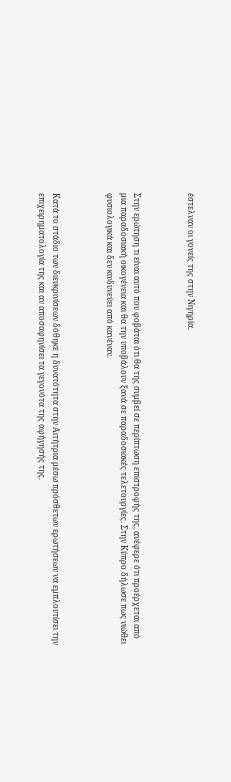έστελναν οι γονείς της στην Νιγηρία.



Στην ερώτηση τι είναι αυτό που φοβάται ότι θα της συμβεί σε περίπτωση επιστροφής της, ανέφερε ότι προέρχεται από μια παραδοσιακή οικογένεια και θα την υποβάλουν ξανά σε παραδοσιακές τελετουργίες. Στην Κύπρο δήλωσε πως νιώθει φυσιολογικά και δεν κινδυνεύει από κανέναν.



Κατά το στάδιο των διευκρινίσεων δόθηκε η δυνατότητα στην Αιτήτρια μέσω πρόσθετων ερωτήσεων να εμπλουτίσει την επιχειρηματολογία της και αν αποσαφηνίσει τα γεγονότα της αφήγησής της.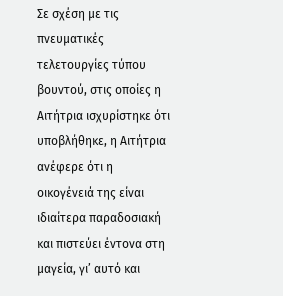Σε σχέση με τις πνευματικές τελετουργίες τύπου βουντού, στις οποίες η Αιτήτρια ισχυρίστηκε ότι υποβλήθηκε, η Αιτήτρια ανέφερε ότι η οικογένειά της είναι ιδιαίτερα παραδοσιακή και πιστεύει έντονα στη μαγεία, γι’ αυτό και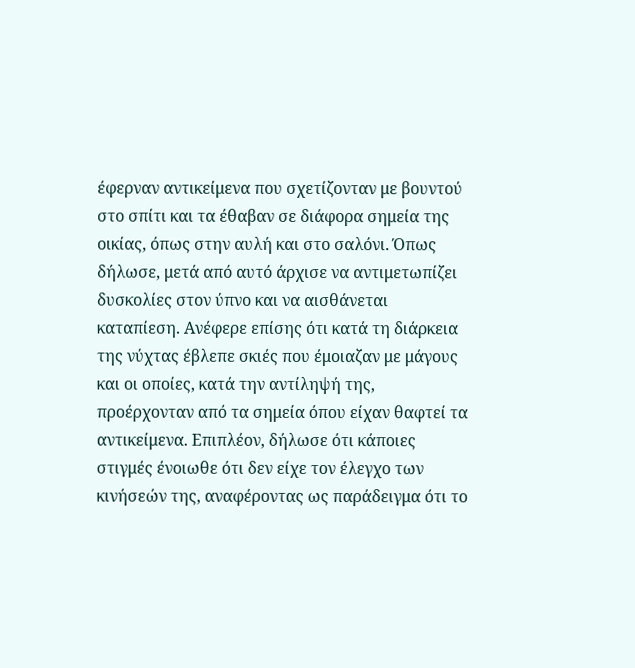έφερναν αντικείμενα που σχετίζονταν με βουντού στο σπίτι και τα έθαβαν σε διάφορα σημεία της οικίας, όπως στην αυλή και στο σαλόνι. Όπως δήλωσε, μετά από αυτό άρχισε να αντιμετωπίζει δυσκολίες στον ύπνο και να αισθάνεται καταπίεση. Ανέφερε επίσης ότι κατά τη διάρκεια της νύχτας έβλεπε σκιές που έμοιαζαν με μάγους και οι οποίες, κατά την αντίληψή της, προέρχονταν από τα σημεία όπου είχαν θαφτεί τα αντικείμενα. Επιπλέον, δήλωσε ότι κάποιες στιγμές ένοιωθε ότι δεν είχε τον έλεγχο των κινήσεών της, αναφέροντας ως παράδειγμα ότι το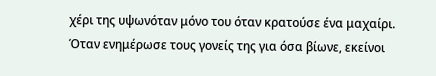χέρι της υψωνόταν μόνο του όταν κρατούσε ένα μαχαίρι. Όταν ενημέρωσε τους γονείς της για όσα βίωνε, εκείνοι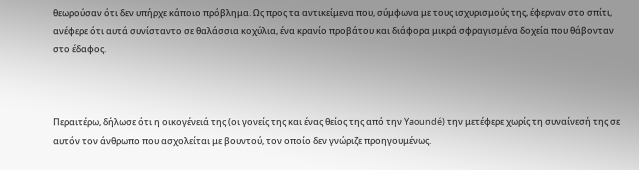θεωρούσαν ότι δεν υπήρχε κάποιο πρόβλημα. Ως προς τα αντικείμενα που, σύμφωνα με τους ισχυρισμούς της, έφερναν στο σπίτι, ανέφερε ότι αυτά συνίσταντο σε θαλάσσια κοχύλια, ένα κρανίο προβάτου και διάφορα μικρά σφραγισμένα δοχεία που θάβονταν στο έδαφος.



Περαιτέρω, δήλωσε ότι η οικογένειά της (οι γονείς της και ένας θείος της από την Yaoundé) την μετέφερε χωρίς τη συναίνεσή της σε αυτόν τον άνθρωπο που ασχολείται με βουντού, τον οποίο δεν γνώριζε προηγουμένως.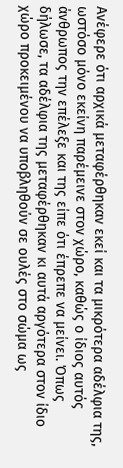Ανέφερε ότι αρχικά μεταφέρθηκαν εκεί και τα μικρότερα αδέλφια της, ωστόσο μόνο εκείνη παρέμεινε στον χώρο, καθώς ο ίδιος αυτός άνθρωπος την επέλεξε και της είπε ότι έπρεπε να μείνει. Όπως δήλωσε, τα αδέλφια της μεταφέρθηκαν κι αυτά αργότερα στον ίδιο χώρο προκειμένου να υποβληθούν σε ουλές στο σώμα ως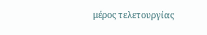μέρος τελετουργίας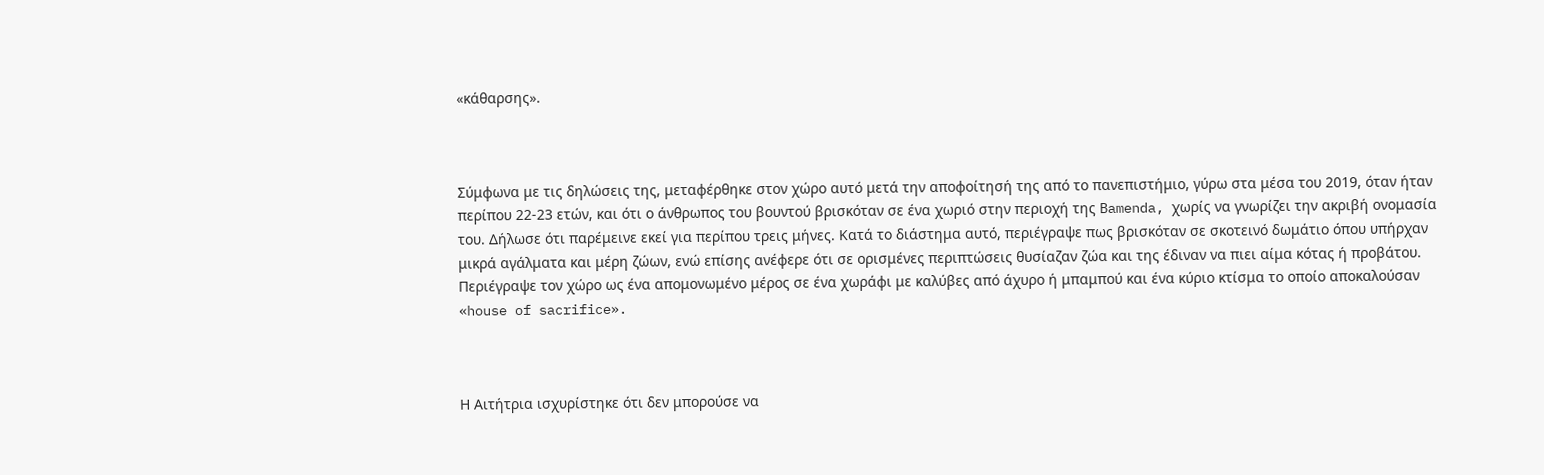«κάθαρσης».



Σύμφωνα με τις δηλώσεις της, μεταφέρθηκε στον χώρο αυτό μετά την αποφοίτησή της από το πανεπιστήμιο, γύρω στα μέσα του 2019, όταν ήταν περίπου 22-23 ετών, και ότι ο άνθρωπος του βουντού βρισκόταν σε ένα χωριό στην περιοχή της Bamenda, χωρίς να γνωρίζει την ακριβή ονομασία του. Δήλωσε ότι παρέμεινε εκεί για περίπου τρεις μήνες. Κατά το διάστημα αυτό, περιέγραψε πως βρισκόταν σε σκοτεινό δωμάτιο όπου υπήρχαν μικρά αγάλματα και μέρη ζώων, ενώ επίσης ανέφερε ότι σε ορισμένες περιπτώσεις θυσίαζαν ζώα και της έδιναν να πιει αίμα κότας ή προβάτου. Περιέγραψε τον χώρο ως ένα απομονωμένο μέρος σε ένα χωράφι με καλύβες από άχυρο ή μπαμπού και ένα κύριο κτίσμα το οποίο αποκαλούσαν «house of sacrifice».



Η Αιτήτρια ισχυρίστηκε ότι δεν μπορούσε να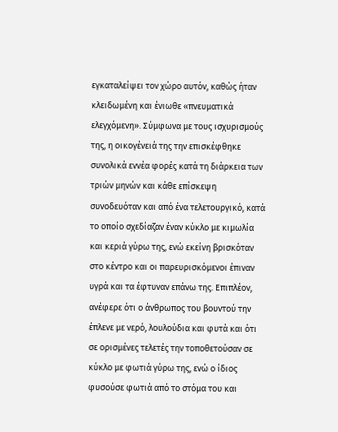εγκαταλείψει τον χώρο αυτόν, καθώς ήταν κλειδωμένη και ένιωθε «πνευματικά ελεγχόμενη». Σύμφωνα με τους ισχυρισμούς της, η οικογένειά της την επισκέφθηκε συνολικά εννέα φορές κατά τη διάρκεια των τριών μηνών και κάθε επίσκεψη συνοδευόταν και από ένα τελετουργικό, κατά το οποίο σχεδίαζαν έναν κύκλο με κιμωλία και κεριά γύρω της, ενώ εκείνη βρισκόταν στο κέντρο και οι παρευρισκόμενοι έπιναν υγρά και τα έφτυναν επάνω της. Επιπλέον, ανέφερε ότι ο άνθρωπος του βουντού την έπλενε με νερό, λουλούδια και φυτά και ότι σε ορισμένες τελετές την τοποθετούσαν σε κύκλο με φωτιά γύρω της, ενώ ο ίδιος φυσούσε φωτιά από το στόμα του και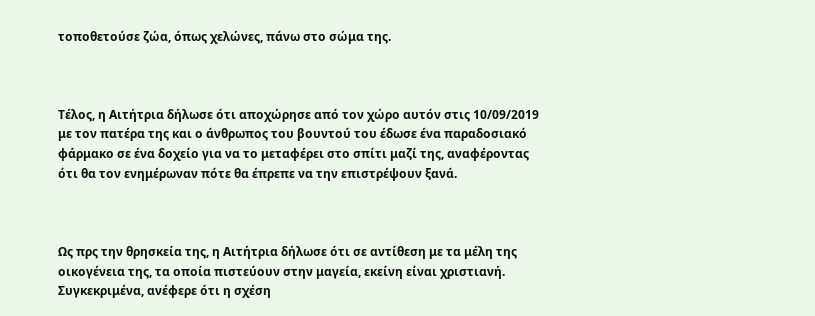τοποθετούσε ζώα, όπως χελώνες, πάνω στο σώμα της.



Τέλος, η Αιτήτρια δήλωσε ότι αποχώρησε από τον χώρο αυτόν στις 10/09/2019 με τον πατέρα της και ο άνθρωπος του βουντού του έδωσε ένα παραδοσιακό φάρμακο σε ένα δοχείο για να το μεταφέρει στο σπίτι μαζί της, αναφέροντας ότι θα τον ενημέρωναν πότε θα έπρεπε να την επιστρέψουν ξανά.



Ως πρς την θρησκεία της, η Αιτήτρια δήλωσε ότι σε αντίθεση με τα μέλη της οικογένεια της, τα οποία πιστεύουν στην μαγεία, εκείνη είναι χριστιανή. Συγκεκριμένα, ανέφερε ότι η σχέση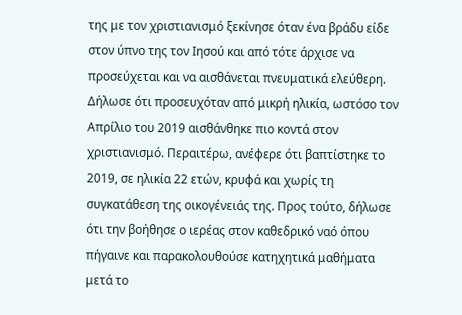της με τον χριστιανισμό ξεκίνησε όταν ένα βράδυ είδε στον ύπνο της τον Ιησού και από τότε άρχισε να προσεύχεται και να αισθάνεται πνευματικά ελεύθερη. Δήλωσε ότι προσευχόταν από μικρή ηλικία, ωστόσο τον Απρίλιο του 2019 αισθάνθηκε πιο κοντά στον χριστιανισμό. Περαιτέρω, ανέφερε ότι βαπτίστηκε το 2019, σε ηλικία 22 ετών, κρυφά και χωρίς τη συγκατάθεση της οικογένειάς της. Προς τούτο, δήλωσε ότι την βοήθησε ο ιερέας στον καθεδρικό ναό όπου πήγαινε και παρακολουθούσε κατηχητικά μαθήματα μετά το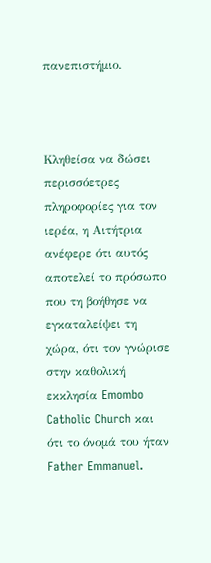πανεπιστήμιο.



Κληθείσα να δώσει περισσόετρες πληροφορίες για τον ιερέα, η Αιτήτρια ανέφερε ότι αυτός αποτελεί το πρόσωπο που τη βοήθησε να εγκαταλείψει τη χώρα, ότι τον γνώρισε στην καθολική εκκλησία Emombo Catholic Church και ότι το όνομά του ήταν Father Emmanuel.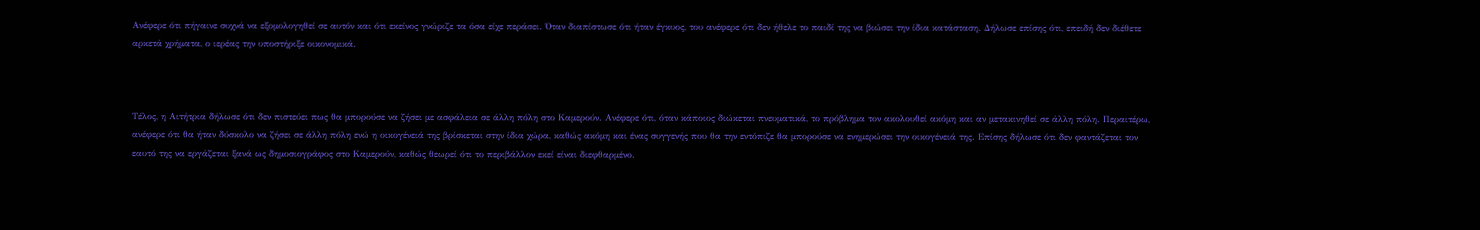Ανέφερε ότι πήγαινε συχνά να εξομολογηθεί σε αυτόν και ότι εκείνος γνώριζε τα όσα είχε περάσει. Όταν διαπίστωσε ότι ήταν έγκυος, του ανέφερε ότι δεν ήθελε το παιδί της να βιώσει την ίδια κατάσταση. Δήλωσε επίσης ότι, επειδή δεν διέθετε αρκετά χρήματα, ο ιερέας την υποστήριξε οικονομικά.



Τέλος, η Αιτήτρια δήλωσε ότι δεν πιστεύει πως θα μπορούσε να ζήσει με ασφάλεια σε άλλη πόλη στο Καμερούν. Ανέφερε ότι, όταν κάποιος διώκεται πνευματικά, το πρόβλημα τον ακολουθεί ακόμη και αν μετακινηθεί σε άλλη πόλη. Περαιτέρω, ανέφερε ότι θα ήταν δύσκολο να ζήσει σε άλλη πόλη ενώ η οικογένειά της βρίσκεται στην ίδια χώρα, καθώς ακόμη και ένας συγγενής που θα την εντόπιζε θα μπορούσε να ενημερώσει την οικογένειά της. Επίσης δήλωσε ότι δεν φαντάζεται τον εαυτό της να εργάζεται ξανά ως δημοσιογράφος στο Καμερούν, καθώς θεωρεί ότι το περιβάλλον εκεί είναι διεφθαρμένο.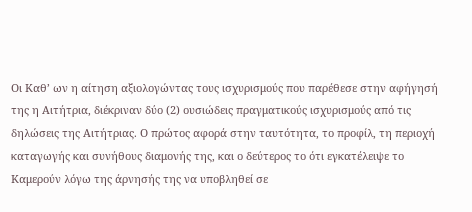Οι Καθ’ ων η αίτηση αξιολογώντας τους ισχυρισμούς που παρέθεσε στην αφήγησή της η Αιτήτρια, διέκριναν δύο (2) ουσιώδεις πραγματικούς ισχυρισμούς από τις δηλώσεις της Αιτήτριας. Ο πρώτος αφορά στην ταυτότητα, το προφίλ, τη περιοχή καταγωγής και συνήθους διαμονής της, και ο δεύτερος το ότι εγκατέλειψε το Καμερούν λόγω της άρνησής της να υποβληθεί σε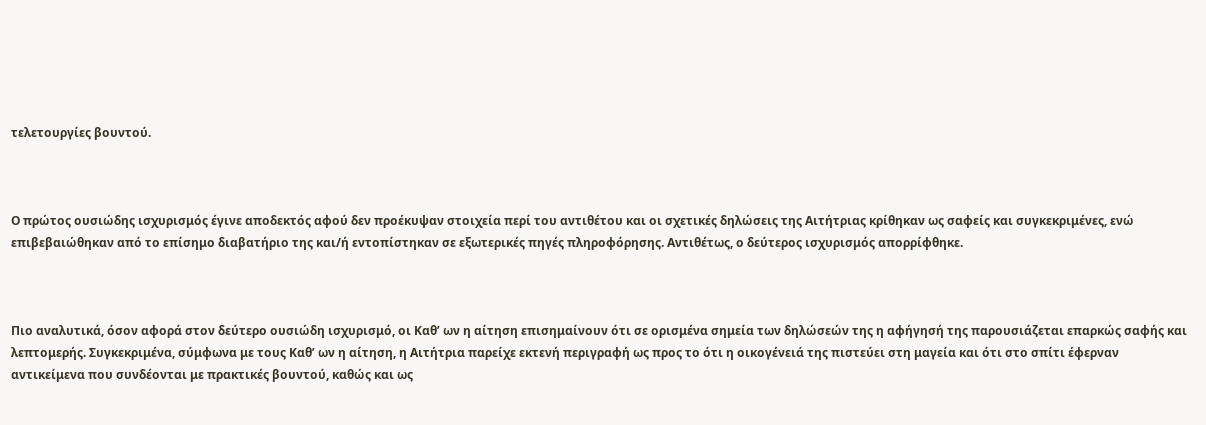τελετουργίες βουντού.



Ο πρώτος ουσιώδης ισχυρισμός έγινε αποδεκτός αφού δεν προέκυψαν στοιχεία περί του αντιθέτου και οι σχετικές δηλώσεις της Αιτήτριας κρίθηκαν ως σαφείς και συγκεκριμένες, ενώ επιβεβαιώθηκαν από το επίσημο διαβατήριο της και/ή εντοπίστηκαν σε εξωτερικές πηγές πληροφόρησης. Αντιθέτως, ο δεύτερος ισχυρισμός απορρίφθηκε.



Πιο αναλυτικά, όσον αφορά στον δεύτερο ουσιώδη ισχυρισμό, οι Καθ’ ων η αίτηση επισημαίνουν ότι σε ορισμένα σημεία των δηλώσεών της η αφήγησή της παρουσιάζεται επαρκώς σαφής και λεπτομερής. Συγκεκριμένα, σύμφωνα με τους Καθ’ ων η αίτηση, η Αιτήτρια παρείχε εκτενή περιγραφή ως προς το ότι η οικογένειά της πιστεύει στη μαγεία και ότι στο σπίτι έφερναν αντικείμενα που συνδέονται με πρακτικές βουντού, καθώς και ως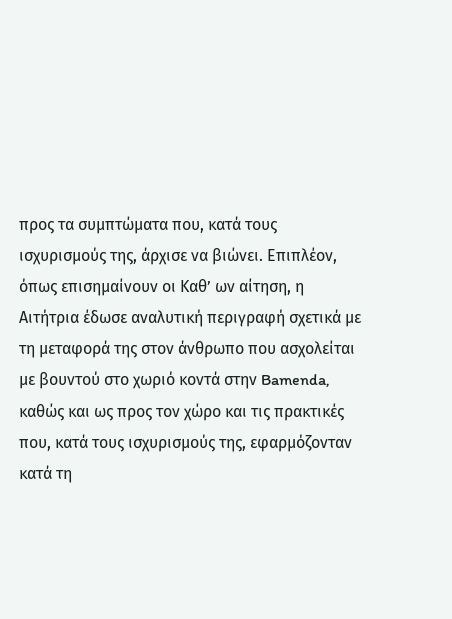προς τα συμπτώματα που, κατά τους ισχυρισμούς της, άρχισε να βιώνει. Επιπλέον, όπως επισημαίνουν οι Καθ’ ων αίτηση, η Αιτήτρια έδωσε αναλυτική περιγραφή σχετικά με τη μεταφορά της στον άνθρωπο που ασχολείται με βουντού στο χωριό κοντά στην Bamenda, καθώς και ως προς τον χώρο και τις πρακτικές που, κατά τους ισχυρισμούς της, εφαρμόζονταν κατά τη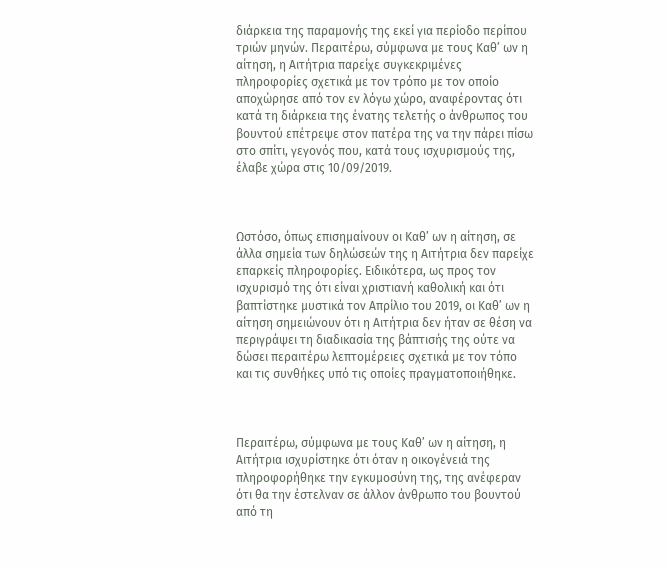διάρκεια της παραμονής της εκεί για περίοδο περίπου τριών μηνών. Περαιτέρω, σύμφωνα με τους Καθ’ ων η αίτηση, η Αιτήτρια παρείχε συγκεκριμένες πληροφορίες σχετικά με τον τρόπο με τον οποίο αποχώρησε από τον εν λόγω χώρο, αναφέροντας ότι κατά τη διάρκεια της ένατης τελετής ο άνθρωπος του βουντού επέτρεψε στον πατέρα της να την πάρει πίσω στο σπίτι, γεγονός που, κατά τους ισχυρισμούς της, έλαβε χώρα στις 10/09/2019.



Ωστόσο, όπως επισημαίνουν οι Καθ’ ων η αίτηση, σε άλλα σημεία των δηλώσεών της η Αιτήτρια δεν παρείχε επαρκείς πληροφορίες. Ειδικότερα, ως προς τον ισχυρισμό της ότι είναι χριστιανή καθολική και ότι βαπτίστηκε μυστικά τον Απρίλιο του 2019, οι Καθ’ ων η αίτηση σημειώνουν ότι η Αιτήτρια δεν ήταν σε θέση να περιγράψει τη διαδικασία της βάπτισής της ούτε να δώσει περαιτέρω λεπτομέρειες σχετικά με τον τόπο και τις συνθήκες υπό τις οποίες πραγματοποιήθηκε.



Περαιτέρω, σύμφωνα με τους Καθ’ ων η αίτηση, η Αιτήτρια ισχυρίστηκε ότι όταν η οικογένειά της πληροφορήθηκε την εγκυμοσύνη της, της ανέφεραν ότι θα την έστελναν σε άλλον άνθρωπο του βουντού από τη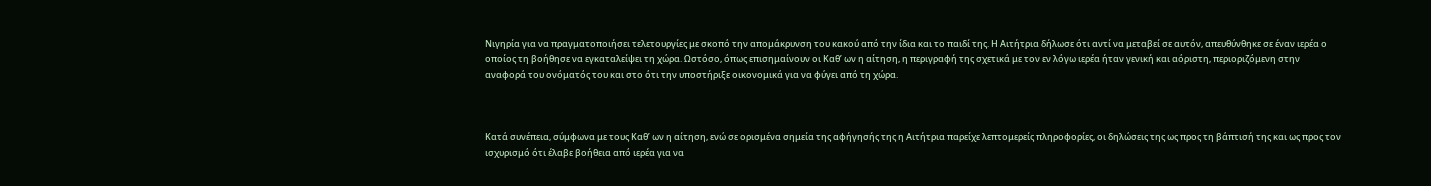Νιγηρία για να πραγματοποιήσει τελετουργίες με σκοπό την απομάκρυνση του κακού από την ίδια και το παιδί της. Η Αιτήτρια δήλωσε ότι αντί να μεταβεί σε αυτόν, απευθύνθηκε σε έναν ιερέα ο οποίος τη βοήθησε να εγκαταλείψει τη χώρα. Ωστόσο, όπως επισημαίνουν οι Καθ’ ων η αίτηση, η περιγραφή της σχετικά με τον εν λόγω ιερέα ήταν γενική και αόριστη, περιοριζόμενη στην αναφορά του ονόματός του και στο ότι την υποστήριξε οικονομικά για να φύγει από τη χώρα.



Κατά συνέπεια, σύμφωνα με τους Καθ’ ων η αίτηση, ενώ σε ορισμένα σημεία της αφήγησής της η Αιτήτρια παρείχε λεπτομερείς πληροφορίες, οι δηλώσεις της ως προς τη βάπτισή της και ως προς τον ισχυρισμό ότι έλαβε βοήθεια από ιερέα για να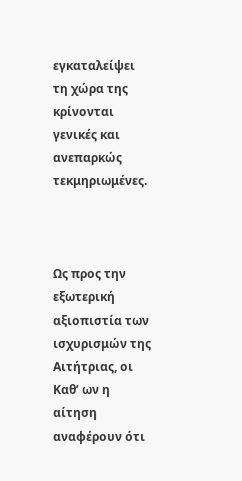εγκαταλείψει τη χώρα της κρίνονται γενικές και ανεπαρκώς τεκμηριωμένες.



Ως προς την εξωτερική αξιοπιστία των ισχυρισμών της Αιτήτριας, οι Καθ’ ων η αίτηση αναφέρουν ότι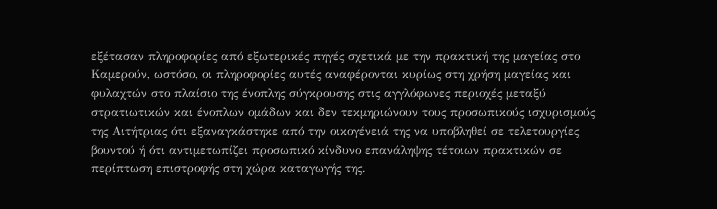εξέτασαν πληροφορίες από εξωτερικές πηγές σχετικά με την πρακτική της μαγείας στο Καμερούν, ωστόσο, οι πληροφορίες αυτές αναφέρονται κυρίως στη χρήση μαγείας και φυλαχτών στο πλαίσιο της ένοπλης σύγκρουσης στις αγγλόφωνες περιοχές μεταξύ στρατιωτικών και ένοπλων ομάδων και δεν τεκμηριώνουν τους προσωπικούς ισχυρισμούς της Αιτήτριας ότι εξαναγκάστηκε από την οικογένειά της να υποβληθεί σε τελετουργίες βουντού ή ότι αντιμετωπίζει προσωπικό κίνδυνο επανάληψης τέτοιων πρακτικών σε περίπτωση επιστροφής στη χώρα καταγωγής της.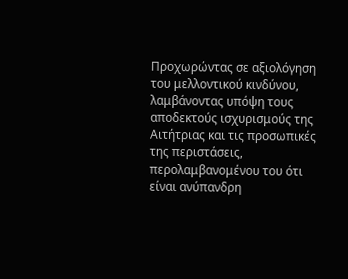Προχωρώντας σε αξιολόγηση του μελλοντικού κινδύνου, λαμβάνοντας υπόψη τους αποδεκτούς ισχυρισμούς της Αιτήτριας και τις προσωπικές της περιστάσεις, περολαμβανομένου του ότι είναι ανύπανδρη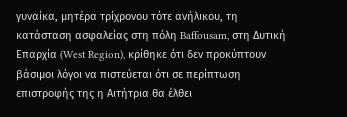γυναίκα, μητέρα τρίχρονου τότε ανήλικου, τη κατάσταση ασφαλείας στη πόλη Baffousam, στη Δυτική Επαρχία (West Region), κρίθηκε ότι δεν προκύπτουν βάσιμοι λόγοι να πιστεύεται ότι σε περίπτωση επιστροφής της η Αιτήτρια θα έλθει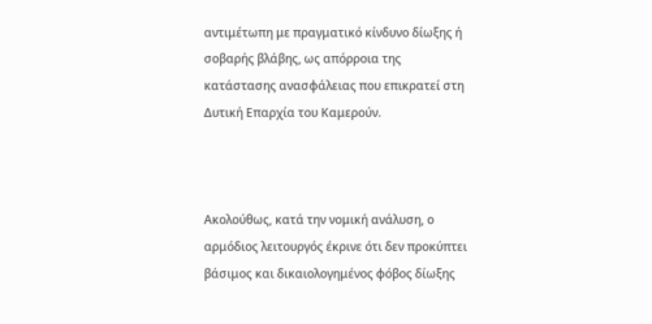αντιμέτωπη με πραγματικό κίνδυνο δίωξης ή σοβαρής βλάβης, ως απόρροια της κατάστασης ανασφάλειας που επικρατεί στη Δυτική Επαρχία του Καμερούν.



Ακολούθως, κατά την νομική ανάλυση, ο αρμόδιος λειτουργός έκρινε ότι δεν προκύπτει βάσιμος και δικαιολογημένος φόβος δίωξης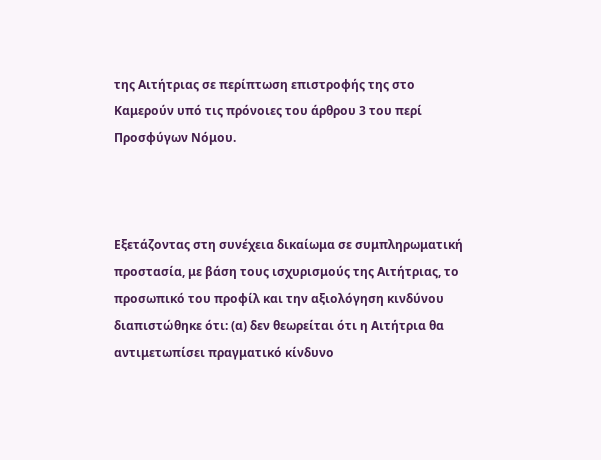της Αιτήτριας σε περίπτωση επιστροφής της στο Καμερούν υπό τις πρόνοιες του άρθρου 3 του περί Προσφύγων Νόμου.



Εξετάζοντας στη συνέχεια δικαίωμα σε συμπληρωματική προστασία, με βάση τους ισχυρισμούς της Αιτήτριας, το προσωπικό του προφίλ και την αξιολόγηση κινδύνου διαπιστώθηκε ότι: (α) δεν θεωρείται ότι η Αιτήτρια θα αντιμετωπίσει πραγματικό κίνδυνο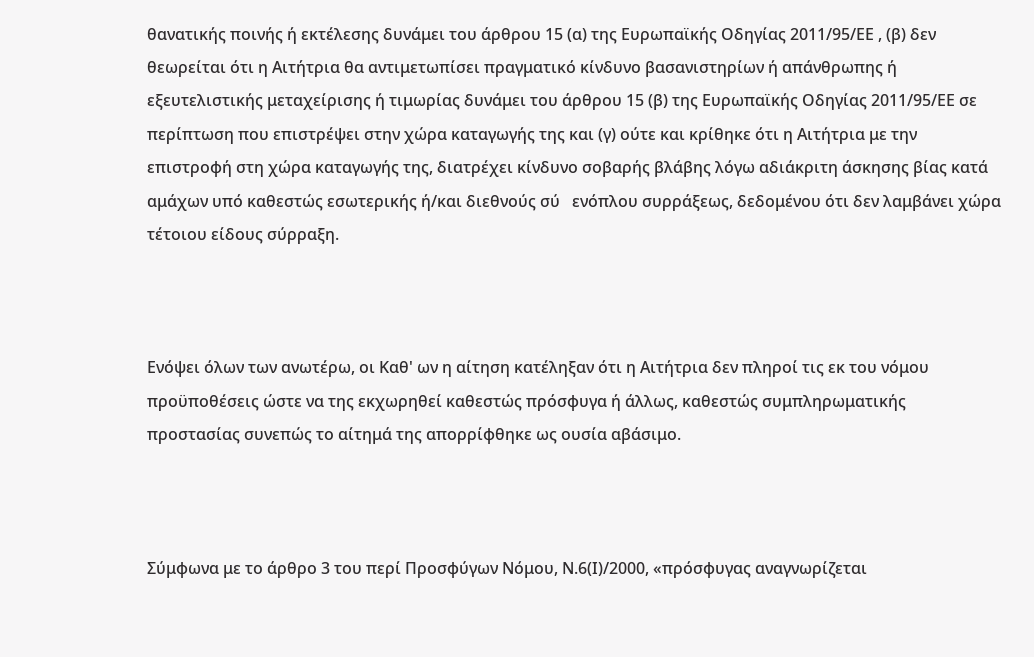θανατικής ποινής ή εκτέλεσης δυνάμει του άρθρου 15 (α) της Ευρωπαϊκής Οδηγίας 2011/95/ΕΕ , (β) δεν θεωρείται ότι η Αιτήτρια θα αντιμετωπίσει πραγματικό κίνδυνο βασανιστηρίων ή απάνθρωπης ή εξευτελιστικής μεταχείρισης ή τιμωρίας δυνάμει του άρθρου 15 (β) της Ευρωπαϊκής Οδηγίας 2011/95/ΕΕ σε περίπτωση που επιστρέψει στην χώρα καταγωγής της και (γ) ούτε και κρίθηκε ότι η Αιτήτρια με την επιστροφή στη χώρα καταγωγής της, διατρέχει κίνδυνο σοβαρής βλάβης λόγω αδιάκριτη άσκησης βίας κατά αμάχων υπό καθεστώς εσωτερικής ή/και διεθνούς σύ   ενόπλου συρράξεως, δεδομένου ότι δεν λαμβάνει χώρα τέτοιου είδους σύρραξη.



Ενόψει όλων των ανωτέρω, οι Καθ' ων η αίτηση κατέληξαν ότι η Αιτήτρια δεν πληροί τις εκ του νόμου προϋποθέσεις ώστε να της εκχωρηθεί καθεστώς πρόσφυγα ή άλλως, καθεστώς συμπληρωματικής προστασίας συνεπώς το αίτημά της απορρίφθηκε ως ουσία αβάσιμο.



Σύμφωνα με το άρθρο 3 του περί Προσφύγων Νόμου, Ν.6(Ι)/2000, «πρόσφυγας αναγνωρίζεται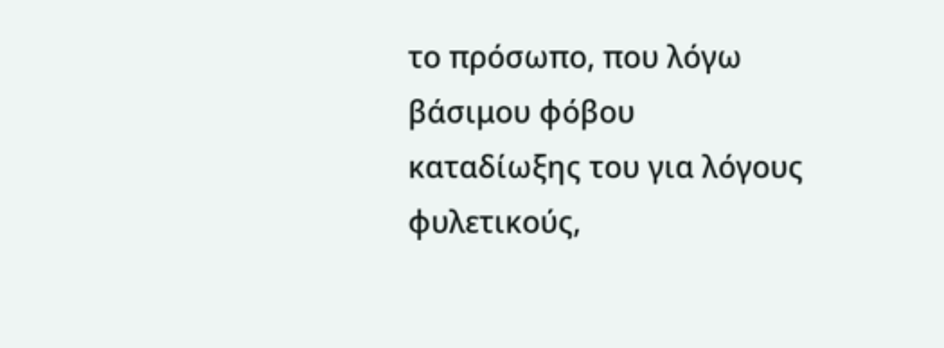το πρόσωπο, που λόγω βάσιμου φόβου καταδίωξης του για λόγους φυλετικούς,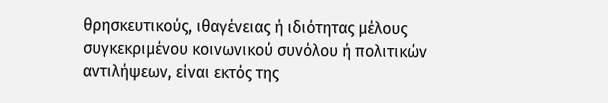θρησκευτικούς, ιθαγένειας ή ιδιότητας μέλους συγκεκριμένου κοινωνικού συνόλου ή πολιτικών αντιλήψεων, είναι εκτός της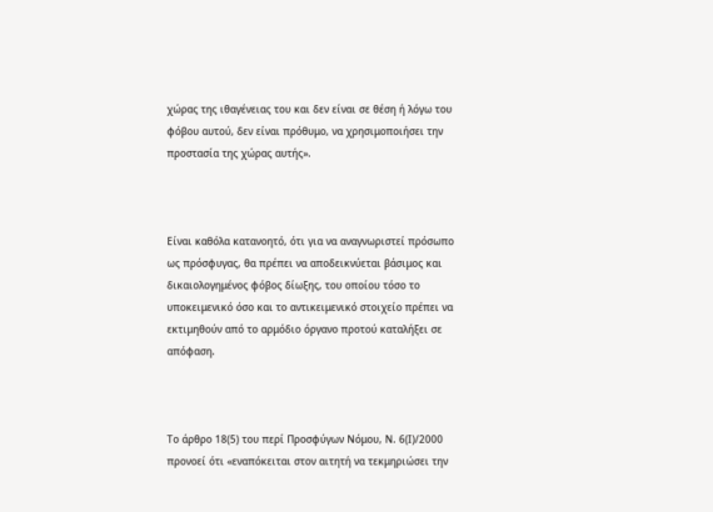χώρας της ιθαγένειας του και δεν είναι σε θέση ή λόγω του φόβου αυτού, δεν είναι πρόθυμο, να χρησιμοποιήσει την προστασία της χώρας αυτής».



Είναι καθόλα κατανοητό, ότι για να αναγνωριστεί πρόσωπο ως πρόσφυγας, θα πρέπει να αποδεικνύεται βάσιμος και δικαιολογημένος φόβος δίωξης, του οποίου τόσο το υποκειμενικό όσο και το αντικειμενικό στοιχείο πρέπει να εκτιμηθούν από το αρμόδιο όργανο προτού καταλήξει σε απόφαση.



Το άρθρο 18(5) του περί Προσφύγων Νόμου, Ν. 6(Ι)/2000 προνοεί ότι «εναπόκειται στον αιτητή να τεκμηριώσει την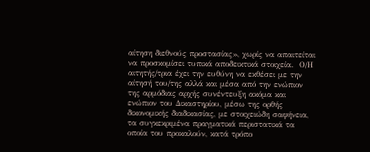αίτηση διεθνούς προστασίας», χωρίς να απαιτείται να προσκομίσει τυπικά αποδεικτικά στοιχεία.  Ο/Η αιτητής/τρια έχει την ευθύνη να εκθέσει με την αίτησή του/της αλλά και μέσα από την ενώπιον της αρμόδιας αρχής συνέντευξη ακόμα και ενώπιον του Δικαστηρίου, μέσω της ορθής δικονομικής διαδικασίας, με στοιχειώδη σαφήνεια, τα συγκεκριμένα πραγματικά περιστατικά τα οποία του προκαλούν, κατά τρόπο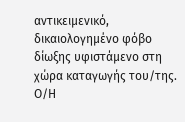αντικειμενικό, δικαιολογημένο φόβο δίωξης υφιστάμενο στη χώρα καταγωγής του/της. Ο/Η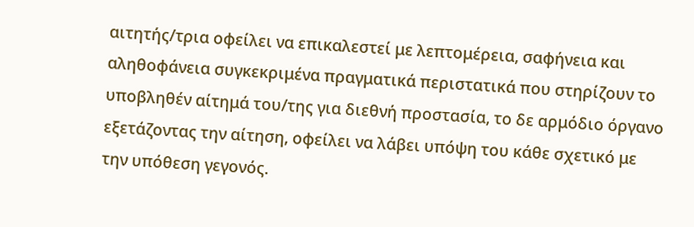αιτητής/τρια οφείλει να επικαλεστεί με λεπτομέρεια, σαφήνεια και αληθοφάνεια συγκεκριμένα πραγματικά περιστατικά που στηρίζουν το υποβληθέν αίτημά του/της για διεθνή προστασία, το δε αρμόδιο όργανο εξετάζοντας την αίτηση, οφείλει να λάβει υπόψη του κάθε σχετικό με την υπόθεση γεγονός.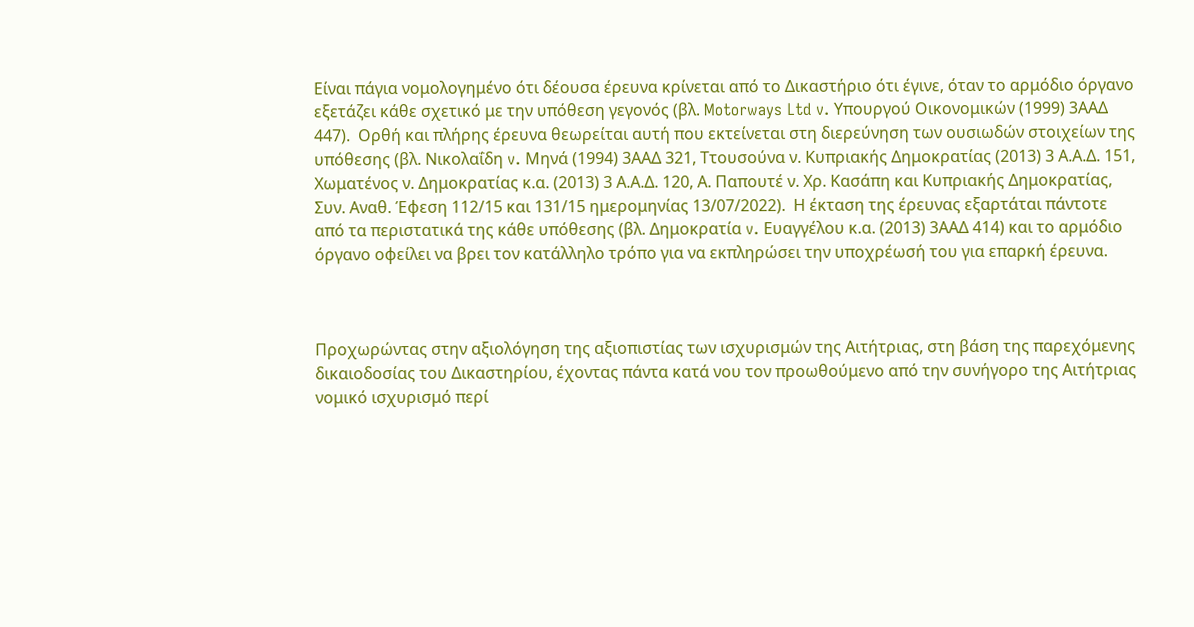Είναι πάγια νομολογημένο ότι δέουσα έρευνα κρίνεται από το Δικαστήριο ότι έγινε, όταν το αρμόδιο όργανο εξετάζει κάθε σχετικό με την υπόθεση γεγονός (βλ. Motorways Ltd v. Υπουργού Οικονομικών (1999) 3ΑΑΔ 447).  Ορθή και πλήρης έρευνα θεωρείται αυτή που εκτείνεται στη διερεύνηση των ουσιωδών στοιχείων της υπόθεσης (βλ. Νικολαΐδη v. Μηνά (1994) 3ΑΑΔ 321, Ττουσούνα ν. Κυπριακής Δημοκρατίας (2013) 3 Α.Α.Δ. 151, Χωματένος ν. Δημοκρατίας κ.α. (2013) 3 Α.Α.Δ. 120, Α. Παπουτέ ν. Χρ. Κασάπη και Κυπριακής Δημοκρατίας, Συν. Αναθ. Έφεση 112/15 και 131/15 ημερομηνίας 13/07/2022).  Η έκταση της έρευνας εξαρτάται πάντοτε από τα περιστατικά της κάθε υπόθεσης (βλ. Δημοκρατία v. Ευαγγέλου κ.α. (2013) 3ΑΑΔ 414) και το αρμόδιο όργανο οφείλει να βρει τον κατάλληλο τρόπο για να εκπληρώσει την υποχρέωσή του για επαρκή έρευνα.



Προχωρώντας στην αξιολόγηση της αξιοπιστίας των ισχυρισμών της Αιτήτριας, στη βάση της παρεχόμενης δικαιοδοσίας του Δικαστηρίου, έχοντας πάντα κατά νου τον προωθούμενο από την συνήγορο της Αιτήτριας νομικό ισχυρισμό περί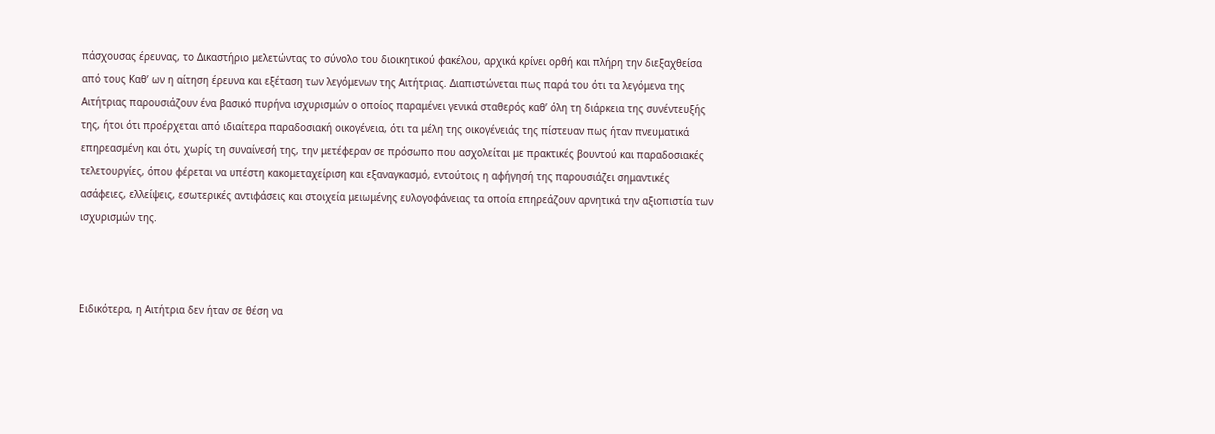πάσχουσας έρευνας, το Δικαστήριο μελετώντας το σύνολο του διοικητικού φακέλου, αρχικά κρίνει ορθή και πλήρη την διεξαχθείσα από τους Καθ’ ων η αίτηση έρευνα και εξέταση των λεγόμενων της Αιτήτριας. Διαπιστώνεται πως παρά του ότι τα λεγόμενα της Αιτήτριας παρουσιάζουν ένα βασικό πυρήνα ισχυρισμών ο οποίος παραμένει γενικά σταθερός καθ’ όλη τη διάρκεια της συνέντευξής της, ήτοι ότι προέρχεται από ιδιαίτερα παραδοσιακή οικογένεια, ότι τα μέλη της οικογένειάς της πίστευαν πως ήταν πνευματικά επηρεασμένη και ότι, χωρίς τη συναίνεσή της, την μετέφεραν σε πρόσωπο που ασχολείται με πρακτικές βουντού και παραδοσιακές τελετουργίες, όπου φέρεται να υπέστη κακομεταχείριση και εξαναγκασμό, εντούτοις η αφήγησή της παρουσιάζει σημαντικές ασάφειες, ελλείψεις, εσωτερικές αντιφάσεις και στοιχεία μειωμένης ευλογοφάνειας τα οποία επηρεάζουν αρνητικά την αξιοπιστία των ισχυρισμών της.



Ειδικότερα, η Αιτήτρια δεν ήταν σε θέση να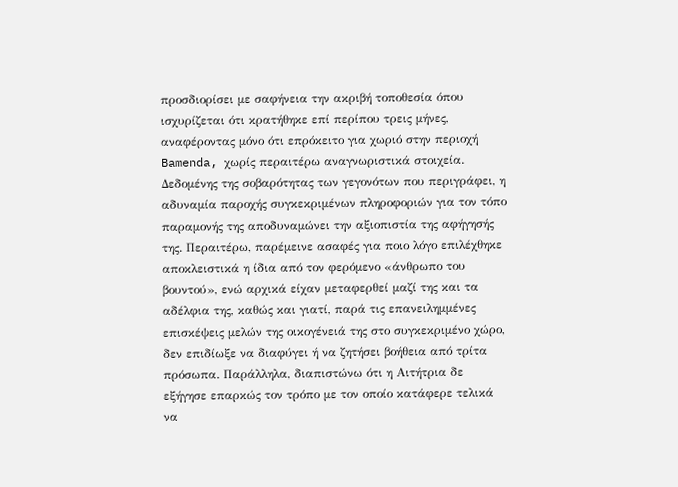προσδιορίσει με σαφήνεια την ακριβή τοποθεσία όπου ισχυρίζεται ότι κρατήθηκε επί περίπου τρεις μήνες, αναφέροντας μόνο ότι επρόκειτο για χωριό στην περιοχή Bamenda, χωρίς περαιτέρω αναγνωριστικά στοιχεία. Δεδομένης της σοβαρότητας των γεγονότων που περιγράφει, η αδυναμία παροχής συγκεκριμένων πληροφοριών για τον τόπο παραμονής της αποδυναμώνει την αξιοπιστία της αφήγησής της. Περαιτέρω, παρέμεινε ασαφές για ποιο λόγο επιλέχθηκε αποκλειστικά η ίδια από τον φερόμενο «άνθρωπο του βουντού», ενώ αρχικά είχαν μεταφερθεί μαζί της και τα αδέλφια της, καθώς και γιατί, παρά τις επανειλημμένες επισκέψεις μελών της οικογένειά της στο συγκεκριμένο χώρο, δεν επιδίωξε να διαφύγει ή να ζητήσει βοήθεια από τρίτα πρόσωπα. Παράλληλα, διαπιστώνω ότι η Αιτήτρια δε εξήγησε επαρκώς τον τρόπο με τον οποίο κατάφερε τελικά να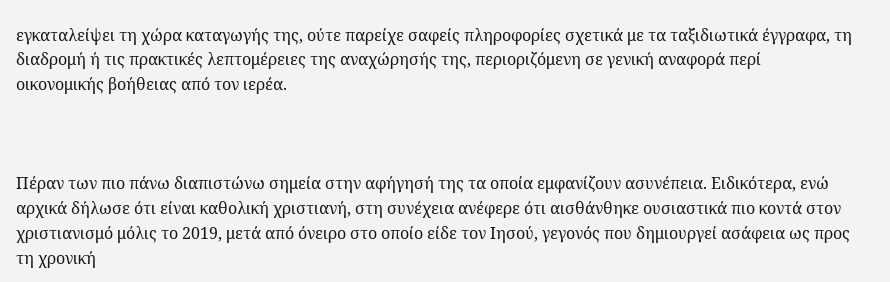εγκαταλείψει τη χώρα καταγωγής της, ούτε παρείχε σαφείς πληροφορίες σχετικά με τα ταξιδιωτικά έγγραφα, τη διαδρομή ή τις πρακτικές λεπτομέρειες της αναχώρησής της, περιοριζόμενη σε γενική αναφορά περί οικονομικής βοήθειας από τον ιερέα.



Πέραν των πιο πάνω διαπιστώνω σημεία στην αφήγησή της τα οποία εμφανίζουν ασυνέπεια. Ειδικότερα, ενώ αρχικά δήλωσε ότι είναι καθολική χριστιανή, στη συνέχεια ανέφερε ότι αισθάνθηκε ουσιαστικά πιο κοντά στον χριστιανισμό μόλις το 2019, μετά από όνειρο στο οποίο είδε τον Ιησού, γεγονός που δημιουργεί ασάφεια ως προς τη χρονική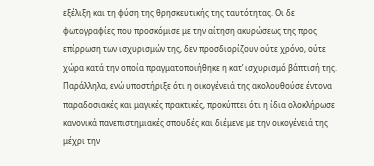εξέλιξη και τη φύση της θρησκευτικής της ταυτότητας. Οι δε φωτογραφίες που προσκόμισε με την αίτηση ακυρώσεως της προς επίρρωση των ισχυρισμών της, δεν προσδιορίζουν ούτε χρόνο, ούτε χώρα κατά την οποία πραγματοποιήθηκε η κατ’ ισχυρισμό βάπτισή της. Παράλληλα, ενώ υποστήριξε ότι η οικογένειά της ακολουθούσε έντονα παραδοσιακές και μαγικές πρακτικές, προκύπτει ότι η ίδια ολοκλήρωσε κανονικά πανεπιστημιακές σπουδές και διέμενε με την οικογένειά της μέχρι την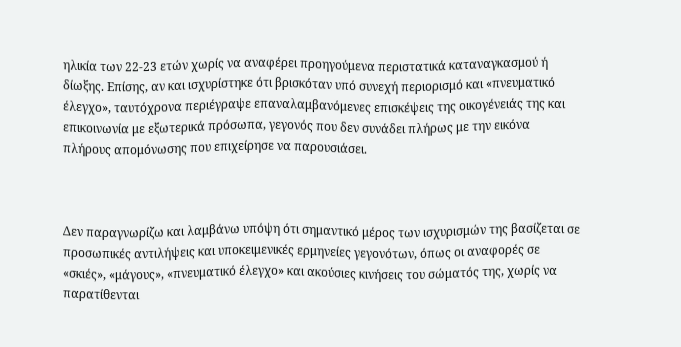ηλικία των 22-23 ετών χωρίς να αναφέρει προηγούμενα περιστατικά καταναγκασμού ή δίωξης. Επίσης, αν και ισχυρίστηκε ότι βρισκόταν υπό συνεχή περιορισμό και «πνευματικό έλεγχο», ταυτόχρονα περιέγραψε επαναλαμβανόμενες επισκέψεις της οικογένειάς της και επικοινωνία με εξωτερικά πρόσωπα, γεγονός που δεν συνάδει πλήρως με την εικόνα πλήρους απομόνωσης που επιχείρησε να παρουσιάσει.



Δεν παραγνωρίζω και λαμβάνω υπόψη ότι σημαντικό μέρος των ισχυρισμών της βασίζεται σε προσωπικές αντιλήψεις και υποκειμενικές ερμηνείες γεγονότων, όπως οι αναφορές σε «σκιές», «μάγους», «πνευματικό έλεγχο» και ακούσιες κινήσεις του σώματός της, χωρίς να παρατίθενται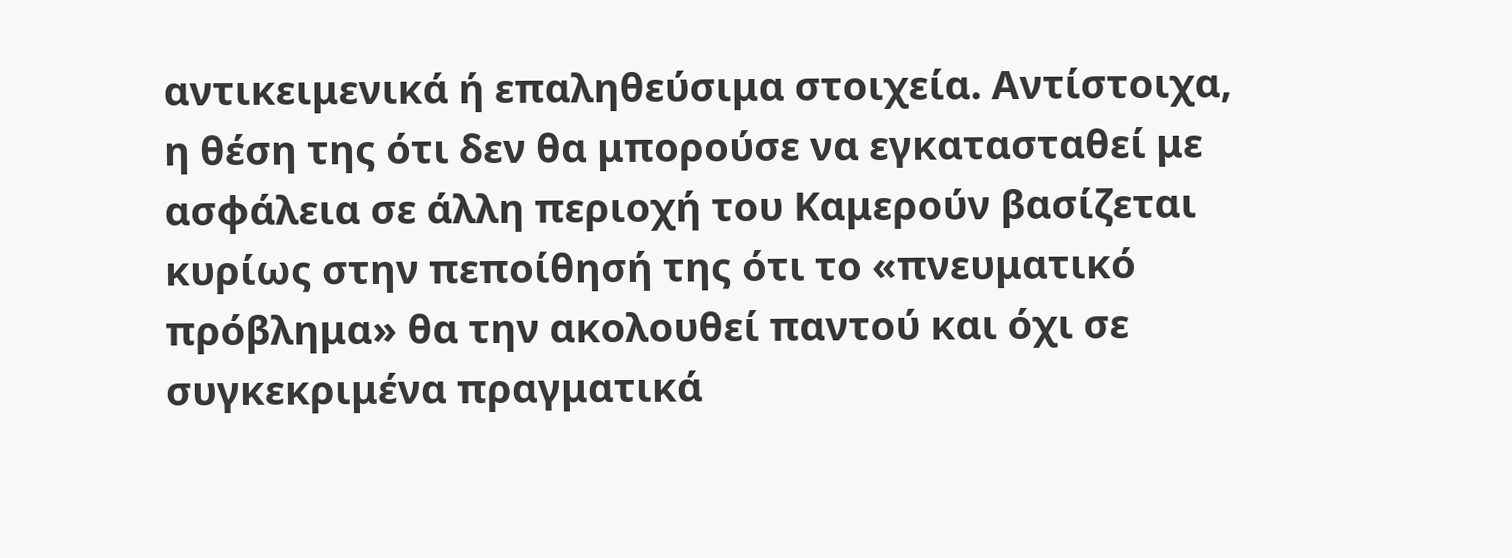αντικειμενικά ή επαληθεύσιμα στοιχεία. Αντίστοιχα, η θέση της ότι δεν θα μπορούσε να εγκατασταθεί με ασφάλεια σε άλλη περιοχή του Καμερούν βασίζεται κυρίως στην πεποίθησή της ότι το «πνευματικό πρόβλημα» θα την ακολουθεί παντού και όχι σε συγκεκριμένα πραγματικά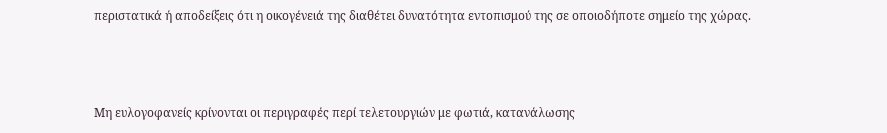περιστατικά ή αποδείξεις ότι η οικογένειά της διαθέτει δυνατότητα εντοπισμού της σε οποιοδήποτε σημείο της χώρας.



Μη ευλογοφανείς κρίνονται οι περιγραφές περί τελετουργιών με φωτιά, κατανάλωσης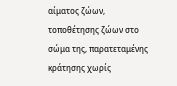αίματος ζώων, τοποθέτησης ζώων στο σώμα της, παρατεταμένης κράτησης χωρίς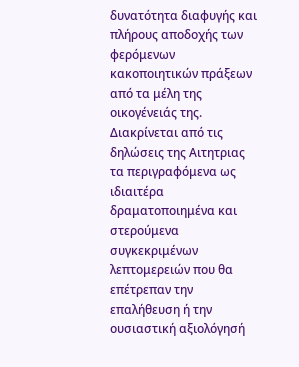δυνατότητα διαφυγής και πλήρους αποδοχής των φερόμενων κακοποιητικών πράξεων από τα μέλη της οικογένειάς της. Διακρίνεται από τις δηλώσεις της Αιτητριας τα περιγραφόμενα ως ιδιαιτέρα δραματοποιημένα και στερούμενα συγκεκριμένων λεπτομερειών που θα επέτρεπαν την επαλήθευση ή την ουσιαστική αξιολόγησή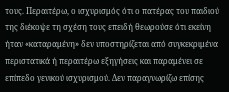τους. Περαιτέρω, ο ισχυρισμός ότι ο πατέρας του παιδιού της διέκοψε τη σχέση τους επειδή θεωρούσε ότι εκείνη ήταν «καταραμένη» δεν υποστηρίζεται από συγκεκριμένα περιστατικά ή περαιτέρω εξηγήσεις και παραμένει σε επίπεδο γενικού ισχυρισμού. Δεν παραγνωρίζω επίσης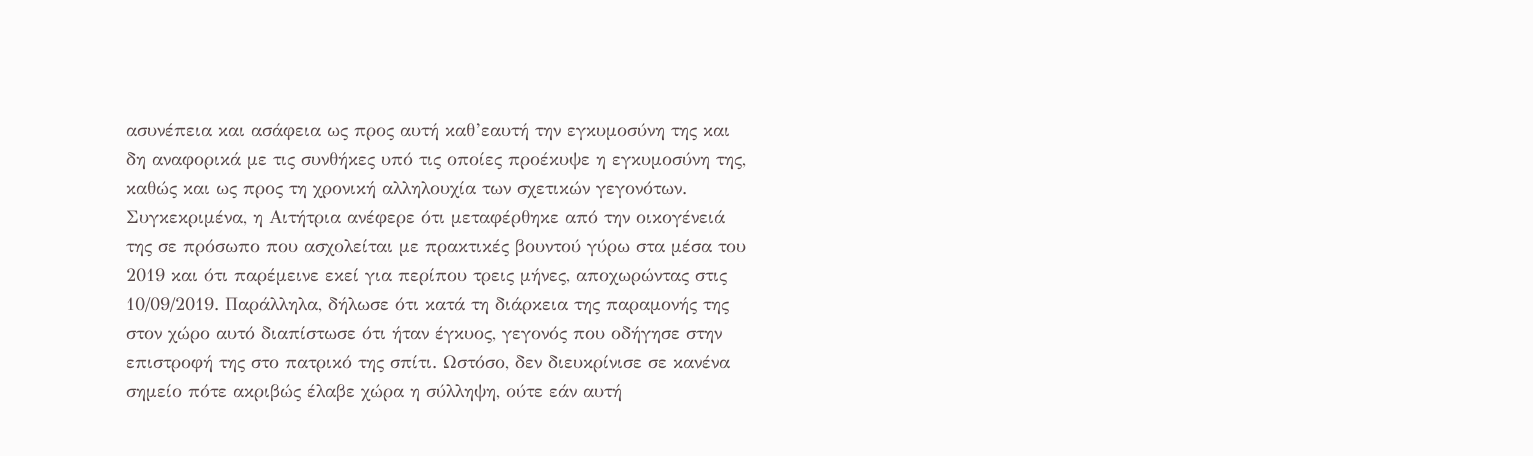ασυνέπεια και ασάφεια ως προς αυτή καθ’εαυτή την εγκυμοσύνη της και δη αναφορικά με τις συνθήκες υπό τις οποίες προέκυψε η εγκυμοσύνη της, καθώς και ως προς τη χρονική αλληλουχία των σχετικών γεγονότων. Συγκεκριμένα, η Αιτήτρια ανέφερε ότι μεταφέρθηκε από την οικογένειά της σε πρόσωπο που ασχολείται με πρακτικές βουντού γύρω στα μέσα του 2019 και ότι παρέμεινε εκεί για περίπου τρεις μήνες, αποχωρώντας στις 10/09/2019. Παράλληλα, δήλωσε ότι κατά τη διάρκεια της παραμονής της στον χώρο αυτό διαπίστωσε ότι ήταν έγκυος, γεγονός που οδήγησε στην επιστροφή της στο πατρικό της σπίτι. Ωστόσο, δεν διευκρίνισε σε κανένα σημείο πότε ακριβώς έλαβε χώρα η σύλληψη, ούτε εάν αυτή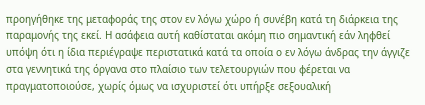προηγήθηκε της μεταφοράς της στον εν λόγω χώρο ή συνέβη κατά τη διάρκεια της παραμονής της εκεί. Η ασάφεια αυτή καθίσταται ακόμη πιο σημαντική εάν ληφθεί υπόψη ότι η ίδια περιέγραψε περιστατικά κατά τα οποία ο εν λόγω άνδρας την άγγιζε στα γεννητικά της όργανα στο πλαίσιο των τελετουργιών που φέρεται να πραγματοποιούσε, χωρίς όμως να ισχυριστεί ότι υπήρξε σεξουαλική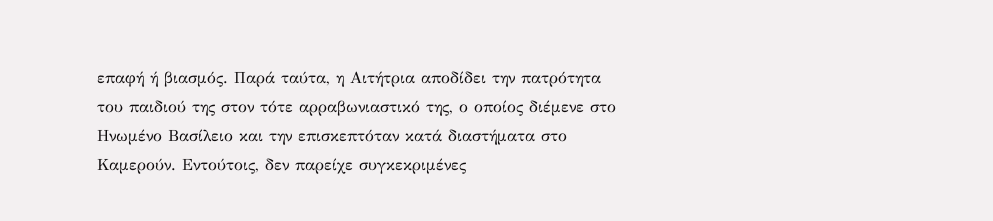επαφή ή βιασμός. Παρά ταύτα, η Αιτήτρια αποδίδει την πατρότητα του παιδιού της στον τότε αρραβωνιαστικό της, ο οποίος διέμενε στο Ηνωμένο Βασίλειο και την επισκεπτόταν κατά διαστήματα στο Καμερούν. Εντούτοις, δεν παρείχε συγκεκριμένες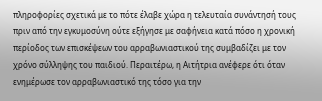πληροφορίες σχετικά με το πότε έλαβε χώρα η τελευταία συνάντησή τους πριν από την εγκυμοσύνη ούτε εξήγησε με σαφήνεια κατά πόσο η χρονική περίοδος των επισκέψεων του αρραβωνιαστικού της συμβαδίζει με τον χρόνο σύλληψης του παιδιού. Περαιτέρω, η Αιτήτρια ανέφερε ότι όταν ενημέρωσε τον αρραβωνιαστικό της τόσο για την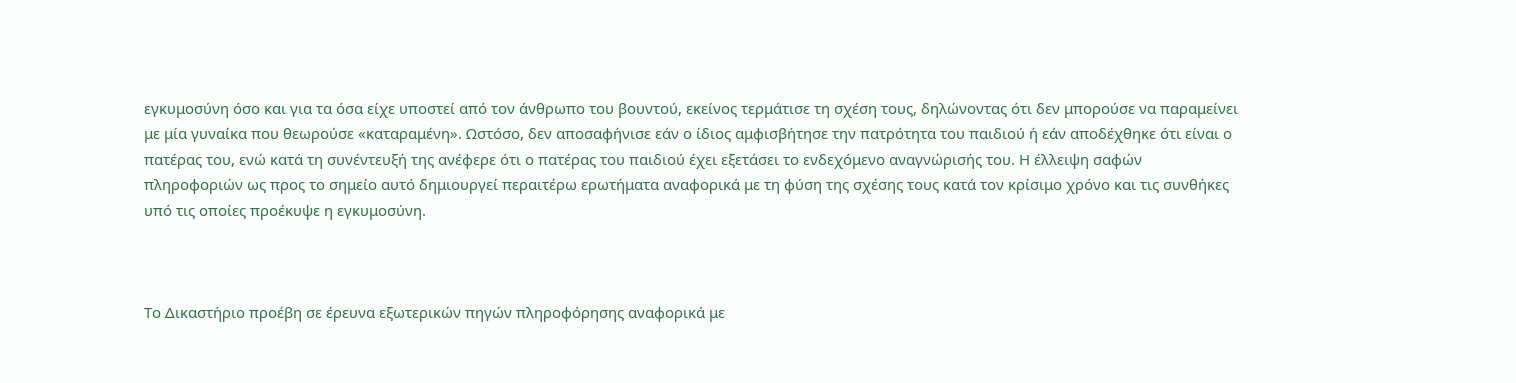εγκυμοσύνη όσο και για τα όσα είχε υποστεί από τον άνθρωπο του βουντού, εκείνος τερμάτισε τη σχέση τους, δηλώνοντας ότι δεν μπορούσε να παραμείνει με μία γυναίκα που θεωρούσε «καταραμένη». Ωστόσο, δεν αποσαφήνισε εάν ο ίδιος αμφισβήτησε την πατρότητα του παιδιού ή εάν αποδέχθηκε ότι είναι ο πατέρας του, ενώ κατά τη συνέντευξή της ανέφερε ότι ο πατέρας του παιδιού έχει εξετάσει το ενδεχόμενο αναγνώρισής του. Η έλλειψη σαφών πληροφοριών ως προς το σημείο αυτό δημιουργεί περαιτέρω ερωτήματα αναφορικά με τη φύση της σχέσης τους κατά τον κρίσιμο χρόνο και τις συνθήκες υπό τις οποίες προέκυψε η εγκυμοσύνη.



Το Δικαστήριο προέβη σε έρευνα εξωτερικών πηγών πληροφόρησης αναφορικά με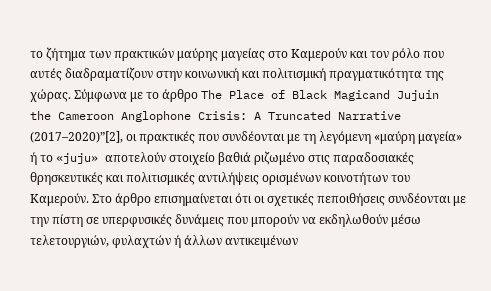το ζήτημα των πρακτικών μαύρης μαγείας στο Καμερούν και τον ρόλο που αυτές διαδραματίζουν στην κοινωνική και πολιτισμική πραγματικότητα της χώρας. Σύμφωνα με το άρθρο The Place of Black Magicand Jujuin the Cameroon Anglophone Crisis: A Truncated Narrative (2017–2020)”[2], οι πρακτικές που συνδέονται με τη λεγόμενη «μαύρη μαγεία» ή το «juju» αποτελούν στοιχείο βαθιά ριζωμένο στις παραδοσιακές θρησκευτικές και πολιτισμικές αντιλήψεις ορισμένων κοινοτήτων του Καμερούν. Στο άρθρο επισημαίνεται ότι οι σχετικές πεποιθήσεις συνδέονται με την πίστη σε υπερφυσικές δυνάμεις που μπορούν να εκδηλωθούν μέσω τελετουργιών, φυλαχτών ή άλλων αντικειμένων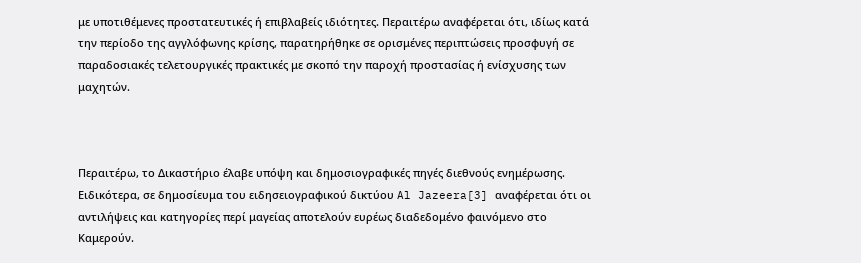με υποτιθέμενες προστατευτικές ή επιβλαβείς ιδιότητες. Περαιτέρω αναφέρεται ότι, ιδίως κατά την περίοδο της αγγλόφωνης κρίσης, παρατηρήθηκε σε ορισμένες περιπτώσεις προσφυγή σε παραδοσιακές τελετουργικές πρακτικές με σκοπό την παροχή προστασίας ή ενίσχυσης των μαχητών.



Περαιτέρω, το Δικαστήριο έλαβε υπόψη και δημοσιογραφικές πηγές διεθνούς ενημέρωσης. Ειδικότερα, σε δημοσίευμα του ειδησειογραφικού δικτύου Al Jazeera[3] αναφέρεται ότι οι αντιλήψεις και κατηγορίες περί μαγείας αποτελούν ευρέως διαδεδομένο φαινόμενο στο Καμερούν.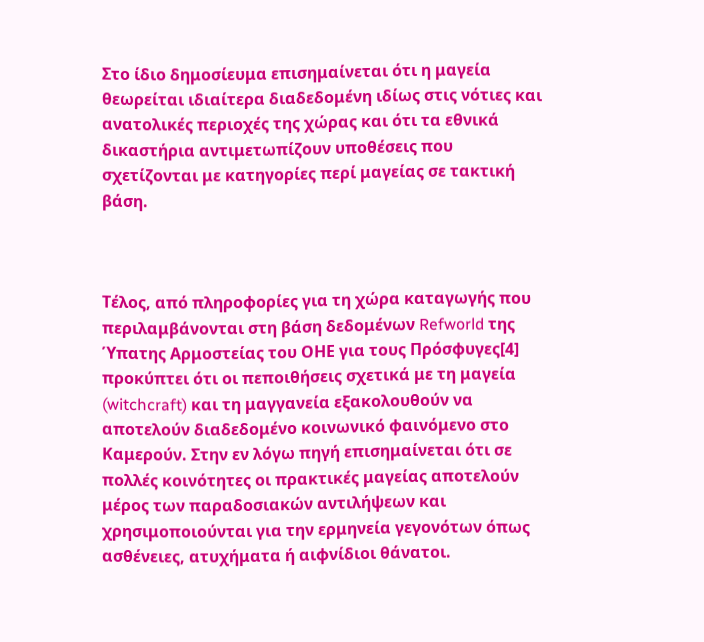Στο ίδιο δημοσίευμα επισημαίνεται ότι η μαγεία θεωρείται ιδιαίτερα διαδεδομένη ιδίως στις νότιες και ανατολικές περιοχές της χώρας και ότι τα εθνικά δικαστήρια αντιμετωπίζουν υποθέσεις που σχετίζονται με κατηγορίες περί μαγείας σε τακτική βάση.



Τέλος, από πληροφορίες για τη χώρα καταγωγής που περιλαμβάνονται στη βάση δεδομένων Refworld της Ύπατης Αρμοστείας του ΟΗΕ για τους Πρόσφυγες[4] προκύπτει ότι οι πεποιθήσεις σχετικά με τη μαγεία (witchcraft) και τη μαγγανεία εξακολουθούν να αποτελούν διαδεδομένο κοινωνικό φαινόμενο στο Καμερούν. Στην εν λόγω πηγή επισημαίνεται ότι σε πολλές κοινότητες οι πρακτικές μαγείας αποτελούν μέρος των παραδοσιακών αντιλήψεων και χρησιμοποιούνται για την ερμηνεία γεγονότων όπως ασθένειες, ατυχήματα ή αιφνίδιοι θάνατοι.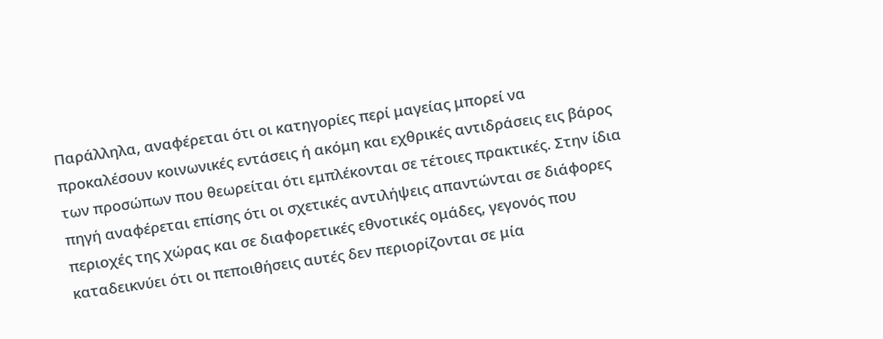Παράλληλα, αναφέρεται ότι οι κατηγορίες περί μαγείας μπορεί να προκαλέσουν κοινωνικές εντάσεις ή ακόμη και εχθρικές αντιδράσεις εις βάρος των προσώπων που θεωρείται ότι εμπλέκονται σε τέτοιες πρακτικές. Στην ίδια πηγή αναφέρεται επίσης ότι οι σχετικές αντιλήψεις απαντώνται σε διάφορες περιοχές της χώρας και σε διαφορετικές εθνοτικές ομάδες, γεγονός που καταδεικνύει ότι οι πεποιθήσεις αυτές δεν περιορίζονται σε μία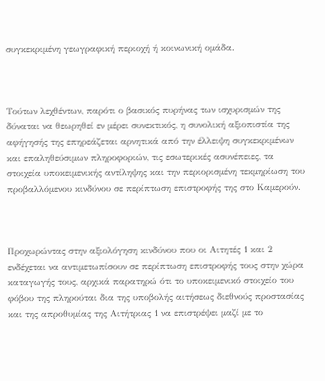συγκεκριμένη γεωγραφική περιοχή ή κοινωνική ομάδα.



Τούτων λεχθέντων, παρότι ο βασικός πυρήνας των ισχυρισμών της δύναται να θεωρηθεί εν μέρει συνεκτικός, η συνολική αξιοπιστία της αφήγησής της επηρεάζεται αρνητικά από την έλλειψη συγκεκριμένων και επαληθεύσιμων πληροφοριών, τις εσωτερικές ασυνέπειες, τα στοιχεία υποκειμενικής αντίληψης και την περιορισμένη τεκμηρίωση του προβαλλόμενου κινδύνου σε περίπτωση επιστροφής της στο Καμερούν.



Προχωρώντας στην αξιολόγηση κινδύνου που οι Αιτητές 1 και 2 ενδέχεται να αντιμετωπίσουν σε περίπτωση επιστροφής τους στην χώρα καταγωγής τους, αρχικά παρατηρώ ότι το υποκειμενικό στοιχείο του φόβου της πληρούται δια της υποβολής αιτήσεως διεθνούς προστασίας και της απροθυμίας της Αιτήτριας 1 να επιστρέψει μαζί με το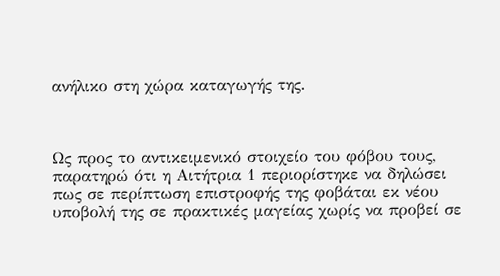ανήλικο στη χώρα καταγωγής της.



Ως προς το αντικειμενικό στοιχείο του φόβου τους, παρατηρώ ότι η Αιτήτρια 1 περιορίστηκε να δηλώσει πως σε περίπτωση επιστροφής της φοβάται εκ νέου υποβολή της σε πρακτικές μαγείας χωρίς να προβεί σε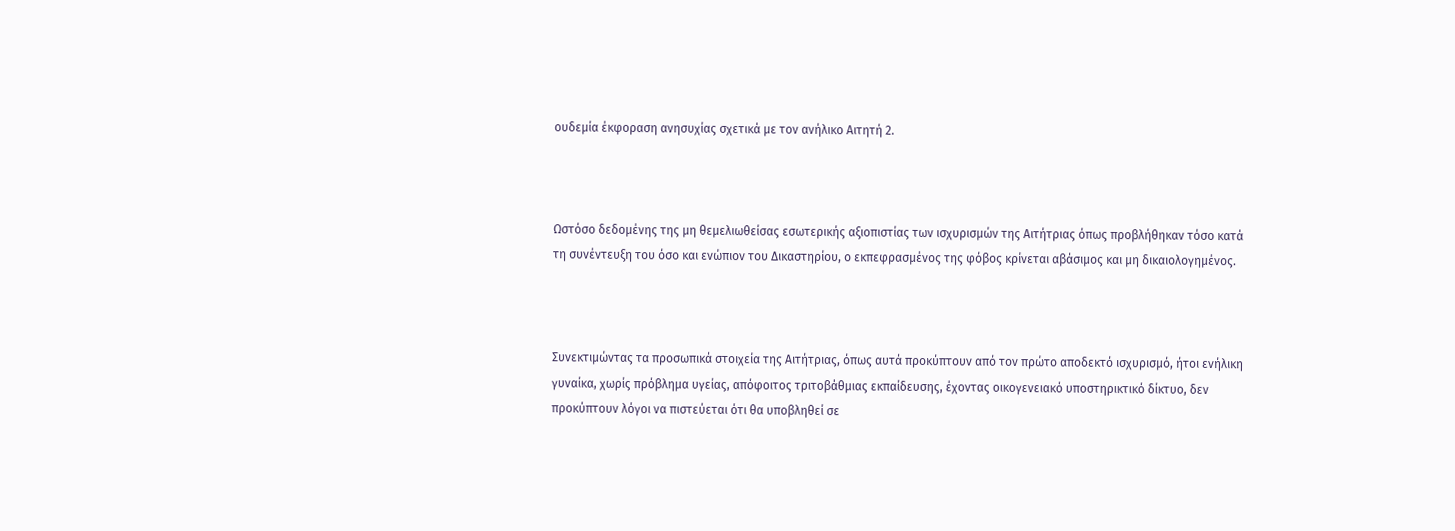ουδεμία έκφοραση ανησυχίας σχετικά με τον ανήλικο Αιτητή 2.



Ωστόσο δεδομένης της μη θεμελιωθείσας εσωτερικής αξιοπιστίας των ισχυρισμών της Αιτήτριας όπως προβλήθηκαν τόσο κατά τη συνέντευξη του όσο και ενώπιον του Δικαστηρίου, ο εκπεφρασμένος της φόβος κρίνεται αβάσιμος και μη δικαιολογημένος.



Συνεκτιμώντας τα προσωπικά στοιχεία της Αιτήτριας, όπως αυτά προκύπτουν από τον πρώτο αποδεκτό ισχυρισμό, ήτοι ενήλικη γυναίκα, χωρίς πρόβλημα υγείας, απόφοιτος τριτοβάθμιας εκπαίδευσης, έχοντας οικογενειακό υποστηρικτικό δίκτυο, δεν προκύπτουν λόγοι να πιστεύεται ότι θα υποβληθεί σε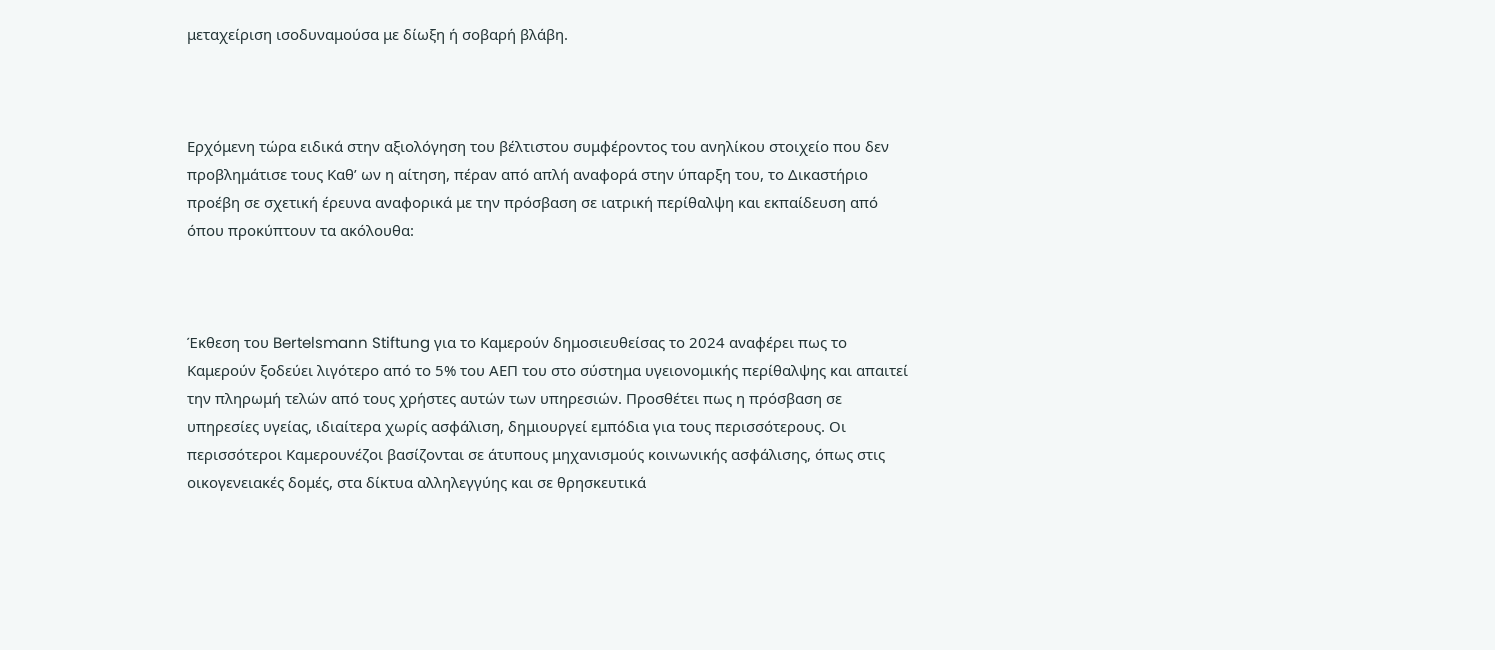μεταχείριση ισοδυναμούσα με δίωξη ή σοβαρή βλάβη.



Ερχόμενη τώρα ειδικά στην αξιολόγηση του βέλτιστου συμφέροντος του ανηλίκου στοιχείο που δεν προβλημάτισε τους Καθ’ ων η αίτηση, πέραν από απλή αναφορά στην ύπαρξη του, το Δικαστήριο προέβη σε σχετική έρευνα αναφορικά με την πρόσβαση σε ιατρική περίθαλψη και εκπαίδευση από όπου προκύπτουν τα ακόλουθα:



Έκθεση του Bertelsmann Stiftung για το Καμερούν δημοσιευθείσας το 2024 αναφέρει πως το Καμερούν ξοδεύει λιγότερο από το 5% του ΑΕΠ του στο σύστημα υγειονομικής περίθαλψης και απαιτεί την πληρωμή τελών από τους χρήστες αυτών των υπηρεσιών. Προσθέτει πως η πρόσβαση σε υπηρεσίες υγείας, ιδιαίτερα χωρίς ασφάλιση, δημιουργεί εμπόδια για τους περισσότερους. Οι περισσότεροι Καμερουνέζοι βασίζονται σε άτυπους μηχανισμούς κοινωνικής ασφάλισης, όπως στις οικογενειακές δομές, στα δίκτυα αλληλεγγύης και σε θρησκευτικά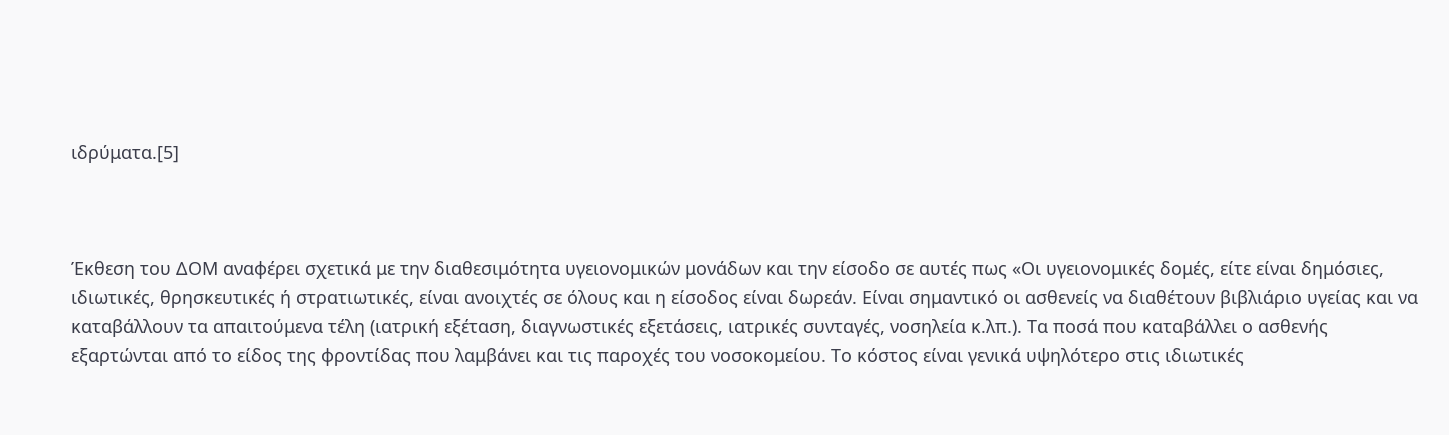ιδρύματα.[5]



Έκθεση του ΔΟΜ αναφέρει σχετικά με την διαθεσιμότητα υγειονομικών μονάδων και την είσοδο σε αυτές πως «Οι υγειονομικές δομές, είτε είναι δημόσιες, ιδιωτικές, θρησκευτικές ή στρατιωτικές, είναι ανοιχτές σε όλους και η είσοδος είναι δωρεάν. Είναι σημαντικό οι ασθενείς να διαθέτουν βιβλιάριο υγείας και να καταβάλλουν τα απαιτούμενα τέλη (ιατρική εξέταση, διαγνωστικές εξετάσεις, ιατρικές συνταγές, νοσηλεία κ.λπ.). Τα ποσά που καταβάλλει ο ασθενής εξαρτώνται από το είδος της φροντίδας που λαμβάνει και τις παροχές του νοσοκομείου. Το κόστος είναι γενικά υψηλότερο στις ιδιωτικές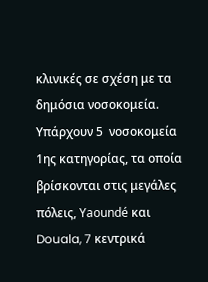κλινικές σε σχέση με τα δημόσια νοσοκομεία. Υπάρχουν 5  νοσοκομεία 1ης κατηγορίας, τα οποία βρίσκονται στις μεγάλες πόλεις, Yaoundé και Douala, 7 κεντρικά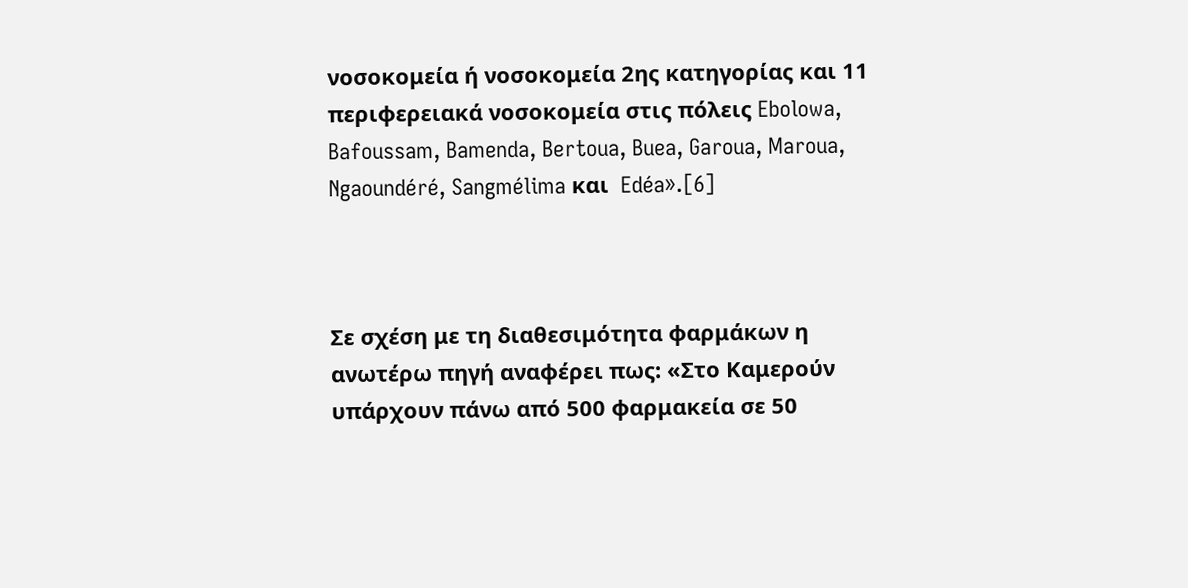νοσοκομεία ή νοσοκομεία 2ης κατηγορίας και 11 περιφερειακά νοσοκομεία στις πόλεις Ebolowa, Bafoussam, Bamenda, Bertoua, Buea, Garoua, Maroua, Ngaoundéré, Sangmélima και  Edéa».[6]



Σε σχέση με τη διαθεσιμότητα φαρμάκων η ανωτέρω πηγή αναφέρει πως: «Στο Καμερούν υπάρχουν πάνω από 500 φαρμακεία σε 50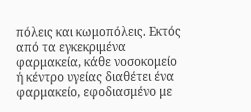πόλεις και κωμοπόλεις. Εκτός από τα εγκεκριμένα φαρμακεία, κάθε νοσοκομείο ή κέντρο υγείας διαθέτει ένα φαρμακείο, εφοδιασμένο με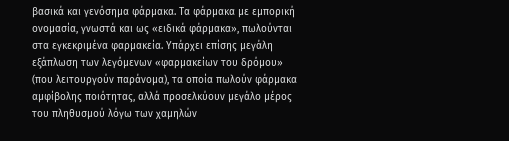βασικά και γενόσημα φάρμακα. Τα φάρμακα με εμπορική ονομασία, γνωστά και ως «ειδικά φάρμακα», πωλούνται στα εγκεκριμένα φαρμακεία. Υπάρχει επίσης μεγάλη εξάπλωση των λεγόμενων «φαρμακείων του δρόμου» (που λειτουργούν παράνομα), τα οποία πωλούν φάρμακα αμφίβολης ποιότητας, αλλά προσελκύουν μεγάλο μέρος του πληθυσμού λόγω των χαμηλών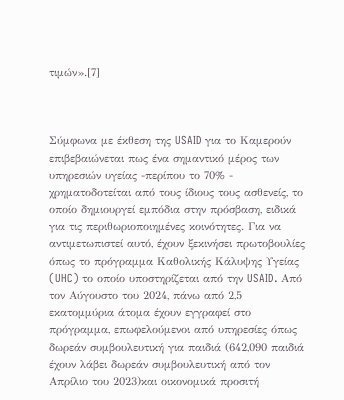τιμών».[7]



Σύμφωνα με έκθεση της USAID για το Καμερούν επιβεβαιώνεται πως ένα σημαντικό μέρος των υπηρεσιών υγείας -περίπου το 70% - χρηματοδοτείται από τους ίδιους τους ασθενείς, το οποίο δημιουργεί εμπόδια στην πρόσβαση, ειδικά για τις περιθωριοποιημένες κοινότητες. Για να αντιμετωπιστεί αυτό, έχουν ξεκινήσει πρωτοβουλίες όπως το πρόγραμμα Καθολικής Κάλυψης Υγείας (UHC) το οποίο υποστηρίζεται από την USAID. Από τον Αύγουστο του 2024, πάνω από 2,5 εκατομμύρια άτομα έχουν εγγραφεί στο πρόγραμμα, επωφελούμενοι από υπηρεσίες όπως δωρεάν συμβουλευτική για παιδιά (642,090 παιδιά έχουν λάβει δωρεάν συμβουλευτική από τον Απρίλιο του 2023)και οικονομικά προσιτή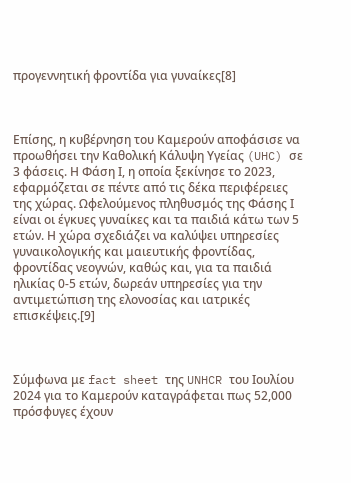προγεννητική φροντίδα για γυναίκες[8]



Επίσης, η κυβέρνηση του Καμερούν αποφάσισε να προωθήσει την Καθολική Κάλυψη Υγείας (UHC) σε 3 φάσεις. Η Φάση Ι, η οποία ξεκίνησε το 2023, εφαρμόζεται σε πέντε από τις δέκα περιφέρειες της χώρας. Ωφελούμενος πληθυσμός της Φάσης Ι είναι οι έγκυες γυναίκες και τα παιδιά κάτω των 5 ετών. Η χώρα σχεδιάζει να καλύψει υπηρεσίες γυναικολογικής και μαιευτικής φροντίδας, φροντίδας νεογνών, καθώς και, για τα παιδιά ηλικίας 0-5 ετών, δωρεάν υπηρεσίες για την αντιμετώπιση της ελονοσίας και ιατρικές επισκέψεις.[9]



Σύμφωνα με fact sheet της UNHCR του Ιουλίου 2024 για το Καμερούν καταγράφεται πως 52,000 πρόσφυγες έχουν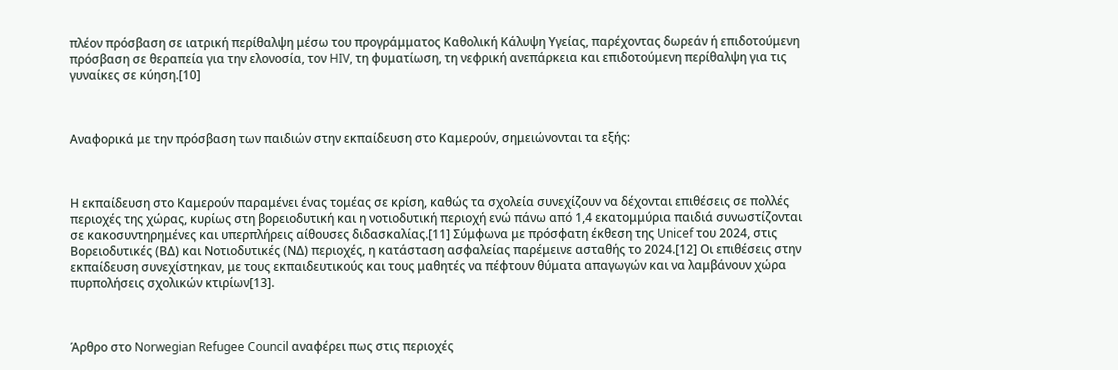πλέον πρόσβαση σε ιατρική περίθαλψη μέσω του προγράμματος Καθολική Κάλυψη Υγείας, παρέχοντας δωρεάν ή επιδοτούμενη πρόσβαση σε θεραπεία για την ελονοσία, τον HIV, τη φυματίωση, τη νεφρική ανεπάρκεια και επιδοτούμενη περίθαλψη για τις γυναίκες σε κύηση.[10]



Αναφορικά με την πρόσβαση των παιδιών στην εκπαίδευση στο Καμερούν, σημειώνονται τα εξής:



Η εκπαίδευση στο Καμερούν παραμένει ένας τομέας σε κρίση, καθώς τα σχολεία συνεχίζουν να δέχονται επιθέσεις σε πολλές περιοχές της χώρας, κυρίως στη βορειοδυτική και η νοτιοδυτική περιοχή ενώ πάνω από 1,4 εκατομμύρια παιδιά συνωστίζονται σε κακοσυντηρημένες και υπερπλήρεις αίθουσες διδασκαλίας.[11] Σύμφωνα με πρόσφατη έκθεση της Unicef του 2024, στις Βορειοδυτικές (ΒΔ) και Νοτιοδυτικές (ΝΔ) περιοχές, η κατάσταση ασφαλείας παρέμεινε ασταθής το 2024.[12] Οι επιθέσεις στην εκπαίδευση συνεχίστηκαν, με τους εκπαιδευτικούς και τους μαθητές να πέφτουν θύματα απαγωγών και να λαμβάνουν χώρα πυρπολήσεις σχολικών κτιρίων[13].



Άρθρο στο Norwegian Refugee Council αναφέρει πως στις περιοχές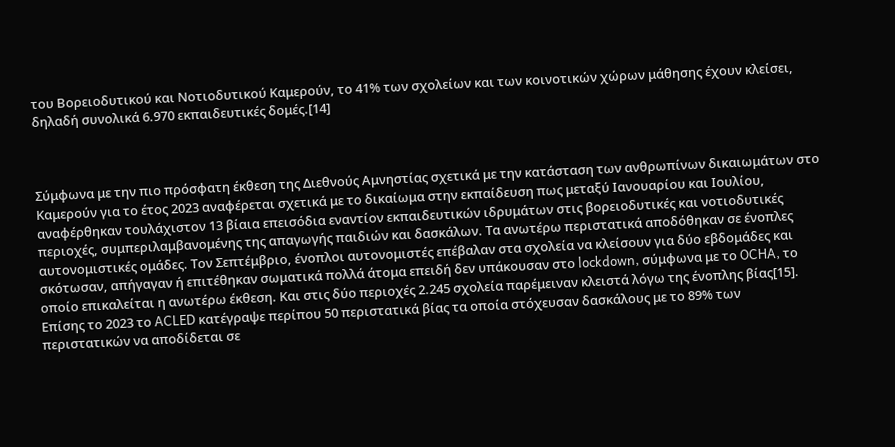του Βορειοδυτικού και Νοτιοδυτικού Καμερούν, το 41% των σχολείων και των κοινοτικών χώρων μάθησης έχουν κλείσει, δηλαδή συνολικά 6.970 εκπαιδευτικές δομές.[14]



Σύμφωνα με την πιο πρόσφατη έκθεση της Διεθνούς Αμνηστίας σχετικά με την κατάσταση των ανθρωπίνων δικαιωμάτων στο Καμερούν για το έτος 2023 αναφέρεται σχετικά με το δικαίωμα στην εκπαίδευση πως μεταξύ Ιανουαρίου και Ιουλίου, αναφέρθηκαν τουλάχιστον 13 βίαια επεισόδια εναντίον εκπαιδευτικών ιδρυμάτων στις βορειοδυτικές και νοτιοδυτικές περιοχές, συμπεριλαμβανομένης της απαγωγής παιδιών και δασκάλων. Τα ανωτέρω περιστατικά αποδόθηκαν σε ένοπλες αυτονομιστικές ομάδες. Τον Σεπτέμβριο, ένοπλοι αυτονομιστές επέβαλαν στα σχολεία να κλείσουν για δύο εβδομάδες και σκότωσαν, απήγαγαν ή επιτέθηκαν σωματικά πολλά άτομα επειδή δεν υπάκουσαν στο lockdown, σύμφωνα με το OCHA, το οποίο επικαλείται η ανωτέρω έκθεση. Και στις δύο περιοχές 2.245 σχολεία παρέμειναν κλειστά λόγω της ένοπλης βίας[15]. Επίσης το 2023 το ACLED κατέγραψε περίπου 50 περιστατικά βίας τα οποία στόχευσαν δασκάλους με το 89% των περιστατικών να αποδίδεται σε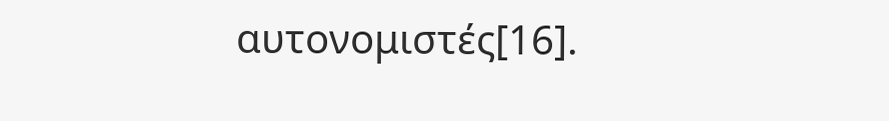αυτονομιστές[16].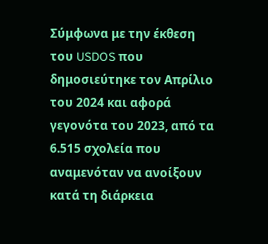Σύμφωνα με την έκθεση του USDOS που δημοσιεύτηκε τον Απρίλιο του 2024 και αφορά γεγονότα του 2023, από τα 6.515 σχολεία που αναμενόταν να ανοίξουν κατά τη διάρκεια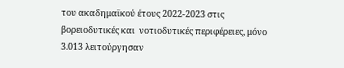του ακαδημαϊκού έτους 2022-2023 στις βορειοδυτικές και  νοτιοδυτικές περιφέρειες, μόνο 3.013 λειτούργησαν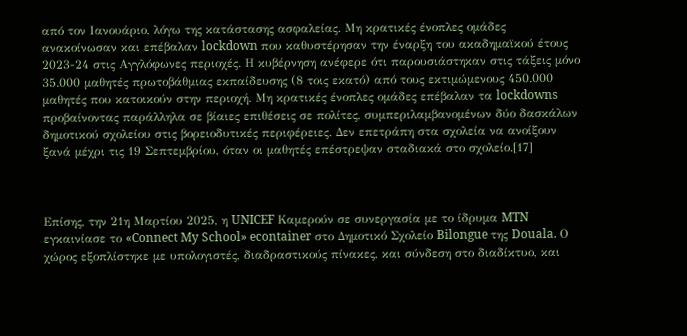από τον Ιανουάριο, λόγω της κατάστασης ασφαλείας. Μη κρατικές ένοπλες ομάδες ανακοίνωσαν και επέβαλαν lockdown που καθυστέρησαν την έναρξη του ακαδημαϊκού έτους 2023-24 στις Αγγλόφωνες περιοχές. Η κυβέρνηση ανέφερε ότι παρουσιάστηκαν στις τάξεις μόνο 35.000 μαθητές πρωτοβάθμιας εκπαίδευσης (8 τοις εκατό) από τους εκτιμώμενους 450.000 μαθητές που κατοικούν στην περιοχή. Μη κρατικές ένοπλες ομάδες επέβαλαν τα lockdowns προβαίνοντας παράλληλα σε βίαιες επιθέσεις σε πολίτες, συμπεριλαμβανομένων δύο δασκάλων δημοτικού σχολείου στις βορειοδυτικές περιφέρειες. Δεν επετράπη στα σχολεία να ανοίξουν ξανά μέχρι τις 19 Σεπτεμβρίου, όταν οι μαθητές επέστρεψαν σταδιακά στο σχολείο.[17]



Επίσης, την 21η Μαρτίου 2025, η UNICEF Καμερούν σε συνεργασία με το ίδρυμα MTN εγκαινίασε το «Connect My School» econtainer στο Δημοτικό Σχολείο Bilongue της Douala. Ο χώρος εξοπλίστηκε με υπολογιστές, διαδραστικούς πίνακες, και σύνδεση στο διαδίκτυο, και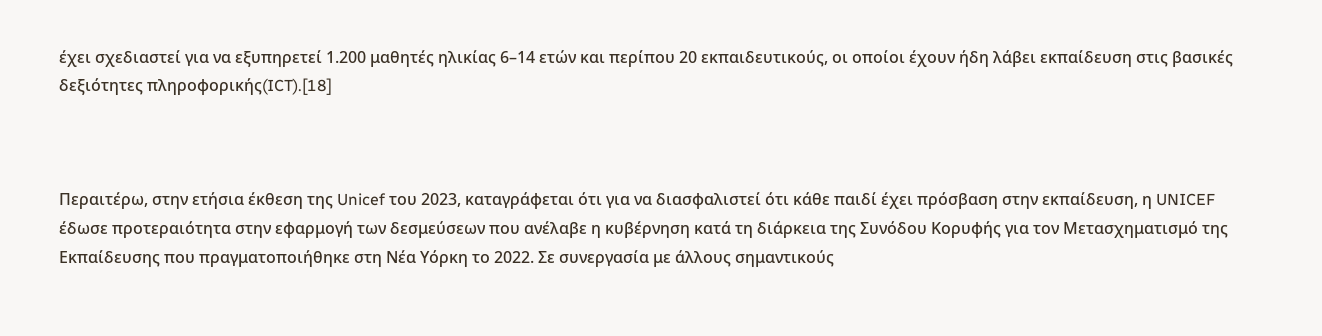έχει σχεδιαστεί για να εξυπηρετεί 1.200 μαθητές ηλικίας 6–14 ετών και περίπου 20 εκπαιδευτικούς, οι οποίοι έχουν ήδη λάβει εκπαίδευση στις βασικές δεξιότητες πληροφορικής(ICT).[18]



Περαιτέρω, στην ετήσια έκθεση της Unicef του 2023, καταγράφεται ότι για να διασφαλιστεί ότι κάθε παιδί έχει πρόσβαση στην εκπαίδευση, η UNICEF έδωσε προτεραιότητα στην εφαρμογή των δεσμεύσεων που ανέλαβε η κυβέρνηση κατά τη διάρκεια της Συνόδου Κορυφής για τον Μετασχηματισμό της Εκπαίδευσης που πραγματοποιήθηκε στη Νέα Υόρκη το 2022. Σε συνεργασία με άλλους σημαντικούς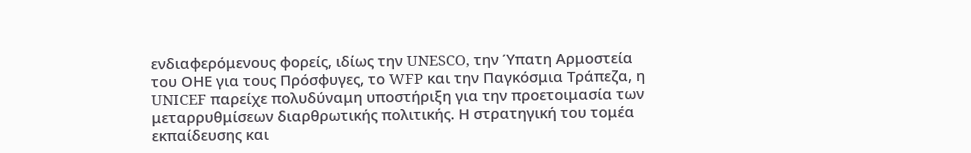ενδιαφερόμενους φορείς, ιδίως την UNESCO, την Ύπατη Αρμοστεία του ΟΗΕ για τους Πρόσφυγες, το WFP και την Παγκόσμια Τράπεζα, η UNICEF παρείχε πολυδύναμη υποστήριξη για την προετοιμασία των μεταρρυθμίσεων διαρθρωτικής πολιτικής. Η στρατηγική του τομέα εκπαίδευσης και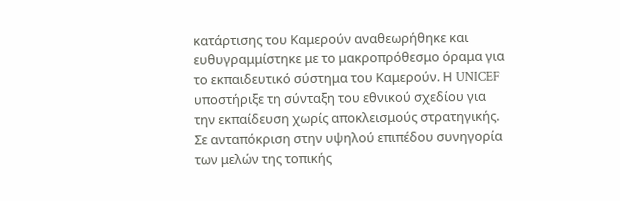κατάρτισης του Καμερούν αναθεωρήθηκε και ευθυγραμμίστηκε με το μακροπρόθεσμο όραμα για το εκπαιδευτικό σύστημα του Καμερούν. Η UNICEF υποστήριξε τη σύνταξη του εθνικού σχεδίου για την εκπαίδευση χωρίς αποκλεισμούς στρατηγικής. Σε ανταπόκριση στην υψηλού επιπέδου συνηγορία των μελών της τοπικής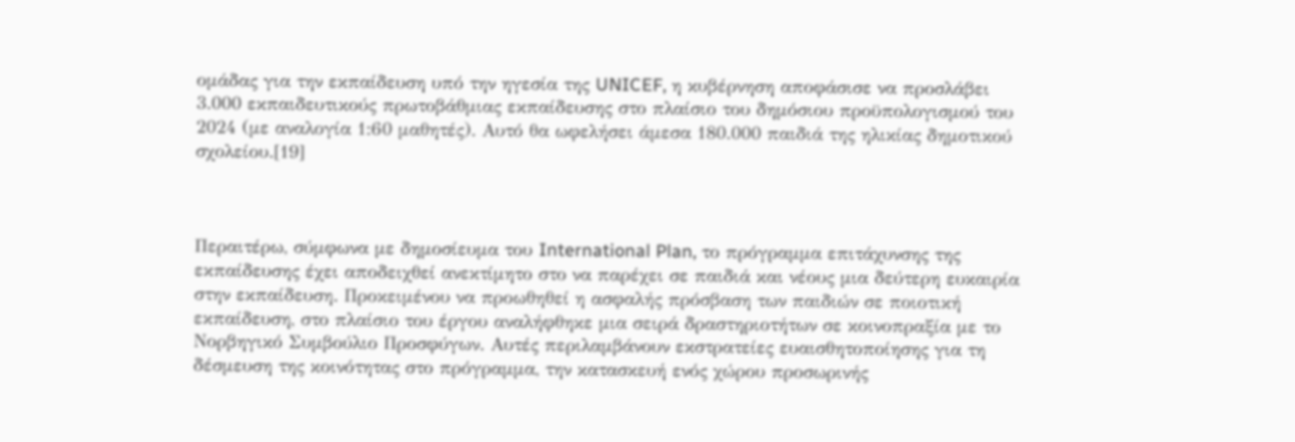ομάδας για την εκπαίδευση υπό την ηγεσία της UNICEF, η κυβέρνηση αποφάσισε να προσλάβει 3.000 εκπαιδευτικούς πρωτοβάθμιας εκπαίδευσης στο πλαίσιο του δημόσιου προϋπολογισμού του 2024 (με αναλογία 1:60 μαθητές). Αυτό θα ωφελήσει άμεσα 180.000 παιδιά της ηλικίας δημοτικού σχολείου.[19]



Περαιτέρω, σύμφωνα με δημοσίευμα του International Plan, το πρόγραμμα επιτάχυνσης της εκπαίδευσης έχει αποδειχθεί ανεκτίμητο στο να παρέχει σε παιδιά και νέους μια δεύτερη ευκαιρία στην εκπαίδευση. Προκειμένου να προωθηθεί η ασφαλής πρόσβαση των παιδιών σε ποιοτική εκπαίδευση, στο πλαίσιο του έργου αναλήφθηκε μια σειρά δραστηριοτήτων σε κοινοπραξία με το Νορβηγικό Συμβούλιο Προσφύγων. Αυτές περιλαμβάνουν εκστρατείες ευαισθητοποίησης για τη δέσμευση της κοινότητας στο πρόγραμμα, την κατασκευή ενός χώρου προσωρινής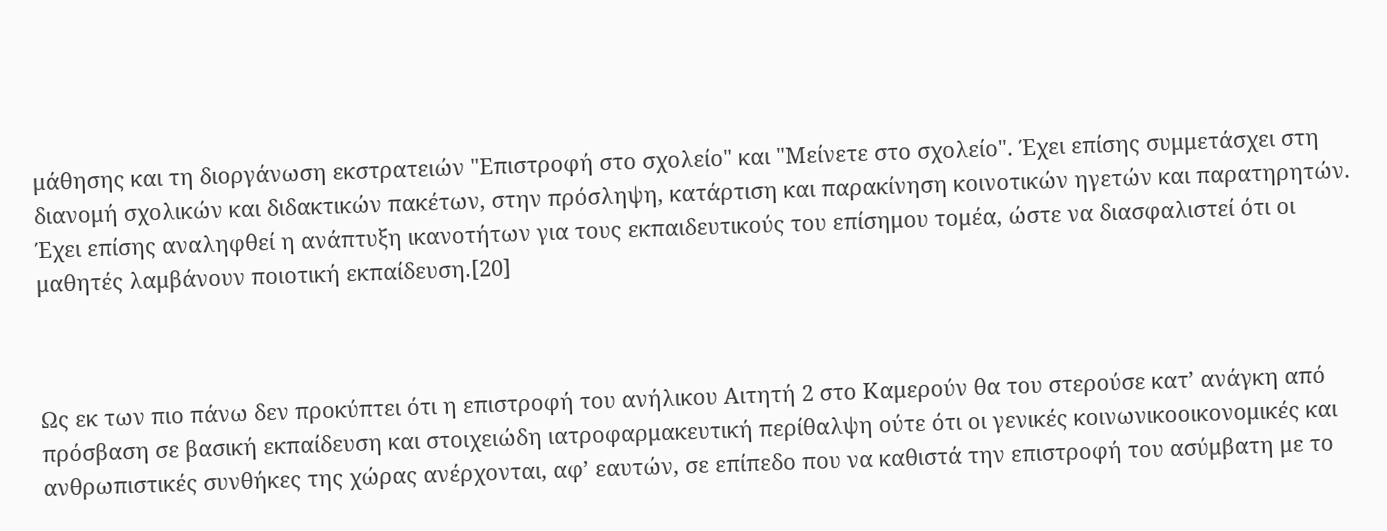μάθησης και τη διοργάνωση εκστρατειών "Επιστροφή στο σχολείο" και "Μείνετε στο σχολείο". Έχει επίσης συμμετάσχει στη διανομή σχολικών και διδακτικών πακέτων, στην πρόσληψη, κατάρτιση και παρακίνηση κοινοτικών ηγετών και παρατηρητών. Έχει επίσης αναληφθεί η ανάπτυξη ικανοτήτων για τους εκπαιδευτικούς του επίσημου τομέα, ώστε να διασφαλιστεί ότι οι μαθητές λαμβάνουν ποιοτική εκπαίδευση.[20]



Ως εκ των πιο πάνω δεν προκύπτει ότι η επιστροφή του ανήλικου Αιτητή 2 στο Καμερούν θα του στερούσε κατ’ ανάγκη από πρόσβαση σε βασική εκπαίδευση και στοιχειώδη ιατροφαρμακευτική περίθαλψη ούτε ότι οι γενικές κοινωνικοοικονομικές και ανθρωπιστικές συνθήκες της χώρας ανέρχονται, αφ’ εαυτών, σε επίπεδο που να καθιστά την επιστροφή του ασύμβατη με το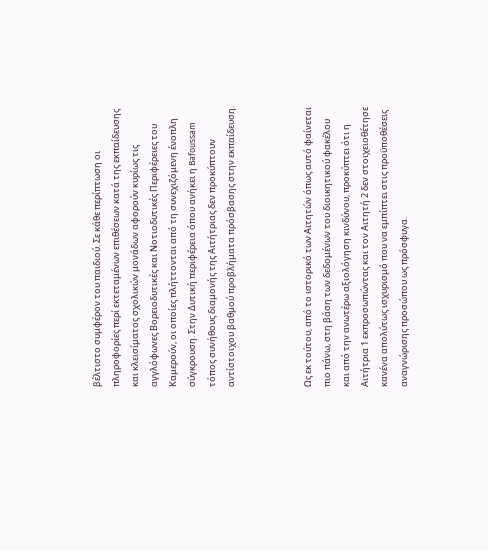βέλτιστο συμφέρον του παιδιού. Σε κάθε περίπτωση οι πληροφορίες περί εκτεταμένων επιθέσεων κατά της εκπαίδευσης και κλεισίματος σχολικών μονάδων αφορούν κυρίως τις αγγλόφωνες Βορειοδυτικές και Νοτιοδυτικές Περιφέρειες του Καμερούν, οι οποίες πλήττονται από τη συνεχιζόμενη ένοπλη σύγκρουση. Στην Δυτική περιφέρεια όπου ανήκει η Bafoussam τόπος συνήθους διαμονής της Αιτήτριας δεν προκύπτουν αντίστοιχου βαθμού προβλήματα πρόσβασης στην εκπαίδευση.



Ως εκ τούτου, από το ιστορικό των Αιτητών όπως αυτό φαίνεται πιο πάνω, στη βάση των δεδομένων του διοικητικού φακέλου και από την ανωτέρω αξιολόγηση κινδύνου, προκύπτει ότι η Αιτήτρια 1 εκπροσωπώντας και τον Αιτητή 2 δεν στοιχειοθέτησε κανένα απολύτως ισχυρισμό που να εμπίπτει στις προϋποθέσεις αναγνώρισης προσώπου ως πρόσφυγα.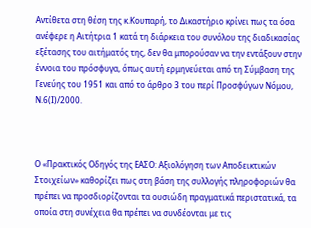Αντίθετα στη θέση της κ.Κουπαρή, το Δικαστήριο κρίνει πως τα όσα ανέφερε η Αιτήτρια 1 κατά τη διάρκεια του συνόλου της διαδικασίας εξέτασης του αιτήματός της, δεν θα μπορούσαν να την εντάξουν στην έννοια του πρόσφυγα, όπως αυτή ερμηνεύεται από τη Σύμβαση της Γενεύης του 1951 και από το άρθρο 3 του περί Προσφύγων Νόμου, Ν.6(Ι)/2000.



Ο «Πρακτικός Οδηγός της ΕΑΣΟ: Αξιολόγηση των Αποδεικτικών Στοιχείων» καθορίζει πως στη βάση της συλλογής πληροφοριών θα πρέπει να προσδιορίζονται τα ουσιώδη πραγματικά περιστατικά, τα οποία στη συνέχεια θα πρέπει να συνδέονται με τις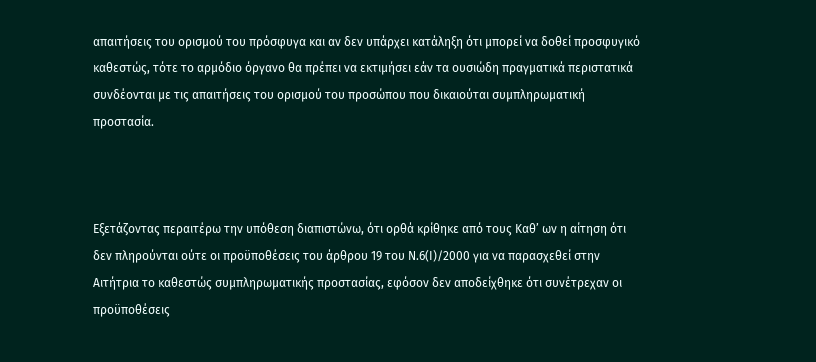απαιτήσεις του ορισμού του πρόσφυγα και αν δεν υπάρχει κατάληξη ότι μπορεί να δοθεί προσφυγικό καθεστώς, τότε το αρμόδιο όργανο θα πρέπει να εκτιμήσει εάν τα ουσιώδη πραγματικά περιστατικά συνδέονται με τις απαιτήσεις του ορισμού του προσώπου που δικαιούται συμπληρωματική προστασία.



Εξετάζοντας περαιτέρω την υπόθεση διαπιστώνω, ότι ορθά κρίθηκε από τους Καθ’ ων η αίτηση ότι δεν πληρούνται ούτε οι προϋποθέσεις του άρθρου 19 του Ν.6(Ι)/2000 για να παρασχεθεί στην Αιτήτρια το καθεστώς συμπληρωματικής προστασίας, εφόσον δεν αποδείχθηκε ότι συνέτρεχαν οι προϋποθέσεις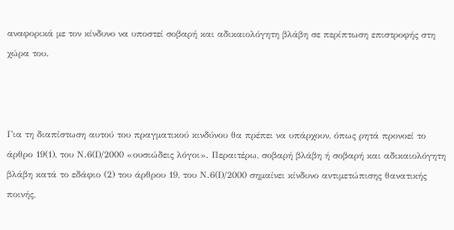αναφορικά με τον κίνδυνο να υποστεί σοβαρή και αδικαιολόγητη βλάβη σε περίπτωση επιστροφής στη χώρα του.



Για τη διαπίστωση αυτού του πραγματικού κινδύνου θα πρέπει να υπάρχουν, όπως ρητά προνοεί το άρθρο 19(1), του Ν.6(Ι)/2000 «ουσιώδεις λόγοι». Περαιτέρω, σοβαρή βλάβη ή σοβαρή και αδικαιολόγητη βλάβη κατά το εδάφιο (2) του άρθρου 19, του Ν.6(Ι)/2000 σημαίνει κίνδυνο αντιμετώπισης θανατικής ποινής,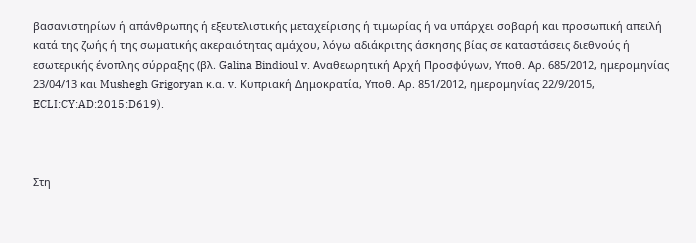βασανιστηρίων ή απάνθρωπης ή εξευτελιστικής μεταχείρισης ή τιμωρίας ή να υπάρχει σοβαρή και προσωπική απειλή κατά της ζωής ή της σωματικής ακεραιότητας αμάχου, λόγω αδιάκριτης άσκησης βίας σε καταστάσεις διεθνούς ή εσωτερικής ένοπλης σύρραξης (βλ. Galina Bindioul v. Αναθεωρητική Αρχή Προσφύγων, Υποθ. Αρ. 685/2012, ημερομηνίας 23/04/13 και Mushegh Grigoryan κ.α. v. Κυπριακή Δημοκρατία, Υποθ. Αρ. 851/2012, ημερομηνίας 22/9/2015, ECLI:CY:AD:2015:D619).



Στη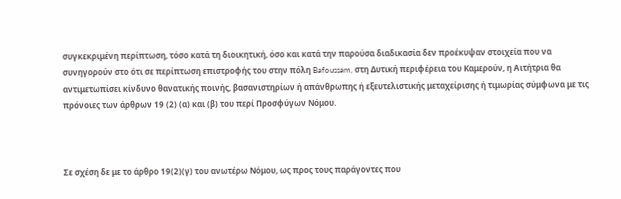συγκεκριμένη περίπτωση, τόσο κατά τη διοικητική, όσο και κατά την παρούσα διαδικασία δεν προέκυψαν στοιχεία που να συνηγορούν στο ότι σε περίπτωση επιστροφής του στην πόλη Bafoussam, στη Δυτική περιφέρεια του Καμερούν, η Αιτήτρια θα αντιμετωπίσει κίνδυνο θανατικής ποινής, βασανιστηρίων ή απάνθρωπης ή εξευτελιστικής μεταχείρισης ή τιμωρίας σύμφωνα με τις πρόνοιες των άρθρων 19 (2) (α) και (β) του περί Προσφύγων Νόμου.



Σε σχέση δε με το άρθρο 19(2)(γ) του ανωτέρω Νόμου, ως προς τους παράγοντες που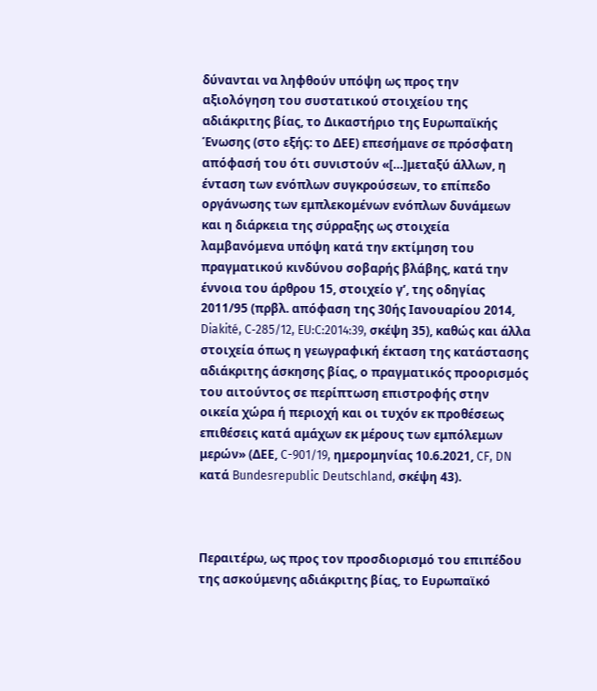δύνανται να ληφθούν υπόψη ως προς την αξιολόγηση του συστατικού στοιχείου της αδιάκριτης βίας, το Δικαστήριο της Ευρωπαϊκής Ένωσης (στο εξής: το ΔΕΕ) επεσήμανε σε πρόσφατη απόφασή του ότι συνιστούν «[…]μεταξύ άλλων, η ένταση των ενόπλων συγκρούσεων, το επίπεδο οργάνωσης των εμπλεκομένων ενόπλων δυνάμεων και η διάρκεια της σύρραξης ως στοιχεία λαμβανόμενα υπόψη κατά την εκτίμηση του πραγματικού κινδύνου σοβαρής βλάβης, κατά την έννοια του άρθρου 15, στοιχείο γʹ, της οδηγίας 2011/95 (πρβλ. απόφαση της 30ής Ιανουαρίου 2014, Diakité, C‑285/12, EU:C:2014:39, σκέψη 35), καθώς και άλλα στοιχεία όπως η γεωγραφική έκταση της κατάστασης αδιάκριτης άσκησης βίας, ο πραγματικός προορισμός του αιτούντος σε περίπτωση επιστροφής στην οικεία χώρα ή περιοχή και οι τυχόν εκ προθέσεως επιθέσεις κατά αμάχων εκ μέρους των εμπόλεμων μερών» (ΔΕΕ, C-901/19, ημερομηνίας 10.6.2021, CF, DN κατά Bundesrepublic Deutschland, σκέψη 43).



Περαιτέρω, ως προς τον προσδιορισμό του επιπέδου της ασκούμενης αδιάκριτης βίας, το Ευρωπαϊκό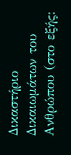Δικαστήριο Δικαιωμάτων του Ανθρώπου (στο εξής: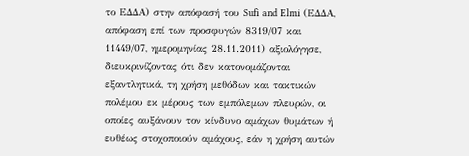το ΕΔΔΑ) στην απόφασή του Sufi and Elmi (ΕΔΔΑ, απόφαση επί των προσφυγών 8319/07 και 11449/07, ημερομηνίας 28.11.2011) αξιολόγησε, διευκρινίζοντας ότι δεν κατονομάζονται εξαντλητικά, τη χρήση μεθόδων και τακτικών πολέμου εκ μέρους των εμπόλεμων πλευρών, οι οποίες αυξάνουν τον κίνδυνο αμάχων θυμάτων ή ευθέως στοχοποιούν αμάχους, εάν η χρήση αυτών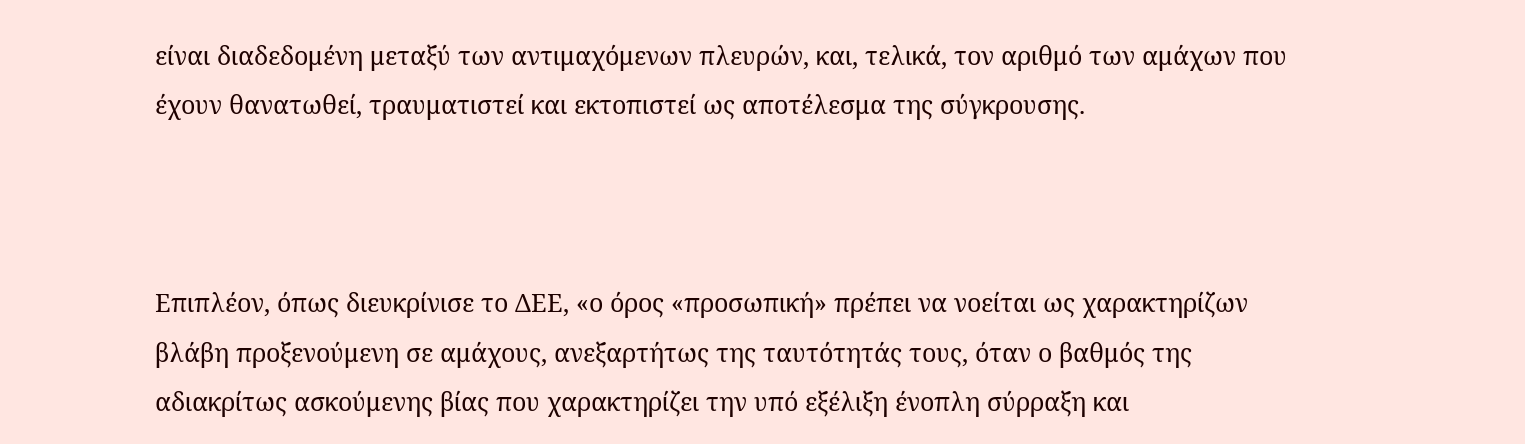είναι διαδεδομένη μεταξύ των αντιμαχόμενων πλευρών, και, τελικά, τον αριθμό των αμάχων που έχουν θανατωθεί, τραυματιστεί και εκτοπιστεί ως αποτέλεσμα της σύγκρουσης.



Επιπλέον, όπως διευκρίνισε το ΔΕΕ, «ο όρος «προσωπική» πρέπει να νοείται ως χαρακτηρίζων βλάβη προξενούμενη σε αμάχους, ανεξαρτήτως της ταυτότητάς τους, όταν ο βαθμός της αδιακρίτως ασκούμενης βίας που χαρακτηρίζει την υπό εξέλιξη ένοπλη σύρραξη και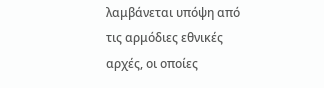λαμβάνεται υπόψη από τις αρμόδιες εθνικές αρχές, οι οποίες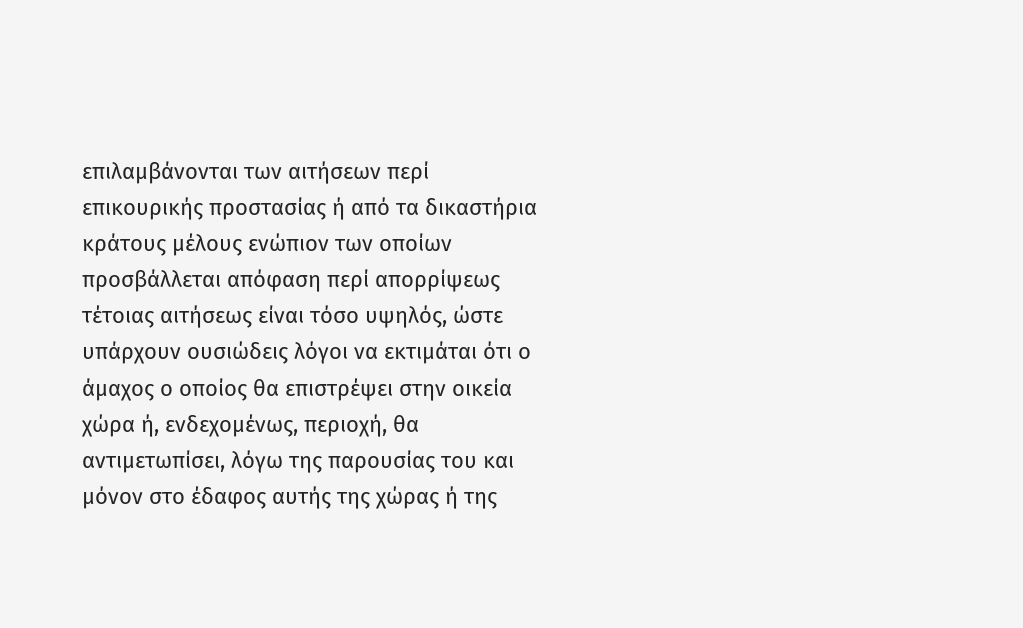επιλαμβάνονται των αιτήσεων περί επικουρικής προστασίας ή από τα δικαστήρια κράτους μέλους ενώπιον των οποίων προσβάλλεται απόφαση περί απορρίψεως τέτοιας αιτήσεως είναι τόσο υψηλός, ώστε υπάρχουν ουσιώδεις λόγοι να εκτιμάται ότι ο άμαχος ο οποίος θα επιστρέψει στην οικεία χώρα ή, ενδεχομένως, περιοχή, θα αντιμετωπίσει, λόγω της παρουσίας του και μόνον στο έδαφος αυτής της χώρας ή της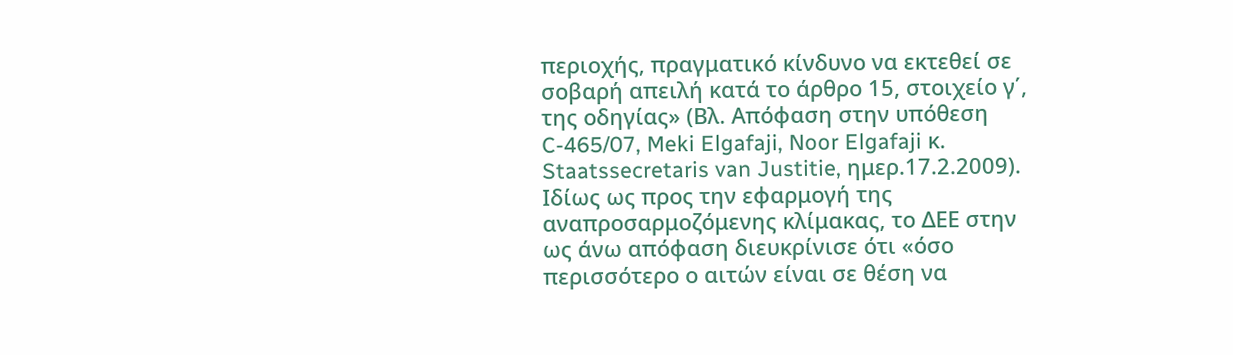περιοχής, πραγματικό κίνδυνο να εκτεθεί σε σοβαρή απειλή κατά το άρθρο 15, στοιχείο γ΄, της οδηγίας» (Βλ. Απόφαση στην υπόθεση C-465/07, Meki Elgafaji, Noor Elgafaji κ. Staatssecretaris van Justitie, ημερ.17.2.2009). Ιδίως ως προς την εφαρμογή της αναπροσαρμοζόμενης κλίμακας, το ΔΕΕ στην ως άνω απόφαση διευκρίνισε ότι «όσο περισσότερο ο αιτών είναι σε θέση να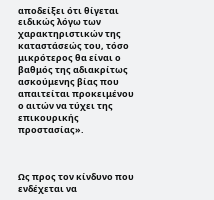αποδείξει ότι θίγεται ειδικώς λόγω των χαρακτηριστικών της καταστάσεώς του, τόσο μικρότερος θα είναι ο βαθμός της αδιακρίτως ασκούμενης βίας που απαιτείται προκειμένου ο αιτών να τύχει της επικουρικής προστασίας».



Ως προς τον κίνδυνο που ενδέχεται να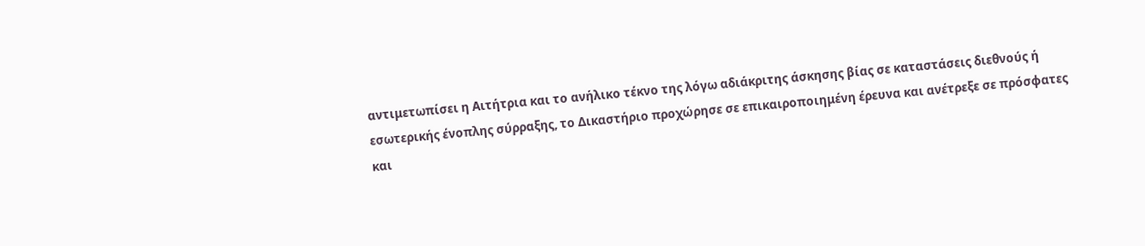αντιμετωπίσει η Αιτήτρια και το ανήλικο τέκνο της λόγω αδιάκριτης άσκησης βίας σε καταστάσεις διεθνούς ή εσωτερικής ένοπλης σύρραξης, το Δικαστήριο προχώρησε σε επικαιροποιημένη έρευνα και ανέτρεξε σε πρόσφατες και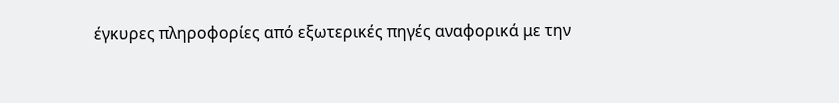έγκυρες πληροφορίες από εξωτερικές πηγές αναφορικά με την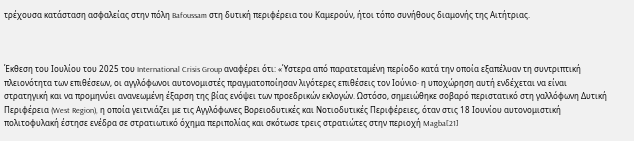τρέχουσα κατάσταση ασφαλείας στην πόλη Bafoussam στη δυτική περιφέρεια του Καμερούν, ήτοι τόπο συνήθους διαμονής της Αιτήτριας.



Έκθεση του Ιουλίου του 2025 του International Crisis Group αναφέρει ότι: «Ύστερα από παρατεταμένη περίοδο κατά την οποία εξαπέλυαν τη συντριπτική πλειονότητα των επιθέσεων, οι αγγλόφωνοι αυτονομιστές πραγματοποίησαν λιγότερες επιθέσεις τον Ιούνιο· η υποχώρηση αυτή ενδέχεται να είναι στρατηγική και να προμηνύει ανανεωμένη έξαρση της βίας ενόψει των προεδρικών εκλογών. Ωστόσο, σημειώθηκε σοβαρό περιστατικό στη γαλλόφωνη Δυτική Περιφέρεια (West Region), η οποία γειτνιάζει με τις Αγγλόφωνες Βορειοδυτικές και Νοτιοδυτικές Περιφέρειες, όταν στις 18 Ιουνίου αυτονομιστική πολιτοφυλακή έστησε ενέδρα σε στρατιωτικό όχημα περιπολίας και σκότωσε τρεις στρατιώτες στην περιοχή Magba[21]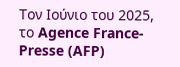Τον Ιούνιο του 2025, το Agence France-Presse (AFP)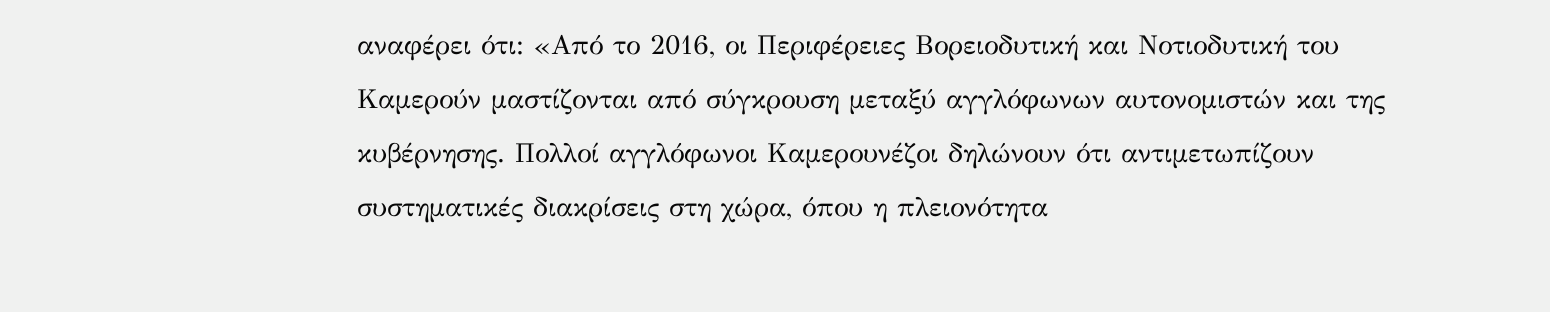αναφέρει ότι: «Από το 2016, οι Περιφέρειες Βορειοδυτική και Νοτιοδυτική του Καμερούν μαστίζονται από σύγκρουση μεταξύ αγγλόφωνων αυτονομιστών και της κυβέρνησης. Πολλοί αγγλόφωνοι Καμερουνέζοι δηλώνουν ότι αντιμετωπίζουν συστηματικές διακρίσεις στη χώρα, όπου η πλειονότητα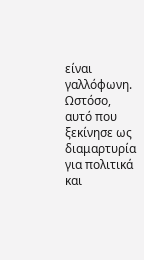είναι γαλλόφωνη. Ωστόσο, αυτό που ξεκίνησε ως διαμαρτυρία για πολιτικά και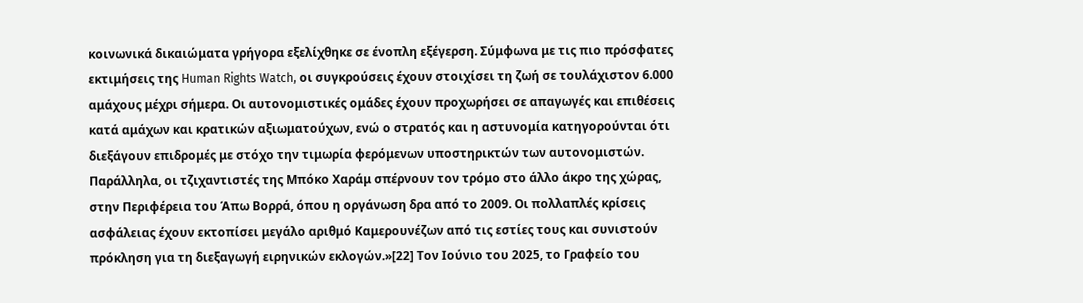κοινωνικά δικαιώματα γρήγορα εξελίχθηκε σε ένοπλη εξέγερση. Σύμφωνα με τις πιο πρόσφατες εκτιμήσεις της Human Rights Watch, οι συγκρούσεις έχουν στοιχίσει τη ζωή σε τουλάχιστον 6.000 αμάχους μέχρι σήμερα. Οι αυτονομιστικές ομάδες έχουν προχωρήσει σε απαγωγές και επιθέσεις κατά αμάχων και κρατικών αξιωματούχων, ενώ ο στρατός και η αστυνομία κατηγορούνται ότι διεξάγουν επιδρομές με στόχο την τιμωρία φερόμενων υποστηρικτών των αυτονομιστών. Παράλληλα, οι τζιχαντιστές της Μπόκο Χαράμ σπέρνουν τον τρόμο στο άλλο άκρο της χώρας, στην Περιφέρεια του Άπω Βορρά, όπου η οργάνωση δρα από το 2009. Οι πολλαπλές κρίσεις ασφάλειας έχουν εκτοπίσει μεγάλο αριθμό Καμερουνέζων από τις εστίες τους και συνιστούν πρόκληση για τη διεξαγωγή ειρηνικών εκλογών.»[22] Τον Ιούνιο του 2025, το Γραφείο του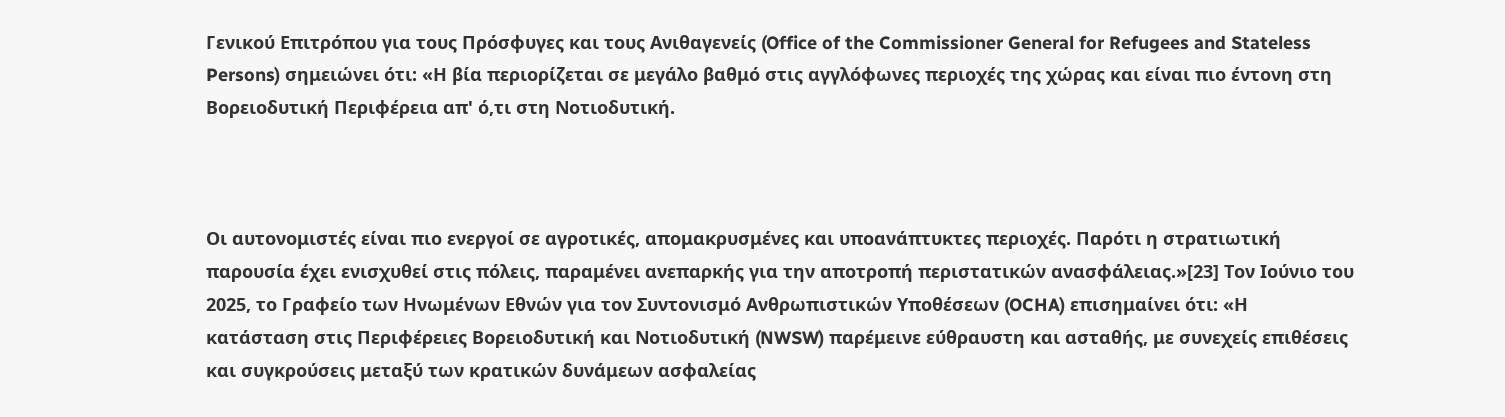Γενικού Επιτρόπου για τους Πρόσφυγες και τους Ανιθαγενείς (Office of the Commissioner General for Refugees and Stateless Persons) σημειώνει ότι: «Η βία περιορίζεται σε μεγάλο βαθμό στις αγγλόφωνες περιοχές της χώρας και είναι πιο έντονη στη Βορειοδυτική Περιφέρεια απ' ό,τι στη Νοτιοδυτική.



Οι αυτονομιστές είναι πιο ενεργοί σε αγροτικές, απομακρυσμένες και υποανάπτυκτες περιοχές. Παρότι η στρατιωτική παρουσία έχει ενισχυθεί στις πόλεις, παραμένει ανεπαρκής για την αποτροπή περιστατικών ανασφάλειας.»[23] Τον Ιούνιο του 2025, το Γραφείο των Ηνωμένων Εθνών για τον Συντονισμό Ανθρωπιστικών Υποθέσεων (OCHA) επισημαίνει ότι: «Η κατάσταση στις Περιφέρειες Βορειοδυτική και Νοτιοδυτική (NWSW) παρέμεινε εύθραυστη και ασταθής, με συνεχείς επιθέσεις και συγκρούσεις μεταξύ των κρατικών δυνάμεων ασφαλείας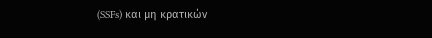(SSFs) και μη κρατικών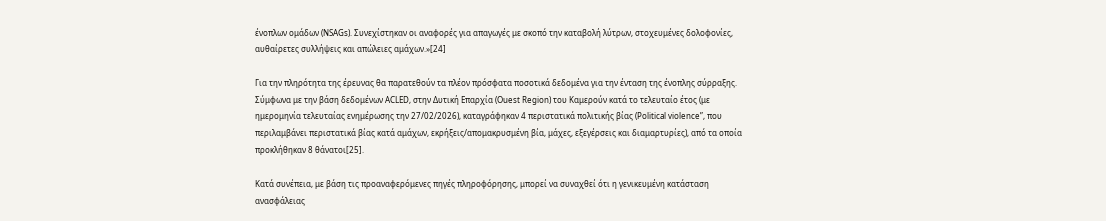ένοπλων ομάδων (NSAGs). Συνεχίστηκαν οι αναφορές για απαγωγές με σκοπό την καταβολή λύτρων, στοχευμένες δολοφονίες, αυθαίρετες συλλήψεις και απώλειες αμάχων.»[24]

Για την πληρότητα της έρευνας θα παρατεθούν τα πλέον πρόσφατα ποσοτικά δεδομένα για την ένταση της ένοπλης σύρραξης. Σύμφωνα με την βάση δεδομένων ACLED, στην Δυτική Επαρχία (Ouest Region) του Καμερούν κατά το τελευταίο έτος (με ημερομηνία τελευταίας ενημέρωσης την 27/02/2026), καταγράφηκαν 4 περιστατικά πολιτικής βίας (Political violence”, που περιλαμβάνει περιστατικά βίας κατά αμάχων, εκρήξεις/απομακρυσμένη βία, μάχες, εξεγέρσεις και διαμαρτυρίες), από τα οποία προκλήθηκαν 8 θάνατοι[25].

Κατά συνέπεια, με βάση τις προαναφερόμενες πηγές πληροφόρησης, μπορεί να συναχθεί ότι η γενικευμένη κατάσταση ανασφάλειας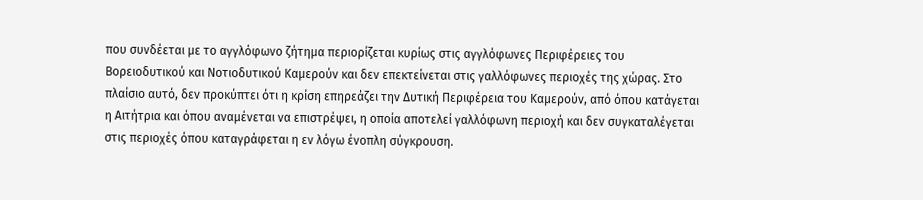που συνδέεται με το αγγλόφωνο ζήτημα περιορίζεται κυρίως στις αγγλόφωνες Περιφέρειες του Βορειοδυτικού και Νοτιοδυτικού Καμερούν και δεν επεκτείνεται στις γαλλόφωνες περιοχές της χώρας. Στο πλαίσιο αυτό, δεν προκύπτει ότι η κρίση επηρεάζει την Δυτική Περιφέρεια του Καμερούν, από όπου κατάγεται η Αιτήτρια και όπου αναμένεται να επιστρέψει, η οποία αποτελεί γαλλόφωνη περιοχή και δεν συγκαταλέγεται στις περιοχές όπου καταγράφεται η εν λόγω ένοπλη σύγκρουση.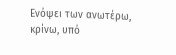Ενόψει των ανωτέρω, κρίνω, υπό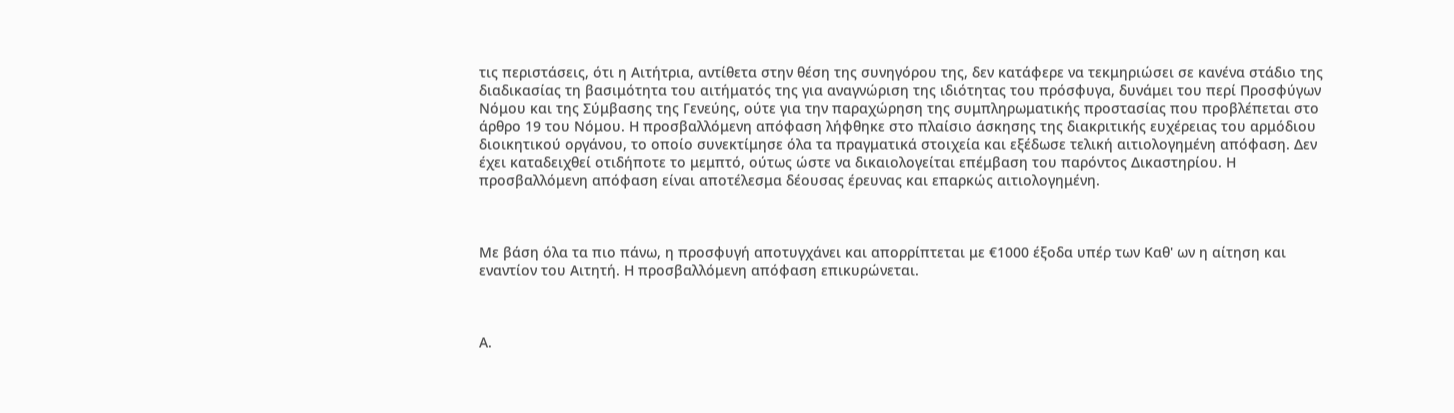τις περιστάσεις, ότι η Αιτήτρια, αντίθετα στην θέση της συνηγόρου της, δεν κατάφερε να τεκμηριώσει σε κανένα στάδιο της διαδικασίας τη βασιμότητα του αιτήματός της για αναγνώριση της ιδιότητας του πρόσφυγα, δυνάμει του περί Προσφύγων Νόμου και της Σύμβασης της Γενεύης, ούτε για την παραχώρηση της συμπληρωματικής προστασίας που προβλέπεται στο άρθρο 19 του Νόμου. Η προσβαλλόμενη απόφαση λήφθηκε στο πλαίσιο άσκησης της διακριτικής ευχέρειας του αρμόδιου διοικητικού οργάνου, το οποίο συνεκτίμησε όλα τα πραγματικά στοιχεία και εξέδωσε τελική αιτιολογημένη απόφαση. Δεν έχει καταδειχθεί οτιδήποτε το μεμπτό, ούτως ώστε να δικαιολογείται επέμβαση του παρόντος Δικαστηρίου. Η προσβαλλόμενη απόφαση είναι αποτέλεσμα δέουσας έρευνας και επαρκώς αιτιολογημένη.



Με βάση όλα τα πιο πάνω, η προσφυγή αποτυγχάνει και απορρίπτεται με €1000 έξοδα υπέρ των Καθ' ων η αίτηση και εναντίον του Αιτητή. Η προσβαλλόμενη απόφαση επικυρώνεται.



Α.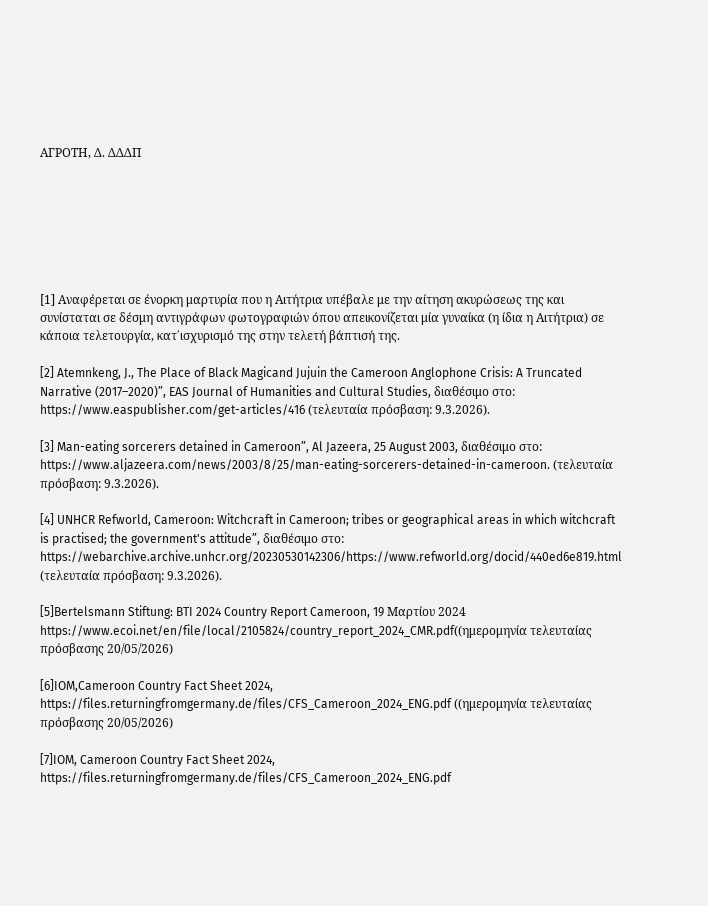AΓΡΟΤΗ, Δ. ΔΔΔΠ







[1] Αναφέρεται σε ένορκη μαρτυρία που η Αιτήτρια υπέβαλε με την αίτηση ακυρώσεως της και συνίσταται σε δέσμη αντιγράφων φωτογραφιών όπου απεικονίζεται μία γυναίκα (η ίδια η Αιτήτρια) σε κάποια τελετουργία, κατ΄ισχυρισμό της στην τελετή βάπτισή της.

[2] Atemnkeng, J., The Place of Black Magicand Jujuin the Cameroon Anglophone Crisis: A Truncated Narrative (2017–2020)”, EAS Journal of Humanities and Cultural Studies, διαθέσιμο στο: https://www.easpublisher.com/get-articles/416 (τελευταία πρόσβαση: 9.3.2026).

[3] Man-eating sorcerers detained in Cameroon”, Al Jazeera, 25 August 2003, διαθέσιμο στο: https://www.aljazeera.com/news/2003/8/25/man-eating-sorcerers-detained-in-cameroon. (τελευταία πρόσβαση: 9.3.2026).

[4] UNHCR Refworld, Cameroon: Witchcraft in Cameroon; tribes or geographical areas in which witchcraft is practised; the government's attitude”, διαθέσιμο στο: https://webarchive.archive.unhcr.org/20230530142306/https://www.refworld.org/docid/440ed6e819.html (τελευταία πρόσβαση: 9.3.2026).

[5]Bertelsmann Stiftung: BTI 2024 Country Report Cameroon, 19 Μαρτίου 2024
https://www.ecoi.net/en/file/local/2105824/country_report_2024_CMR.pdf((ημερομηνία τελευταίας πρόσβασης 20/05/2026)

[6]IOM,Cameroon Country Fact Sheet 2024, https://files.returningfromgermany.de/files/CFS_Cameroon_2024_ENG.pdf ((ημερομηνία τελευταίας πρόσβασης 20/05/2026)

[7]IOM, Cameroon Country Fact Sheet 2024, https://files.returningfromgermany.de/files/CFS_Cameroon_2024_ENG.pdf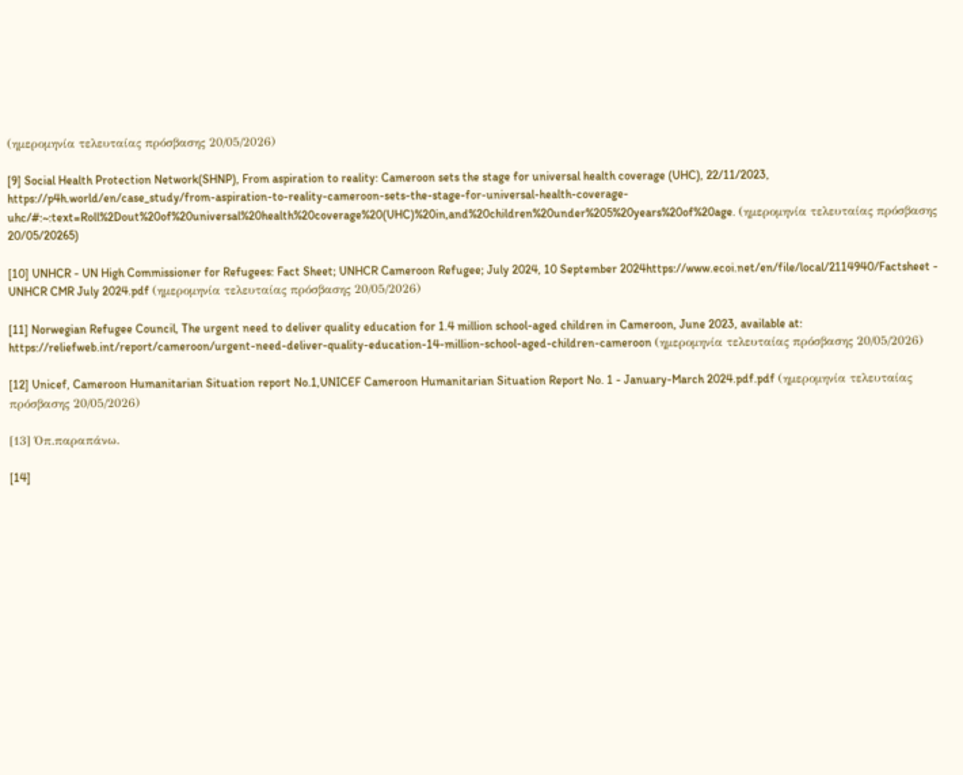(ημερομηνία τελευταίας πρόσβασης 20/05/2026)

[9] Social Health Protection Network(SHNP), From aspiration to reality: Cameroon sets the stage for universal health coverage (UHC), 22/11/2023, https://p4h.world/en/case_study/from-aspiration-to-reality-cameroon-sets-the-stage-for-universal-health-coverage-uhc/#:~:text=Roll%2Dout%20of%20universal%20health%20coverage%20(UHC)%20in,and%20children%20under%205%20years%20of%20age. (ημερομηνία τελευταίας πρόσβασης 20/05/20265)

[10] UNHCR - UN High Commissioner for Refugees: Fact Sheet; UNHCR Cameroon Refugee; July 2024, 10 September 2024https://www.ecoi.net/en/file/local/2114940/Factsheet - UNHCR CMR July 2024.pdf (ημερομηνία τελευταίας πρόσβασης 20/05/2026)

[11] Norwegian Refugee Council, The urgent need to deliver quality education for 1.4 million school-aged children in Cameroon, June 2023, available at: https://reliefweb.int/report/cameroon/urgent-need-deliver-quality-education-14-million-school-aged-children-cameroon (ημερομηνία τελευταίας πρόσβασης 20/05/2026)

[12] Unicef, Cameroon Humanitarian Situation report No.1,UNICEF Cameroon Humanitarian Situation Report No. 1 - January-March 2024.pdf.pdf (ημερομηνία τελευταίας πρόσβασης 20/05/2026)

[13] Όπ.παραπάνω.

[14]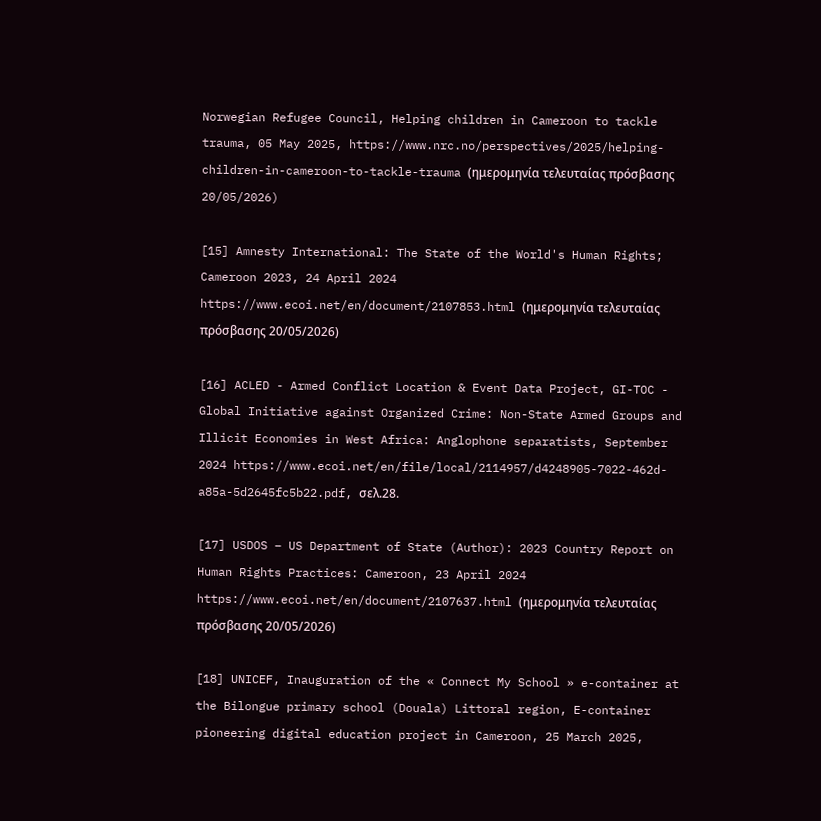Norwegian Refugee Council, Helping children in Cameroon to tackle trauma, 05 May 2025, https://www.nrc.no/perspectives/2025/helping-children-in-cameroon-to-tackle-trauma (ημερομηνία τελευταίας πρόσβασης 20/05/2026)

[15] Amnesty International: The State of the World's Human Rights; Cameroon 2023, 24 April 2024
https://www.ecoi.net/en/document/2107853.html (ημερομηνία τελευταίας πρόσβασης 20/05/2026)

[16] ACLED - Armed Conflict Location & Event Data Project, GI-TOC - Global Initiative against Organized Crime: Non-State Armed Groups and Illicit Economies in West Africa: Anglophone separatists, September 2024 https://www.ecoi.net/en/file/local/2114957/d4248905-7022-462d-a85a-5d2645fc5b22.pdf, σελ.28.

[17] USDOS – US Department of State (Author): 2023 Country Report on Human Rights Practices: Cameroon, 23 April 2024 https://www.ecoi.net/en/document/2107637.html (ημερομηνία τελευταίας πρόσβασης 20/05/2026)

[18] UNICEF, Inauguration of the « Connect My School » e-container at the Bilongue primary school (Douala) Littoral region, E-container pioneering digital education project in Cameroon, 25 March 2025,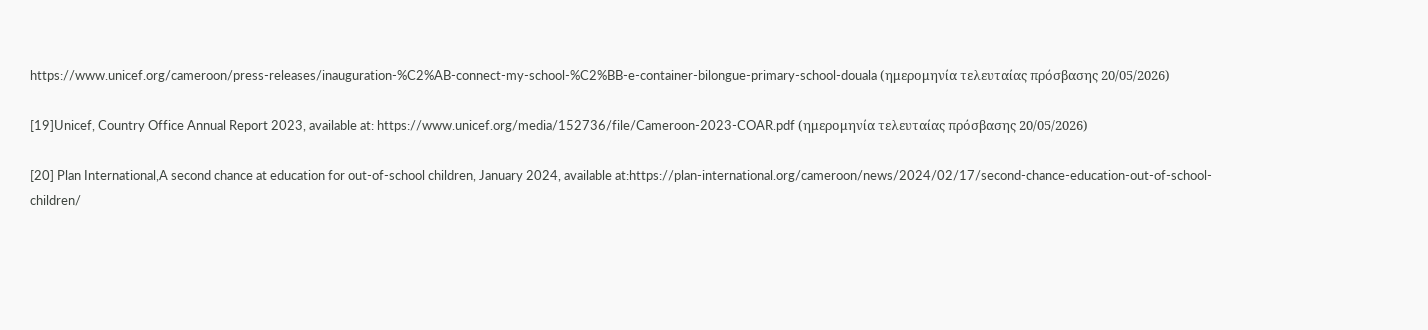https://www.unicef.org/cameroon/press-releases/inauguration-%C2%AB-connect-my-school-%C2%BB-e-container-bilongue-primary-school-douala (ημερομηνία τελευταίας πρόσβασης 20/05/2026)

[19]Unicef, Country Office Annual Report 2023, available at: https://www.unicef.org/media/152736/file/Cameroon-2023-COAR.pdf (ημερομηνία τελευταίας πρόσβασης 20/05/2026)

[20] Plan International,A second chance at education for out-of-school children, January 2024, available at:https://plan-international.org/cameroon/news/2024/02/17/second-chance-education-out-of-school-children/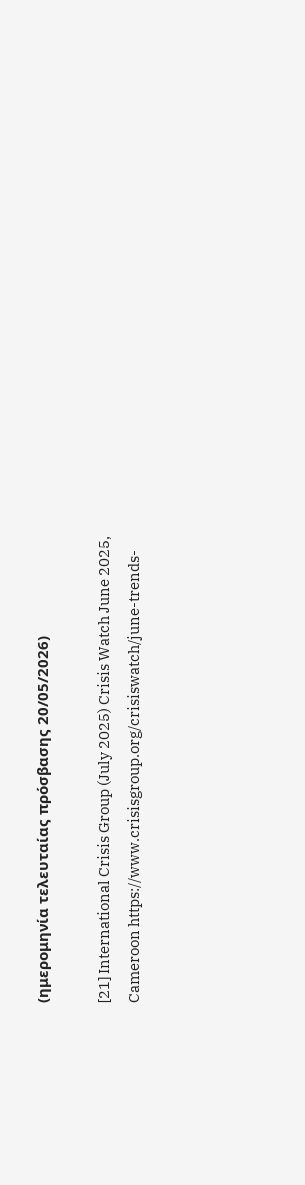(ημερομηνία τελευταίας πρόσβασης 20/05/2026)

[21] International Crisis Group (July 2025) Crisis Watch June 2025, Cameroon https://www.crisisgroup.org/crisiswatch/june-trends-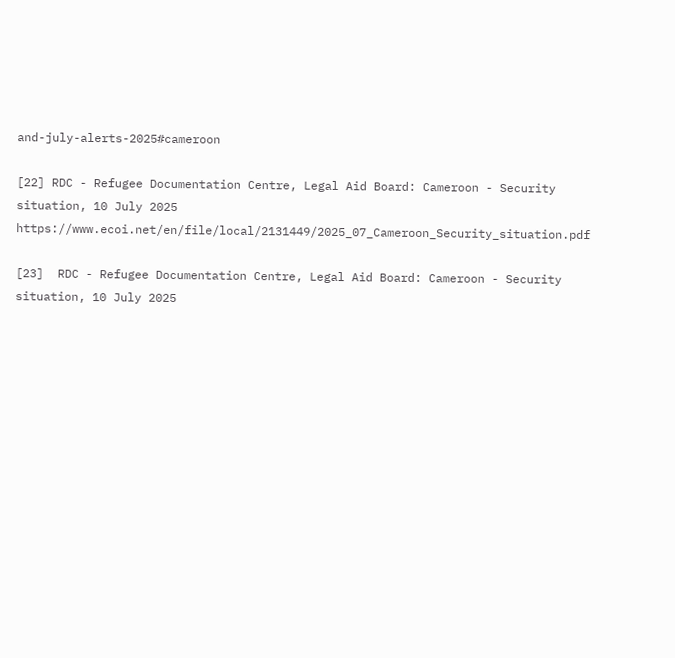and-july-alerts-2025#cameroon

[22] RDC - Refugee Documentation Centre, Legal Aid Board: Cameroon - Security situation, 10 July 2025
https://www.ecoi.net/en/file/local/2131449/2025_07_Cameroon_Security_situation.pdf

[23]  RDC - Refugee Documentation Centre, Legal Aid Board: Cameroon - Security situation, 10 July 2025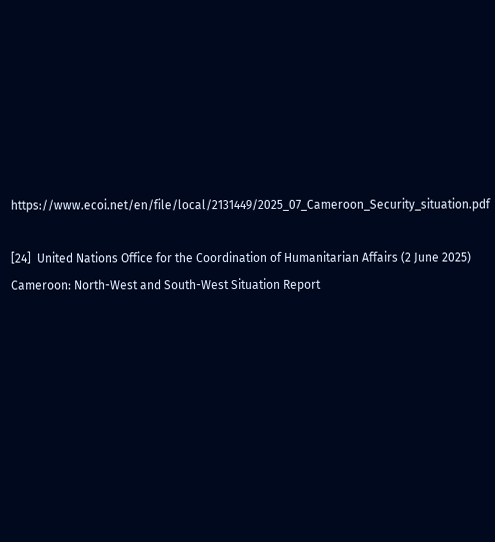https://www.ecoi.net/en/file/local/2131449/2025_07_Cameroon_Security_situation.pdf

[24]  United Nations Office for the Coordination of Humanitarian Affairs (2 June 2025) Cameroon: North-West and South-West Situation Report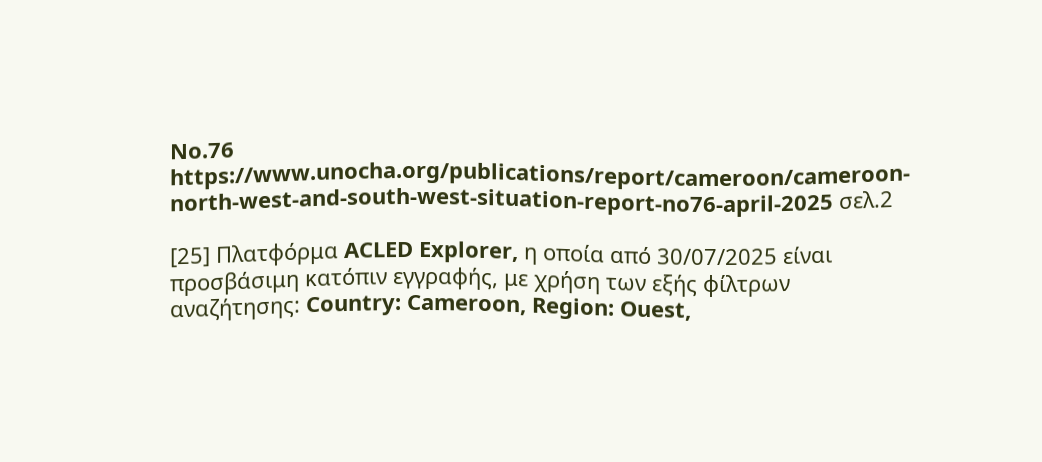No.76  https://www.unocha.org/publications/report/cameroon/cameroon-north-west-and-south-west-situation-report-no76-april-2025 σελ.2

[25] Πλατφόρμα ACLED Explorer, η οποία από 30/07/2025 είναι προσβάσιμη κατόπιν εγγραφής, με χρήση των εξής φίλτρων αναζήτησης: Country: Cameroon, Region: Ouest,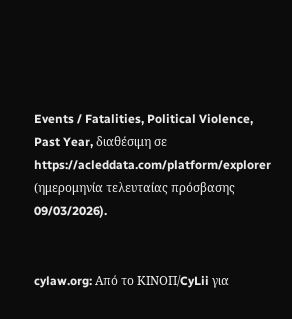Events / Fatalities, Political Violence, Past Year, διαθέσιμη σε https://acleddata.com/platform/explorer (ημερομηνία τελευταίας πρόσβασης 09/03/2026).


cylaw.org: Από το ΚΙΝOΠ/CyLii για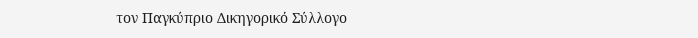τον Παγκύπριο Δικηγορικό Σύλλογο